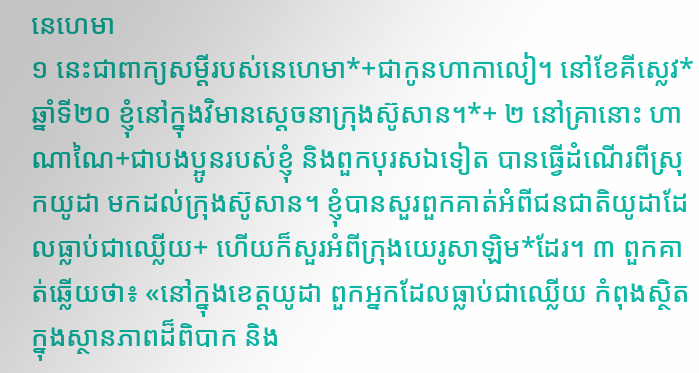នេហេមា
១ នេះជាពាក្យសម្ដីរបស់នេហេមា*+ជាកូនហាកាលៀ។ នៅខែគីស្លេវ* ឆ្នាំទី២០ ខ្ញុំនៅក្នុងវិមានស្ដេចនាក្រុងស៊ូសាន។*+ ២ នៅគ្រានោះ ហាណាណៃ+ជាបងប្អូនរបស់ខ្ញុំ និងពួកបុរសឯទៀត បានធ្វើដំណើរពីស្រុកយូដា មកដល់ក្រុងស៊ូសាន។ ខ្ញុំបានសួរពួកគាត់អំពីជនជាតិយូដាដែលធ្លាប់ជាឈ្លើយ+ ហើយក៏សួរអំពីក្រុងយេរូសាឡិម*ដែរ។ ៣ ពួកគាត់ឆ្លើយថា៖ «នៅក្នុងខេត្តយូដា ពួកអ្នកដែលធ្លាប់ជាឈ្លើយ កំពុងស្ថិតក្នុងស្ថានភាពដ៏ពិបាក និង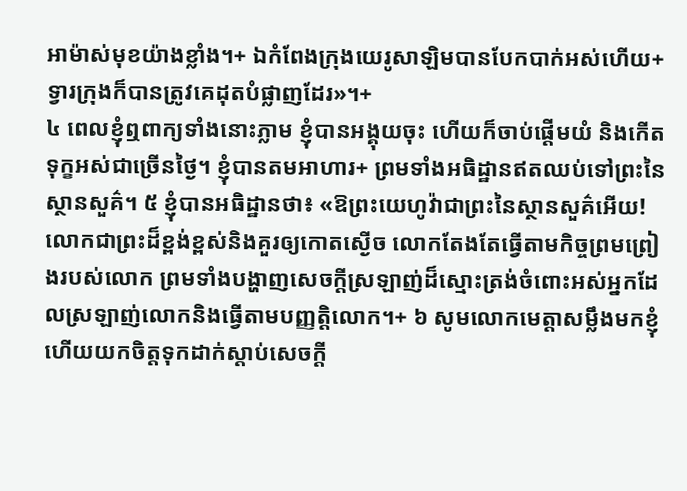អាម៉ាស់មុខយ៉ាងខ្លាំង។+ ឯកំពែងក្រុងយេរូសាឡិមបានបែកបាក់អស់ហើយ+ ទ្វារក្រុងក៏បានត្រូវគេដុតបំផ្លាញដែរ»។+
៤ ពេលខ្ញុំឮពាក្យទាំងនោះភ្លាម ខ្ញុំបានអង្គុយចុះ ហើយក៏ចាប់ផ្ដើមយំ និងកើតទុក្ខអស់ជាច្រើនថ្ងៃ។ ខ្ញុំបានតមអាហារ+ ព្រមទាំងអធិដ្ឋានឥតឈប់ទៅព្រះនៃស្ថានសួគ៌។ ៥ ខ្ញុំបានអធិដ្ឋានថា៖ «ឱព្រះយេហូវ៉ាជាព្រះនៃស្ថានសួគ៌អើយ! លោកជាព្រះដ៏ខ្ពង់ខ្ពស់និងគួរឲ្យកោតស្ងើច លោកតែងតែធ្វើតាមកិច្ចព្រមព្រៀងរបស់លោក ព្រមទាំងបង្ហាញសេចក្ដីស្រឡាញ់ដ៏ស្មោះត្រង់ចំពោះអស់អ្នកដែលស្រឡាញ់លោកនិងធ្វើតាមបញ្ញត្តិលោក។+ ៦ សូមលោកមេត្តាសម្លឹងមកខ្ញុំ ហើយយកចិត្តទុកដាក់ស្ដាប់សេចក្ដី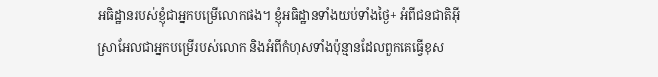អធិដ្ឋានរបស់ខ្ញុំជាអ្នកបម្រើលោកផង។ ខ្ញុំអធិដ្ឋានទាំងយប់ទាំងថ្ងៃ+ អំពីជនជាតិអ៊ីស្រាអែលជាអ្នកបម្រើរបស់លោក និងអំពីកំហុសទាំងប៉ុន្មានដែលពួកគេធ្វើខុស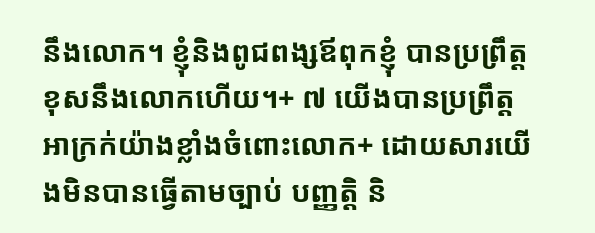នឹងលោក។ ខ្ញុំនិងពូជពង្សឪពុកខ្ញុំ បានប្រព្រឹត្តខុសនឹងលោកហើយ។+ ៧ យើងបានប្រព្រឹត្តអាក្រក់យ៉ាងខ្លាំងចំពោះលោក+ ដោយសារយើងមិនបានធ្វើតាមច្បាប់ បញ្ញត្តិ និ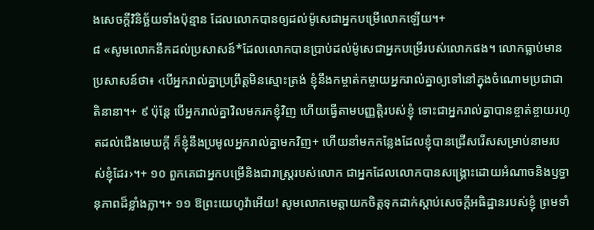ងសេចក្ដីវិនិច្ឆ័យទាំងប៉ុន្មាន ដែលលោកបានឲ្យដល់ម៉ូសេជាអ្នកបម្រើលោកឡើយ។+
៨ «សូមលោកនឹកដល់ប្រសាសន៍*ដែលលោកបានប្រាប់ដល់ម៉ូសេជាអ្នកបម្រើរបស់លោកផង។ លោកធ្លាប់មានប្រសាសន៍ថា៖ ‹បើអ្នករាល់គ្នាប្រព្រឹត្តមិនស្មោះត្រង់ ខ្ញុំនឹងកម្ចាត់កម្ចាយអ្នករាល់គ្នាឲ្យទៅនៅក្នុងចំណោមប្រជាជាតិនានា។+ ៩ ប៉ុន្តែ បើអ្នករាល់គ្នាវិលមករកខ្ញុំវិញ ហើយធ្វើតាមបញ្ញត្តិរបស់ខ្ញុំ ទោះជាអ្នករាល់គ្នាបានខ្ចាត់ខ្ចាយរហូតដល់ជើងមេឃក្ដី ក៏ខ្ញុំនឹងប្រមូលអ្នករាល់គ្នាមកវិញ+ ហើយនាំមកកន្លែងដែលខ្ញុំបានជ្រើសរើសសម្រាប់នាមរបស់ខ្ញុំដែរ›។+ ១០ ពួកគេជាអ្នកបម្រើនិងជារាស្ត្ររបស់លោក ជាអ្នកដែលលោកបានសង្គ្រោះដោយអំណាចនិងឫទ្ធានុភាពដ៏ខ្លាំងក្លា។+ ១១ ឱព្រះយេហូវ៉ាអើយ! សូមលោកមេត្តាយកចិត្តទុកដាក់ស្ដាប់សេចក្ដីអធិដ្ឋានរបស់ខ្ញុំ ព្រមទាំ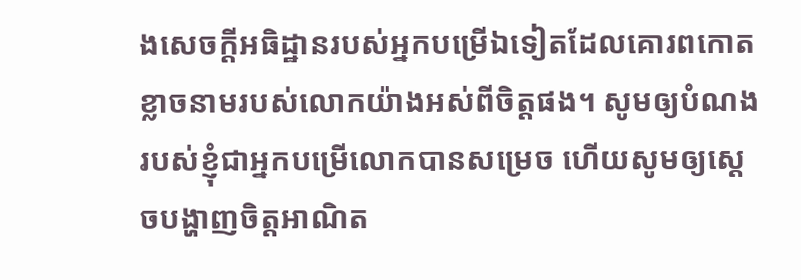ងសេចក្ដីអធិដ្ឋានរបស់អ្នកបម្រើឯទៀតដែលគោរពកោតខ្លាចនាមរបស់លោកយ៉ាងអស់ពីចិត្តផង។ សូមឲ្យបំណងរបស់ខ្ញុំជាអ្នកបម្រើលោកបានសម្រេច ហើយសូមឲ្យស្ដេចបង្ហាញចិត្តអាណិត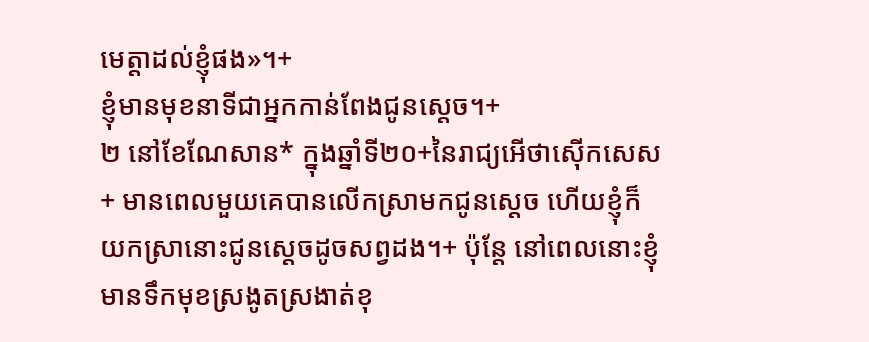មេត្តាដល់ខ្ញុំផង»។+
ខ្ញុំមានមុខនាទីជាអ្នកកាន់ពែងជូនស្ដេច។+
២ នៅខែណែសាន* ក្នុងឆ្នាំទី២០+នៃរាជ្យអើថាស៊ើកសេស+ មានពេលមួយគេបានលើកស្រាមកជូនស្ដេច ហើយខ្ញុំក៏យកស្រានោះជូនស្ដេចដូចសព្វដង។+ ប៉ុន្តែ នៅពេលនោះខ្ញុំមានទឹកមុខស្រងូតស្រងាត់ខុ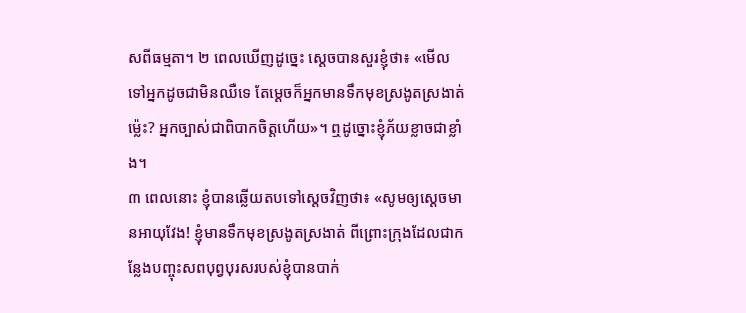សពីធម្មតា។ ២ ពេលឃើញដូច្នេះ ស្ដេចបានសួរខ្ញុំថា៖ «មើលទៅអ្នកដូចជាមិនឈឺទេ តែម្ដេចក៏អ្នកមានទឹកមុខស្រងូតស្រងាត់ម្ល៉េះ? អ្នកច្បាស់ជាពិបាកចិត្តហើយ»។ ឮដូច្នោះខ្ញុំភ័យខ្លាចជាខ្លាំង។
៣ ពេលនោះ ខ្ញុំបានឆ្លើយតបទៅស្ដេចវិញថា៖ «សូមឲ្យស្ដេចមានអាយុវែង! ខ្ញុំមានទឹកមុខស្រងូតស្រងាត់ ពីព្រោះក្រុងដែលជាកន្លែងបញ្ចុះសពបុព្វបុរសរបស់ខ្ញុំបានបាក់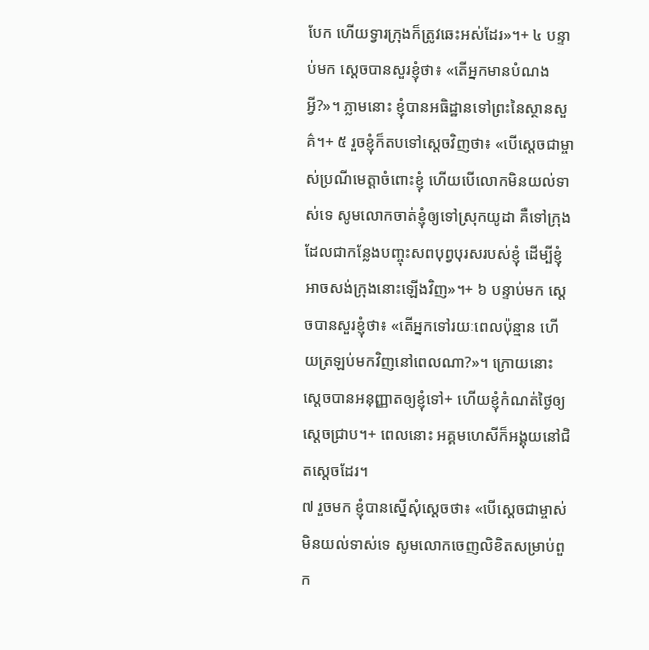បែក ហើយទ្វារក្រុងក៏ត្រូវឆេះអស់ដែរ»។+ ៤ បន្ទាប់មក ស្ដេចបានសួរខ្ញុំថា៖ «តើអ្នកមានបំណងអ្វី?»។ ភ្លាមនោះ ខ្ញុំបានអធិដ្ឋានទៅព្រះនៃស្ថានសួគ៌។+ ៥ រួចខ្ញុំក៏តបទៅស្ដេចវិញថា៖ «បើស្ដេចជាម្ចាស់ប្រណីមេត្តាចំពោះខ្ញុំ ហើយបើលោកមិនយល់ទាស់ទេ សូមលោកចាត់ខ្ញុំឲ្យទៅស្រុកយូដា គឺទៅក្រុងដែលជាកន្លែងបញ្ចុះសពបុព្វបុរសរបស់ខ្ញុំ ដើម្បីខ្ញុំអាចសង់ក្រុងនោះឡើងវិញ»។+ ៦ បន្ទាប់មក ស្ដេចបានសួរខ្ញុំថា៖ «តើអ្នកទៅរយៈពេលប៉ុន្មាន ហើយត្រឡប់មកវិញនៅពេលណា?»។ ក្រោយនោះ ស្ដេចបានអនុញ្ញាតឲ្យខ្ញុំទៅ+ ហើយខ្ញុំកំណត់ថ្ងៃឲ្យស្ដេចជ្រាប។+ ពេលនោះ អគ្គមហេសីក៏អង្គុយនៅជិតស្ដេចដែរ។
៧ រួចមក ខ្ញុំបានស្នើសុំស្ដេចថា៖ «បើស្ដេចជាម្ចាស់មិនយល់ទាស់ទេ សូមលោកចេញលិខិតសម្រាប់ពួក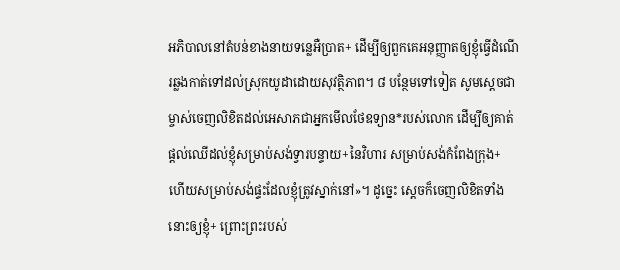អភិបាលនៅតំបន់ខាងនាយទន្លេអឺប្រាត+ ដើម្បីឲ្យពួកគេអនុញ្ញាតឲ្យខ្ញុំធ្វើដំណើរឆ្លងកាត់ទៅដល់ស្រុកយូដាដោយសុវត្ថិភាព។ ៨ បន្ថែមទៅទៀត សូមស្ដេចជាម្ចាស់ចេញលិខិតដល់អេសាភជាអ្នកមើលថែឧទ្យាន*របស់លោក ដើម្បីឲ្យគាត់ផ្ដល់ឈើដល់ខ្ញុំសម្រាប់សង់ទ្វារបន្ទាយ+នៃវិហារ សម្រាប់សង់កំពែងក្រុង+ ហើយសម្រាប់សង់ផ្ទះដែលខ្ញុំត្រូវស្នាក់នៅ»។ ដូច្នេះ ស្ដេចក៏ចេញលិខិតទាំងនោះឲ្យខ្ញុំ+ ព្រោះព្រះរបស់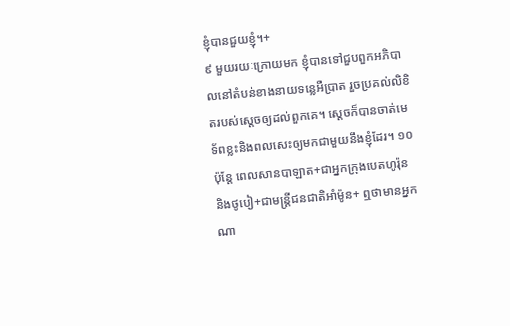ខ្ញុំបានជួយខ្ញុំ។+
៩ មួយរយៈក្រោយមក ខ្ញុំបានទៅជួបពួកអភិបាលនៅតំបន់ខាងនាយទន្លេអឺប្រាត រួចប្រគល់លិខិតរបស់ស្ដេចឲ្យដល់ពួកគេ។ ស្ដេចក៏បានចាត់មេទ័ពខ្លះនិងពលសេះឲ្យមកជាមួយនឹងខ្ញុំដែរ។ ១០ ប៉ុន្តែ ពេលសានបាឡាត+ជាអ្នកក្រុងបេតហូរ៉ុន និងថូបៀ+ជាមន្ត្រីជនជាតិអាំម៉ូន+ ឮថាមានអ្នកណា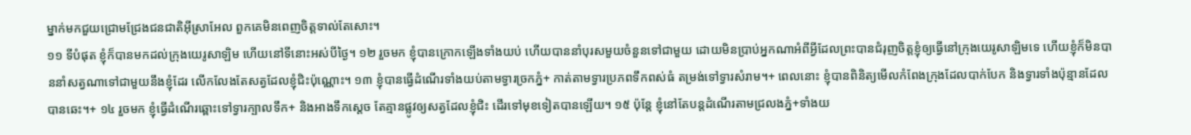ម្នាក់មកជួយជ្រោមជ្រែងជនជាតិអ៊ីស្រាអែល ពួកគេមិនពេញចិត្តទាល់តែសោះ។
១១ ទីបំផុត ខ្ញុំក៏បានមកដល់ក្រុងយេរូសាឡិម ហើយនៅទីនោះអស់បីថ្ងៃ។ ១២ រួចមក ខ្ញុំបានក្រោកឡើងទាំងយប់ ហើយបាននាំបុរសមួយចំនួនទៅជាមួយ ដោយមិនប្រាប់អ្នកណាអំពីអ្វីដែលព្រះបានជំរុញចិត្តខ្ញុំឲ្យធ្វើនៅក្រុងយេរូសាឡិមទេ ហើយខ្ញុំក៏មិនបាននាំសត្វណាទៅជាមួយនឹងខ្ញុំដែរ លើកលែងតែសត្វដែលខ្ញុំជិះប៉ុណ្ណោះ។ ១៣ ខ្ញុំបានធ្វើដំណើរទាំងយប់តាមទ្វារច្រកភ្នំ+ កាត់តាមទ្វារប្រភពទឹកពស់ធំ តម្រង់ទៅទ្វារសំរាម។+ ពេលនោះ ខ្ញុំបានពិនិត្យមើលកំពែងក្រុងដែលបាក់បែក និងទ្វារទាំងប៉ុន្មានដែលបានឆេះ។+ ១៤ រួចមក ខ្ញុំធ្វើដំណើរឆ្ពោះទៅទ្វារក្បាលទឹក+ និងអាងទឹកស្ដេច តែគ្មានផ្លូវឲ្យសត្វដែលខ្ញុំជិះ ដើរទៅមុខទៀតបានឡើយ។ ១៥ ប៉ុន្តែ ខ្ញុំនៅតែបន្តដំណើរតាមជ្រលងភ្នំ+ទាំងយ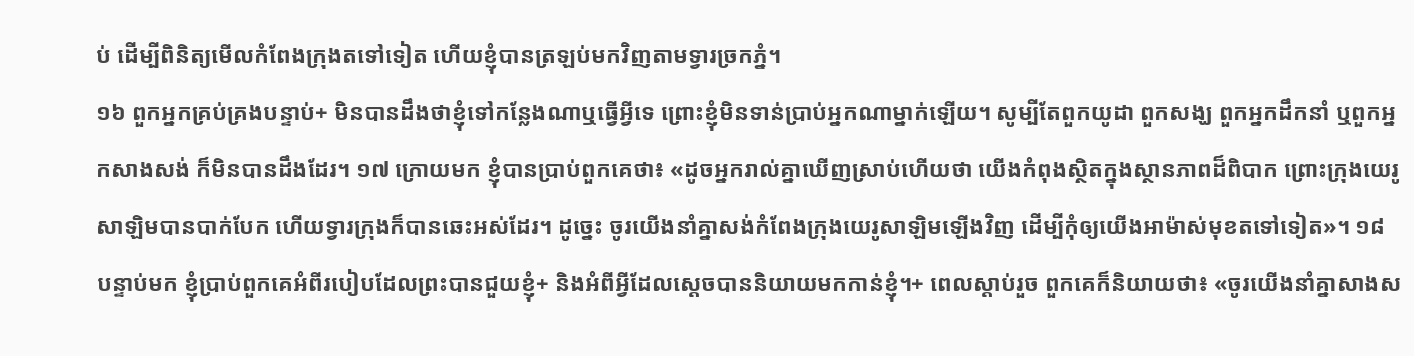ប់ ដើម្បីពិនិត្យមើលកំពែងក្រុងតទៅទៀត ហើយខ្ញុំបានត្រឡប់មកវិញតាមទ្វារច្រកភ្នំ។
១៦ ពួកអ្នកគ្រប់គ្រងបន្ទាប់+ មិនបានដឹងថាខ្ញុំទៅកន្លែងណាឬធ្វើអ្វីទេ ព្រោះខ្ញុំមិនទាន់ប្រាប់អ្នកណាម្នាក់ឡើយ។ សូម្បីតែពួកយូដា ពួកសង្ឃ ពួកអ្នកដឹកនាំ ឬពួកអ្នកសាងសង់ ក៏មិនបានដឹងដែរ។ ១៧ ក្រោយមក ខ្ញុំបានប្រាប់ពួកគេថា៖ «ដូចអ្នករាល់គ្នាឃើញស្រាប់ហើយថា យើងកំពុងស្ថិតក្នុងស្ថានភាពដ៏ពិបាក ព្រោះក្រុងយេរូសាឡិមបានបាក់បែក ហើយទ្វារក្រុងក៏បានឆេះអស់ដែរ។ ដូច្នេះ ចូរយើងនាំគ្នាសង់កំពែងក្រុងយេរូសាឡិមឡើងវិញ ដើម្បីកុំឲ្យយើងអាម៉ាស់មុខតទៅទៀត»។ ១៨ បន្ទាប់មក ខ្ញុំប្រាប់ពួកគេអំពីរបៀបដែលព្រះបានជួយខ្ញុំ+ និងអំពីអ្វីដែលស្ដេចបាននិយាយមកកាន់ខ្ញុំ។+ ពេលស្ដាប់រួច ពួកគេក៏និយាយថា៖ «ចូរយើងនាំគ្នាសាងស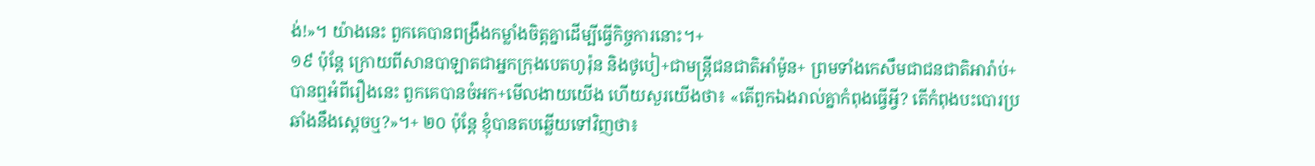ង់!»។ យ៉ាងនេះ ពួកគេបានពង្រឹងកម្លាំងចិត្តគ្នាដើម្បីធ្វើកិច្ចការនោះ។+
១៩ ប៉ុន្តែ ក្រោយពីសានបាឡាតជាអ្នកក្រុងបេតហូរ៉ុន និងថូបៀ+ជាមន្ត្រីជនជាតិអាំម៉ូន+ ព្រមទាំងកេសឹមជាជនជាតិអារ៉ាប់+ បានឮអំពីរឿងនេះ ពួកគេបានចំអក+មើលងាយយើង ហើយសួរយើងថា៖ «តើពួកឯងរាល់គ្នាកំពុងធ្វើអ្វី? តើកំពុងបះបោរប្រឆាំងនឹងស្ដេចឬ?»។+ ២០ ប៉ុន្តែ ខ្ញុំបានតបឆ្លើយទៅវិញថា៖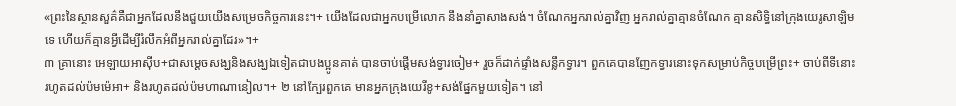«ព្រះនៃស្ថានសួគ៌គឺជាអ្នកដែលនឹងជួយយើងសម្រេចកិច្ចការនេះ។+ យើងដែលជាអ្នកបម្រើលោក នឹងនាំគ្នាសាងសង់។ ចំណែកអ្នករាល់គ្នាវិញ អ្នករាល់គ្នាគ្មានចំណែក គ្មានសិទ្ធិនៅក្រុងយេរូសាឡិមទេ ហើយក៏គ្មានអ្វីដើម្បីរំលឹកអំពីអ្នករាល់គ្នាដែរ»។+
៣ គ្រានោះ អេឡាយអាស៊ីប+ជាសម្ដេចសង្ឃនិងសង្ឃឯទៀតជាបងប្អូនគាត់ បានចាប់ផ្ដើមសង់ទ្វារចៀម+ រួចក៏ដាក់ផ្ទាំងសន្លឹកទ្វារ។ ពួកគេបានញែកទ្វារនោះទុកសម្រាប់កិច្ចបម្រើព្រះ+ ចាប់ពីទីនោះរហូតដល់ប៉មម៉េអា+ និងរហូតដល់ប៉មហាណានៀល។+ ២ នៅក្បែរពួកគេ មានអ្នកក្រុងយេរីខូ+សង់ផ្នែកមួយទៀត។ នៅ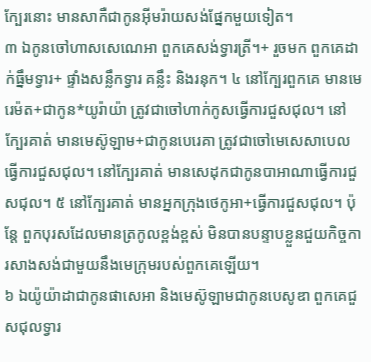ក្បែរនោះ មានសាកឺជាកូនអ៊ីមរ៉ាយសង់ផ្នែកមួយទៀត។
៣ ឯកូនចៅហាសសេណេអា ពួកគេសង់ទ្វារត្រី។+ រួចមក ពួកគេដាក់ធ្នឹមទ្វារ+ ផ្ទាំងសន្លឹកទ្វារ គន្លឹះ និងរនុក។ ៤ នៅក្បែរពួកគេ មានមេរេម៉ត+ជាកូន*យូរ៉ាយ៉ា ត្រូវជាចៅហាក់កូសធ្វើការជួសជុល។ នៅក្បែរគាត់ មានមេស៊ូឡាម+ជាកូនបេរេគា ត្រូវជាចៅមេសេសាបេលធ្វើការជួសជុល។ នៅក្បែរគាត់ មានសេដុកជាកូនបាអាណាធ្វើការជួសជុល។ ៥ នៅក្បែរគាត់ មានអ្នកក្រុងថេកូអា+ធ្វើការជួសជុល។ ប៉ុន្តែ ពួកបុរសដែលមានត្រកូលខ្ពង់ខ្ពស់ មិនបានបន្ទាបខ្លួនជួយកិច្ចការសាងសង់ជាមួយនឹងមេក្រុមរបស់ពួកគេឡើយ។
៦ ឯយ៉ូយ៉ាដាជាកូនផាសេអា និងមេស៊ូឡាមជាកូនបេសូឌា ពួកគេជួសជុលទ្វារ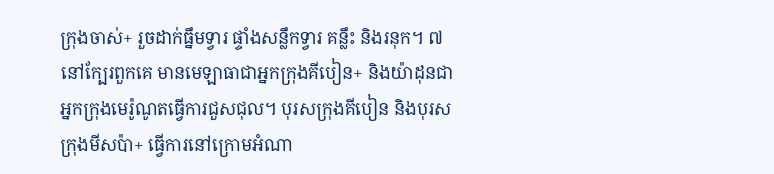ក្រុងចាស់+ រួចដាក់ធ្នឹមទ្វារ ផ្ទាំងសន្លឹកទ្វារ គន្លឹះ និងរនុក។ ៧ នៅក្បែរពួកគេ មានមេឡាធាជាអ្នកក្រុងគីបៀន+ និងយ៉ាដុនជាអ្នកក្រុងមេរ៉ូណូតធ្វើការជួសជុល។ បុរសក្រុងគីបៀន និងបុរសក្រុងមីសប៉ា+ ធ្វើការនៅក្រោមអំណា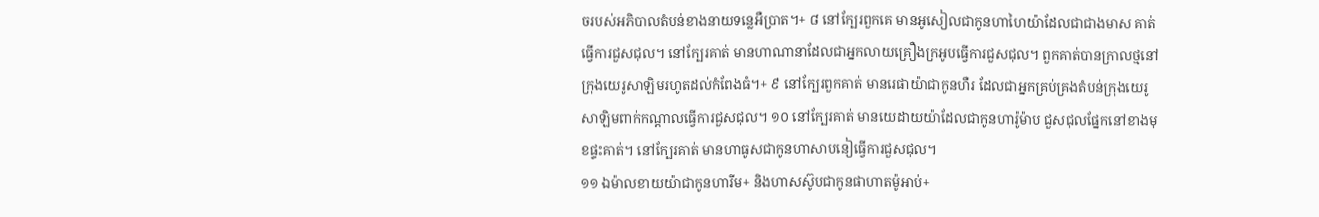ចរបស់អភិបាលតំបន់ខាងនាយទន្លេអឺប្រាត។+ ៨ នៅក្បែរពួកគេ មានអូសៀលជាកូនហាហៃយ៉ាដែលជាជាងមាស គាត់ធ្វើការជួសជុល។ នៅក្បែរគាត់ មានហាណានាដែលជាអ្នកលាយគ្រឿងក្រអូបធ្វើការជួសជុល។ ពួកគាត់បានក្រាលថ្មនៅក្រុងយេរូសាឡិមរហូតដល់កំពែងធំ។+ ៩ នៅក្បែរពួកគាត់ មានរេផាយ៉ាជាកូនហឺរ ដែលជាអ្នកគ្រប់គ្រងតំបន់ក្រុងយេរូសាឡិមពាក់កណ្ដាលធ្វើការជួសជុល។ ១០ នៅក្បែរគាត់ មានយេដាយយ៉ាដែលជាកូនហារ៉ូម៉ាប ជួសជុលផ្នែកនៅខាងមុខផ្ទះគាត់។ នៅក្បែរគាត់ មានហាធូសជាកូនហាសាបនៀធ្វើការជួសជុល។
១១ ឯម៉ាលខាយយ៉ាជាកូនហារីម+ និងហាសស៊ូបជាកូនផាហាតម៉ូអាប់+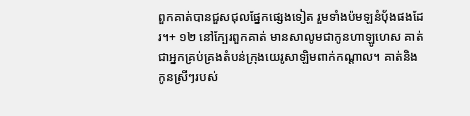ពួកគាត់បានជួសជុលផ្នែកផ្សេងទៀត រួមទាំងប៉មឡនំប៉័ងផងដែរ។+ ១២ នៅក្បែរពួកគាត់ មានសាលូមជាកូនហាឡូហេស គាត់ជាអ្នកគ្រប់គ្រងតំបន់ក្រុងយេរូសាឡិមពាក់កណ្ដាល។ គាត់និងកូនស្រីៗរបស់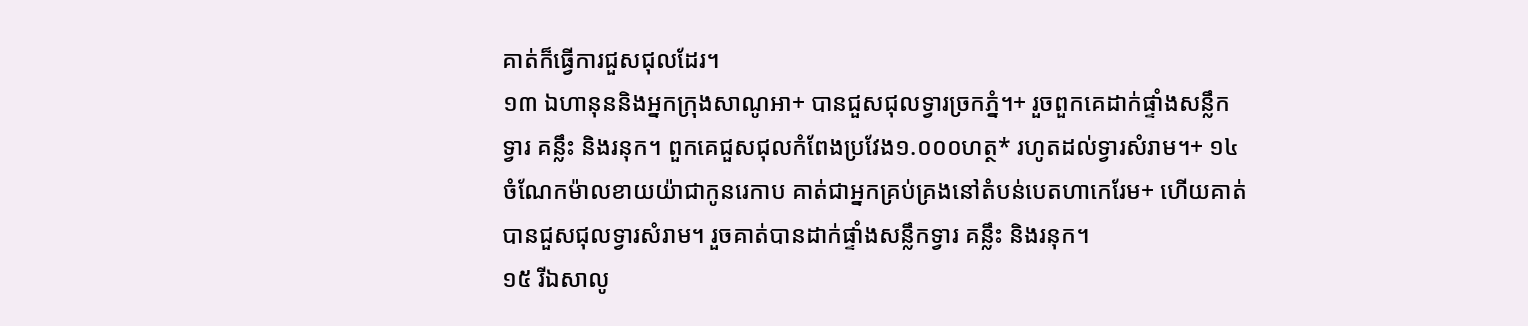គាត់ក៏ធ្វើការជួសជុលដែរ។
១៣ ឯហានុននិងអ្នកក្រុងសាណូអា+ បានជួសជុលទ្វារច្រកភ្នំ។+ រួចពួកគេដាក់ផ្ទាំងសន្លឹកទ្វារ គន្លឹះ និងរនុក។ ពួកគេជួសជុលកំពែងប្រវែង១.០០០ហត្ថ* រហូតដល់ទ្វារសំរាម។+ ១៤ ចំណែកម៉ាលខាយយ៉ាជាកូនរេកាប គាត់ជាអ្នកគ្រប់គ្រងនៅតំបន់បេតហាកេរែម+ ហើយគាត់បានជួសជុលទ្វារសំរាម។ រួចគាត់បានដាក់ផ្ទាំងសន្លឹកទ្វារ គន្លឹះ និងរនុក។
១៥ រីឯសាលូ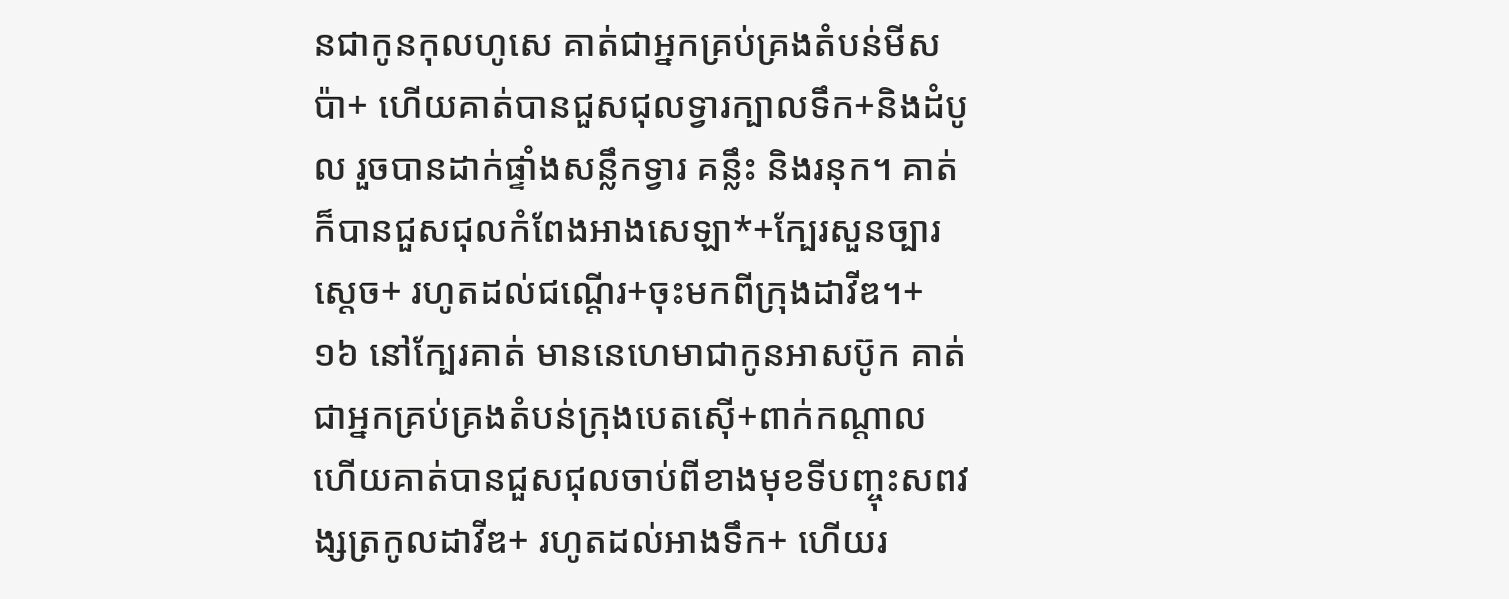នជាកូនកុលហូសេ គាត់ជាអ្នកគ្រប់គ្រងតំបន់មីសប៉ា+ ហើយគាត់បានជួសជុលទ្វារក្បាលទឹក+និងដំបូល រួចបានដាក់ផ្ទាំងសន្លឹកទ្វារ គន្លឹះ និងរនុក។ គាត់ក៏បានជួសជុលកំពែងអាងសេឡា*+ក្បែរសួនច្បារស្ដេច+ រហូតដល់ជណ្ដើរ+ចុះមកពីក្រុងដាវីឌ។+
១៦ នៅក្បែរគាត់ មាននេហេមាជាកូនអាសប៊ូក គាត់ជាអ្នកគ្រប់គ្រងតំបន់ក្រុងបេតស៊ើ+ពាក់កណ្ដាល ហើយគាត់បានជួសជុលចាប់ពីខាងមុខទីបញ្ចុះសពវង្សត្រកូលដាវីឌ+ រហូតដល់អាងទឹក+ ហើយរ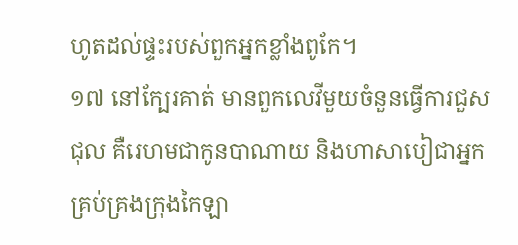ហូតដល់ផ្ទះរបស់ពួកអ្នកខ្លាំងពូកែ។
១៧ នៅក្បែរគាត់ មានពួកលេវីមួយចំនួនធ្វើការជួសជុល គឺរេហមជាកូនបាណាយ និងហាសាបៀជាអ្នកគ្រប់គ្រងក្រុងកៃឡា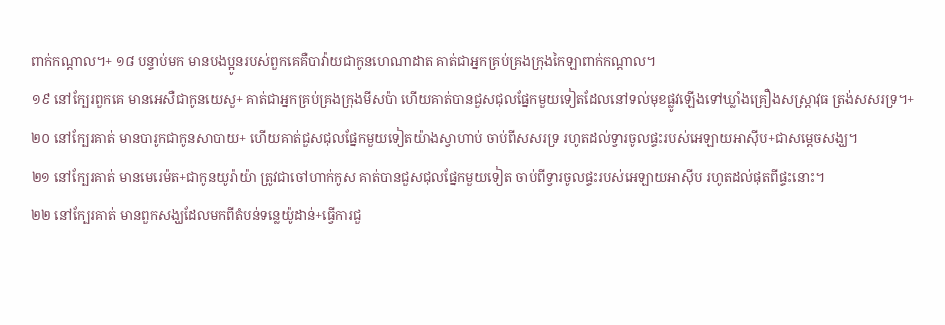ពាក់កណ្ដាល។+ ១៨ បន្ទាប់មក មានបងប្អូនរបស់ពួកគេគឺបាវ៉ាយជាកូនហេណាដាត គាត់ជាអ្នកគ្រប់គ្រងក្រុងកៃឡាពាក់កណ្ដាល។
១៩ នៅក្បែរពួកគេ មានអេសឺជាកូនយេសួ+ គាត់ជាអ្នកគ្រប់គ្រងក្រុងមីសប៉ា ហើយគាត់បានជួសជុលផ្នែកមួយទៀតដែលនៅទល់មុខផ្លូវឡើងទៅឃ្លាំងគ្រឿងសស្ដ្រាវុធ ត្រង់សសរទ្រ។+
២០ នៅក្បែរគាត់ មានបារូកជាកូនសាបាយ+ ហើយគាត់ជួសជុលផ្នែកមួយទៀតយ៉ាងស្វាហាប់ ចាប់ពីសសរទ្រ រហូតដល់ទ្វារចូលផ្ទះរបស់អេឡាយអាស៊ីប+ជាសម្ដេចសង្ឃ។
២១ នៅក្បែរគាត់ មានមេរេម៉ត+ជាកូនយូរ៉ាយ៉ា ត្រូវជាចៅហាក់កូស គាត់បានជួសជុលផ្នែកមួយទៀត ចាប់ពីទ្វារចូលផ្ទះរបស់អេឡាយអាស៊ីប រហូតដល់ផុតពីផ្ទះនោះ។
២២ នៅក្បែរគាត់ មានពួកសង្ឃដែលមកពីតំបន់ទន្លេយ៉ូដាន់+ធ្វើការជួ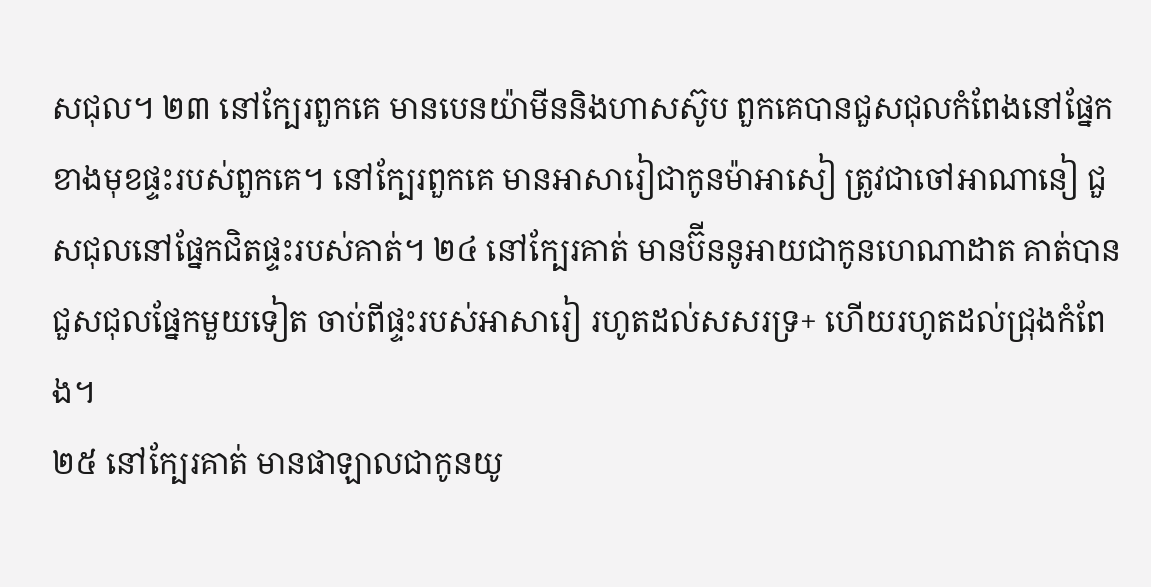សជុល។ ២៣ នៅក្បែរពួកគេ មានបេនយ៉ាមីននិងហាសស៊ូប ពួកគេបានជួសជុលកំពែងនៅផ្នែកខាងមុខផ្ទះរបស់ពួកគេ។ នៅក្បែរពួកគេ មានអាសារៀជាកូនម៉ាអាសៀ ត្រូវជាចៅអាណានៀ ជួសជុលនៅផ្នែកជិតផ្ទះរបស់គាត់។ ២៤ នៅក្បែរគាត់ មានប៊ីននូអាយជាកូនហេណាដាត គាត់បានជួសជុលផ្នែកមួយទៀត ចាប់ពីផ្ទះរបស់អាសារៀ រហូតដល់សសរទ្រ+ ហើយរហូតដល់ជ្រុងកំពែង។
២៥ នៅក្បែរគាត់ មានផាឡាលជាកូនយូ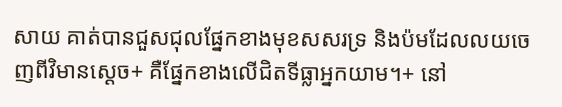សាយ គាត់បានជួសជុលផ្នែកខាងមុខសសរទ្រ និងប៉មដែលលយចេញពីវិមានស្ដេច+ គឺផ្នែកខាងលើជិតទីធ្លាអ្នកយាម។+ នៅ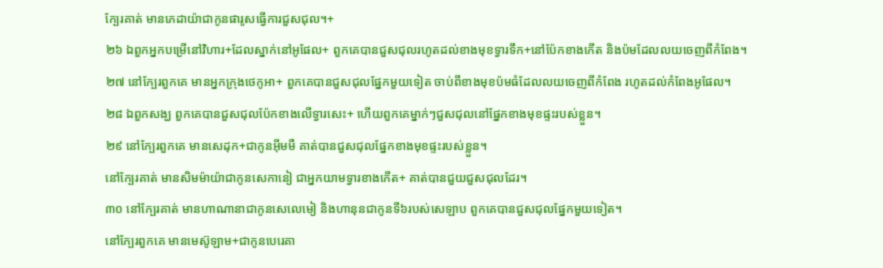ក្បែរគាត់ មានភេដាយ៉ាជាកូនផារូសធ្វើការជួសជុល។+
២៦ ឯពួកអ្នកបម្រើនៅវិហារ+ដែលស្នាក់នៅអូផែល+ ពួកគេបានជួសជុលរហូតដល់ខាងមុខទ្វារទឹក+នៅប៉ែកខាងកើត និងប៉មដែលលយចេញពីកំពែង។
២៧ នៅក្បែរពួកគេ មានអ្នកក្រុងថេកូអា+ ពួកគេបានជួសជុលផ្នែកមួយទៀត ចាប់ពីខាងមុខប៉មធំដែលលយចេញពីកំពែង រហូតដល់កំពែងអូផែល។
២៨ ឯពួកសង្ឃ ពួកគេបានជួសជុលប៉ែកខាងលើទ្វារសេះ+ ហើយពួកគេម្នាក់ៗជួសជុលនៅផ្នែកខាងមុខផ្ទះរបស់ខ្លួន។
២៩ នៅក្បែរពួកគេ មានសេដុក+ជាកូនអ៊ីមមឺ គាត់បានជួសជុលផ្នែកខាងមុខផ្ទះរបស់ខ្លួន។
នៅក្បែរគាត់ មានសិមម៉ាយ៉ាជាកូនសេកានៀ ជាអ្នកយាមទ្វារខាងកើត+ គាត់បានជួយជួសជុលដែរ។
៣០ នៅក្បែរគាត់ មានហាណានាជាកូនសេលេមៀ និងហានុនជាកូនទី៦របស់សេឡាប ពួកគេបានជួសជុលផ្នែកមួយទៀត។
នៅក្បែរពួកគេ មានមេស៊ូឡាម+ជាកូនបេរេគា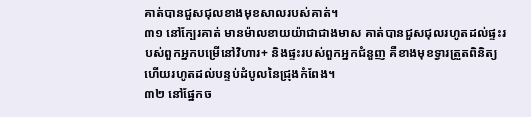គាត់បានជួសជុលខាងមុខសាលរបស់គាត់។
៣១ នៅក្បែរគាត់ មានម៉ាលខាយយ៉ាជាជាងមាស គាត់បានជួសជុលរហូតដល់ផ្ទះរបស់ពួកអ្នកបម្រើនៅវិហារ+ និងផ្ទះរបស់ពួកអ្នកជំនួញ គឺខាងមុខទ្វារត្រួតពិនិត្យ ហើយរហូតដល់បន្ទប់ដំបូលនៃជ្រុងកំពែង។
៣២ នៅផ្នែកច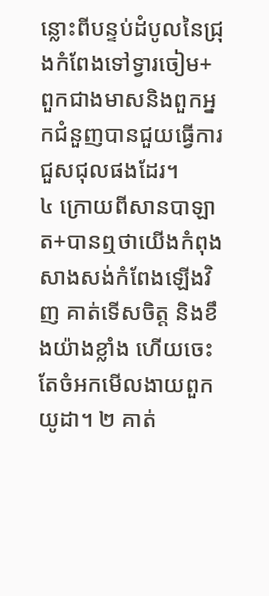ន្លោះពីបន្ទប់ដំបូលនៃជ្រុងកំពែងទៅទ្វារចៀម+ ពួកជាងមាសនិងពួកអ្នកជំនួញបានជួយធ្វើការជួសជុលផងដែរ។
៤ ក្រោយពីសានបាឡាត+បានឮថាយើងកំពុងសាងសង់កំពែងឡើងវិញ គាត់ទើសចិត្ត និងខឹងយ៉ាងខ្លាំង ហើយចេះតែចំអកមើលងាយពួកយូដា។ ២ គាត់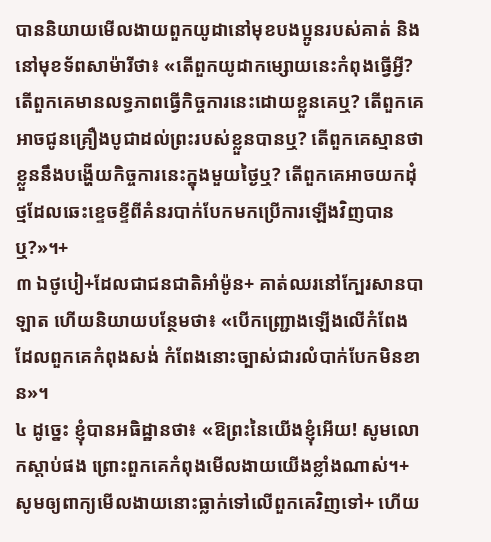បាននិយាយមើលងាយពួកយូដានៅមុខបងប្អូនរបស់គាត់ និងនៅមុខទ័ពសាម៉ារីថា៖ «តើពួកយូដាកម្សោយនេះកំពុងធ្វើអ្វី? តើពួកគេមានលទ្ធភាពធ្វើកិច្ចការនេះដោយខ្លួនគេឬ? តើពួកគេអាចជូនគ្រឿងបូជាដល់ព្រះរបស់ខ្លួនបានឬ? តើពួកគេស្មានថាខ្លួននឹងបង្ហើយកិច្ចការនេះក្នុងមួយថ្ងៃឬ? តើពួកគេអាចយកដុំថ្មដែលឆេះខ្ទេចខ្ទីពីគំនរបាក់បែកមកប្រើការឡើងវិញបានឬ?»។+
៣ ឯថូបៀ+ដែលជាជនជាតិអាំម៉ូន+ គាត់ឈរនៅក្បែរសានបាឡាត ហើយនិយាយបន្ថែមថា៖ «បើកញ្ជ្រោងឡើងលើកំពែងដែលពួកគេកំពុងសង់ កំពែងនោះច្បាស់ជារលំបាក់បែកមិនខាន»។
៤ ដូច្នេះ ខ្ញុំបានអធិដ្ឋានថា៖ «ឱព្រះនៃយើងខ្ញុំអើយ! សូមលោកស្ដាប់ផង ព្រោះពួកគេកំពុងមើលងាយយើងខ្លាំងណាស់។+ សូមឲ្យពាក្យមើលងាយនោះធ្លាក់ទៅលើពួកគេវិញទៅ+ ហើយ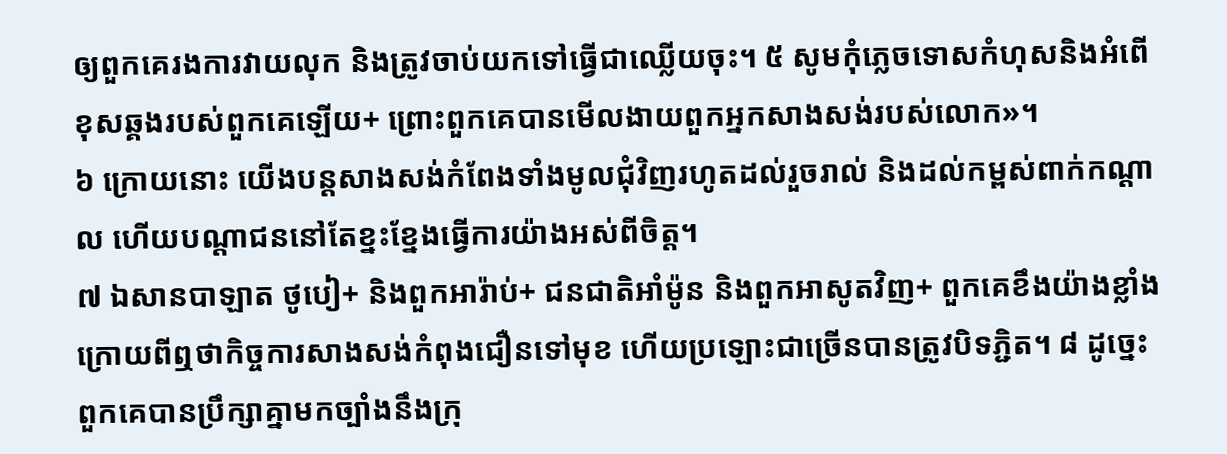ឲ្យពួកគេរងការវាយលុក និងត្រូវចាប់យកទៅធ្វើជាឈ្លើយចុះ។ ៥ សូមកុំភ្លេចទោសកំហុសនិងអំពើខុសឆ្គងរបស់ពួកគេឡើយ+ ព្រោះពួកគេបានមើលងាយពួកអ្នកសាងសង់របស់លោក»។
៦ ក្រោយនោះ យើងបន្តសាងសង់កំពែងទាំងមូលជុំវិញរហូតដល់រួចរាល់ និងដល់កម្ពស់ពាក់កណ្ដាល ហើយបណ្ដាជននៅតែខ្នះខ្នែងធ្វើការយ៉ាងអស់ពីចិត្ត។
៧ ឯសានបាឡាត ថូបៀ+ និងពួកអារ៉ាប់+ ជនជាតិអាំម៉ូន និងពួកអាសូតវិញ+ ពួកគេខឹងយ៉ាងខ្លាំង ក្រោយពីឮថាកិច្ចការសាងសង់កំពុងជឿនទៅមុខ ហើយប្រឡោះជាច្រើនបានត្រូវបិទភ្ជិត។ ៨ ដូច្នេះ ពួកគេបានប្រឹក្សាគ្នាមកច្បាំងនឹងក្រុ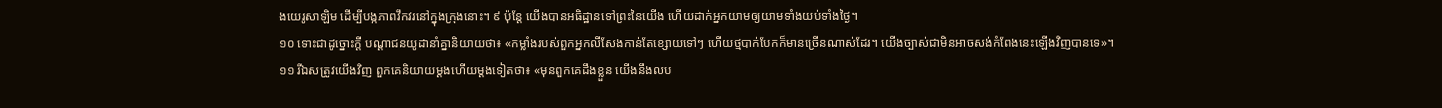ងយេរូសាឡិម ដើម្បីបង្កភាពវឹកវរនៅក្នុងក្រុងនោះ។ ៩ ប៉ុន្តែ យើងបានអធិដ្ឋានទៅព្រះនៃយើង ហើយដាក់អ្នកយាមឲ្យយាមទាំងយប់ទាំងថ្ងៃ។
១០ ទោះជាដូច្នោះក្ដី បណ្ដាជនយូដានាំគ្នានិយាយថា៖ «កម្លាំងរបស់ពួកអ្នកលីសែងកាន់តែខ្សោយទៅៗ ហើយថ្មបាក់បែកក៏មានច្រើនណាស់ដែរ។ យើងច្បាស់ជាមិនអាចសង់កំពែងនេះឡើងវិញបានទេ»។
១១ រីឯសត្រូវយើងវិញ ពួកគេនិយាយម្ដងហើយម្ដងទៀតថា៖ «មុនពួកគេដឹងខ្លួន យើងនឹងលប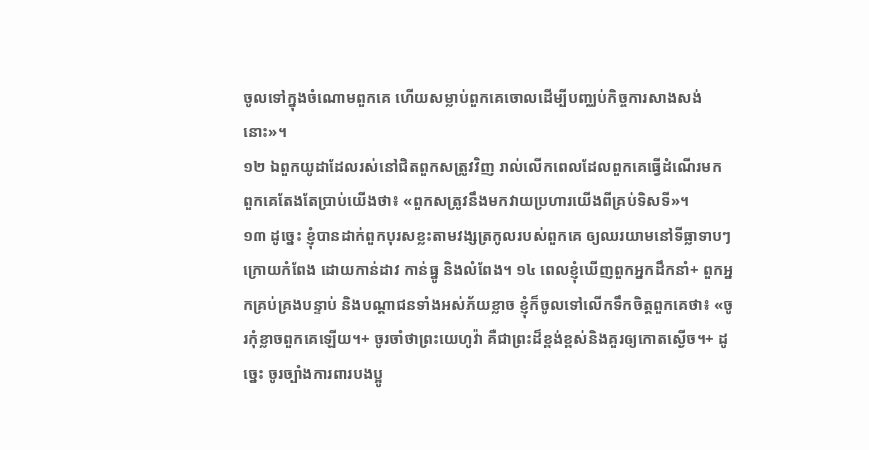ចូលទៅក្នុងចំណោមពួកគេ ហើយសម្លាប់ពួកគេចោលដើម្បីបញ្ឈប់កិច្ចការសាងសង់នោះ»។
១២ ឯពួកយូដាដែលរស់នៅជិតពួកសត្រូវវិញ រាល់លើកពេលដែលពួកគេធ្វើដំណើរមក ពួកគេតែងតែប្រាប់យើងថា៖ «ពួកសត្រូវនឹងមកវាយប្រហារយើងពីគ្រប់ទិសទី»។
១៣ ដូច្នេះ ខ្ញុំបានដាក់ពួកបុរសខ្លះតាមវង្សត្រកូលរបស់ពួកគេ ឲ្យឈរយាមនៅទីធ្លាទាបៗក្រោយកំពែង ដោយកាន់ដាវ កាន់ធ្នូ និងលំពែង។ ១៤ ពេលខ្ញុំឃើញពួកអ្នកដឹកនាំ+ ពួកអ្នកគ្រប់គ្រងបន្ទាប់ និងបណ្ដាជនទាំងអស់ភ័យខ្លាច ខ្ញុំក៏ចូលទៅលើកទឹកចិត្តពួកគេថា៖ «ចូរកុំខ្លាចពួកគេឡើយ។+ ចូរចាំថាព្រះយេហូវ៉ា គឺជាព្រះដ៏ខ្ពង់ខ្ពស់និងគួរឲ្យកោតស្ងើច។+ ដូច្នេះ ចូរច្បាំងការពារបងប្អូ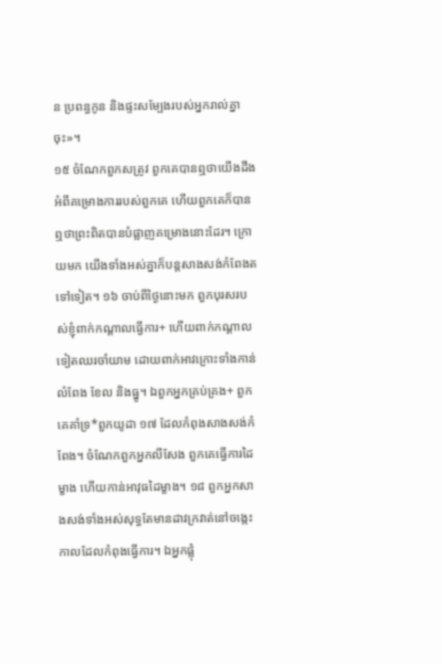ន ប្រពន្ធកូន និងផ្ទះសម្បែងរបស់អ្នករាល់គ្នាចុះ»។
១៥ ចំណែកពួកសត្រូវ ពួកគេបានឮថាយើងដឹងអំពីគម្រោងការរបស់ពួកគេ ហើយពួកគេក៏បានឮថាព្រះពិតបានបំផ្លាញគម្រោងនោះដែរ។ ក្រោយមក យើងទាំងអស់គ្នាក៏បន្តសាងសង់កំពែងតទៅទៀត។ ១៦ ចាប់ពីថ្ងៃនោះមក ពួកបុរសរបស់ខ្ញុំពាក់កណ្ដាលធ្វើការ+ ហើយពាក់កណ្ដាលទៀតឈរចាំយាម ដោយពាក់អាវក្រោះទាំងកាន់លំពែង ខែល និងធ្នូ។ ឯពួកអ្នកគ្រប់គ្រង+ ពួកគេគាំទ្រ*ពួកយូដា ១៧ ដែលកំពុងសាងសង់កំពែង។ ចំណែកពួកអ្នកលីសែង ពួកគេធ្វើការដៃម្ខាង ហើយកាន់អាវុធដៃម្ខាង។ ១៨ ពួកអ្នកសាងសង់ទាំងអស់សុទ្ធតែមានដាវក្រវាត់នៅចង្កេះ កាលដែលកំពុងធ្វើការ។ ឯអ្នកផ្លុំ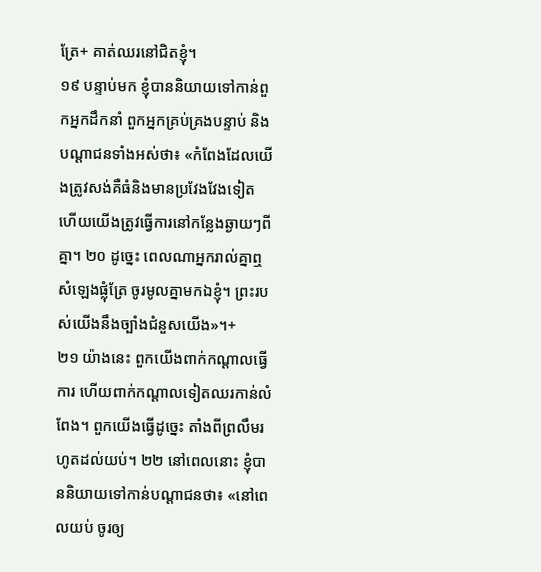ត្រែ+ គាត់ឈរនៅជិតខ្ញុំ។
១៩ បន្ទាប់មក ខ្ញុំបាននិយាយទៅកាន់ពួកអ្នកដឹកនាំ ពួកអ្នកគ្រប់គ្រងបន្ទាប់ និងបណ្ដាជនទាំងអស់ថា៖ «កំពែងដែលយើងត្រូវសង់គឺធំនិងមានប្រវែងវែងទៀត ហើយយើងត្រូវធ្វើការនៅកន្លែងឆ្ងាយៗពីគ្នា។ ២០ ដូច្នេះ ពេលណាអ្នករាល់គ្នាឮសំឡេងផ្លុំត្រែ ចូរមូលគ្នាមកឯខ្ញុំ។ ព្រះរបស់យើងនឹងច្បាំងជំនួសយើង»។+
២១ យ៉ាងនេះ ពួកយើងពាក់កណ្ដាលធ្វើការ ហើយពាក់កណ្ដាលទៀតឈរកាន់លំពែង។ ពួកយើងធ្វើដូច្នេះ តាំងពីព្រលឹមរហូតដល់យប់។ ២២ នៅពេលនោះ ខ្ញុំបាននិយាយទៅកាន់បណ្ដាជនថា៖ «នៅពេលយប់ ចូរឲ្យ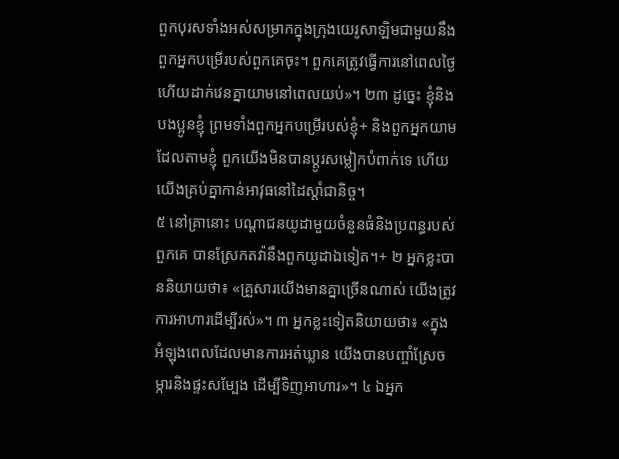ពួកបុរសទាំងអស់សម្រាកក្នុងក្រុងយេរូសាឡិមជាមួយនឹងពួកអ្នកបម្រើរបស់ពួកគេចុះ។ ពួកគេត្រូវធ្វើការនៅពេលថ្ងៃ ហើយដាក់វេនគ្នាយាមនៅពេលយប់»។ ២៣ ដូច្នេះ ខ្ញុំនិងបងប្អូនខ្ញុំ ព្រមទាំងពួកអ្នកបម្រើរបស់ខ្ញុំ+ និងពួកអ្នកយាមដែលតាមខ្ញុំ ពួកយើងមិនបានប្ដូរសម្លៀកបំពាក់ទេ ហើយយើងគ្រប់គ្នាកាន់អាវុធនៅដៃស្ដាំជានិច្ច។
៥ នៅគ្រានោះ បណ្ដាជនយូដាមួយចំនួនធំនិងប្រពន្ធរបស់ពួកគេ បានស្រែកតវ៉ានឹងពួកយូដាឯទៀត។+ ២ អ្នកខ្លះបាននិយាយថា៖ «គ្រួសារយើងមានគ្នាច្រើនណាស់ យើងត្រូវការអាហារដើម្បីរស់»។ ៣ អ្នកខ្លះទៀតនិយាយថា៖ «ក្នុងអំឡុងពេលដែលមានការអត់ឃ្លាន យើងបានបញ្ចាំស្រែចម្ការនិងផ្ទះសម្បែង ដើម្បីទិញអាហារ»។ ៤ ឯអ្នក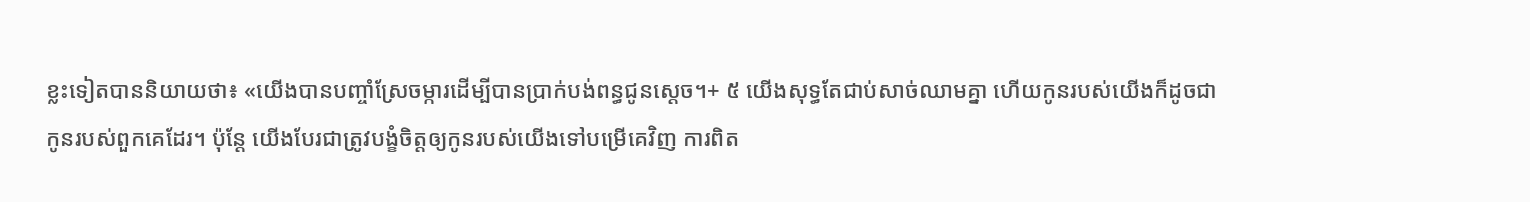ខ្លះទៀតបាននិយាយថា៖ «យើងបានបញ្ចាំស្រែចម្ការដើម្បីបានប្រាក់បង់ពន្ធជូនស្ដេច។+ ៥ យើងសុទ្ធតែជាប់សាច់ឈាមគ្នា ហើយកូនរបស់យើងក៏ដូចជាកូនរបស់ពួកគេដែរ។ ប៉ុន្តែ យើងបែរជាត្រូវបង្ខំចិត្តឲ្យកូនរបស់យើងទៅបម្រើគេវិញ ការពិត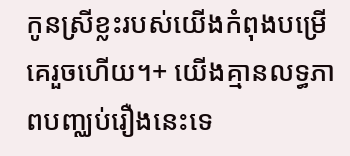កូនស្រីខ្លះរបស់យើងកំពុងបម្រើគេរួចហើយ។+ យើងគ្មានលទ្ធភាពបញ្ឈប់រឿងនេះទេ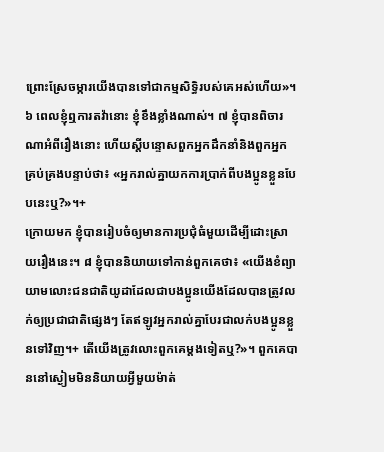ព្រោះស្រែចម្ការយើងបានទៅជាកម្មសិទ្ធិរបស់គេអស់ហើយ»។
៦ ពេលខ្ញុំឮការតវ៉ានោះ ខ្ញុំខឹងខ្លាំងណាស់។ ៧ ខ្ញុំបានពិចារណាអំពីរឿងនោះ ហើយស្ដីបន្ទោសពួកអ្នកដឹកនាំនិងពួកអ្នកគ្រប់គ្រងបន្ទាប់ថា៖ «អ្នករាល់គ្នាយកការប្រាក់ពីបងប្អូនខ្លួនបែបនេះឬ?»។+
ក្រោយមក ខ្ញុំបានរៀបចំឲ្យមានការប្រជុំធំមួយដើម្បីដោះស្រាយរឿងនេះ។ ៨ ខ្ញុំបាននិយាយទៅកាន់ពួកគេថា៖ «យើងខំព្យាយាមលោះជនជាតិយូដាដែលជាបងប្អូនយើងដែលបានត្រូវលក់ឲ្យប្រជាជាតិផ្សេងៗ តែឥឡូវអ្នករាល់គ្នាបែរជាលក់បងប្អូនខ្លួនទៅវិញ។+ តើយើងត្រូវលោះពួកគេម្ដងទៀតឬ?»។ ពួកគេបាននៅស្ងៀមមិននិយាយអ្វីមួយម៉ាត់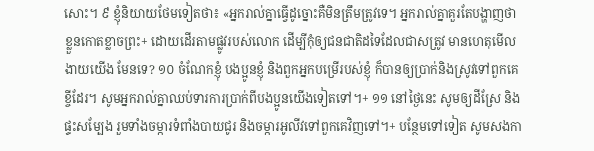សោះ។ ៩ ខ្ញុំនិយាយថែមទៀតថា៖ «អ្នករាល់គ្នាធ្វើដូច្នោះគឺមិនត្រឹមត្រូវទេ។ អ្នករាល់គ្នាគួរតែបង្ហាញថាខ្លួនកោតខ្លាចព្រះ+ ដោយដើរតាមផ្លូវរបស់លោក ដើម្បីកុំឲ្យជនជាតិដទៃដែលជាសត្រូវ មានហេតុមើលងាយយើង មែនទេ? ១០ ចំណែកខ្ញុំ បងប្អូនខ្ញុំ និងពួកអ្នកបម្រើរបស់ខ្ញុំ ក៏បានឲ្យប្រាក់និងស្រូវទៅពួកគេខ្ចីដែរ។ សូមអ្នករាល់គ្នាឈប់ទារការប្រាក់ពីបងប្អូនយើងទៀតទៅ។+ ១១ នៅថ្ងៃនេះ សូមឲ្យដីស្រែ និងផ្ទះសម្បែង រួមទាំងចម្ការទំពាំងបាយជូរ និងចម្ការអូលីវទៅពួកគេវិញទៅ។+ បន្ថែមទៅទៀត សូមសងកា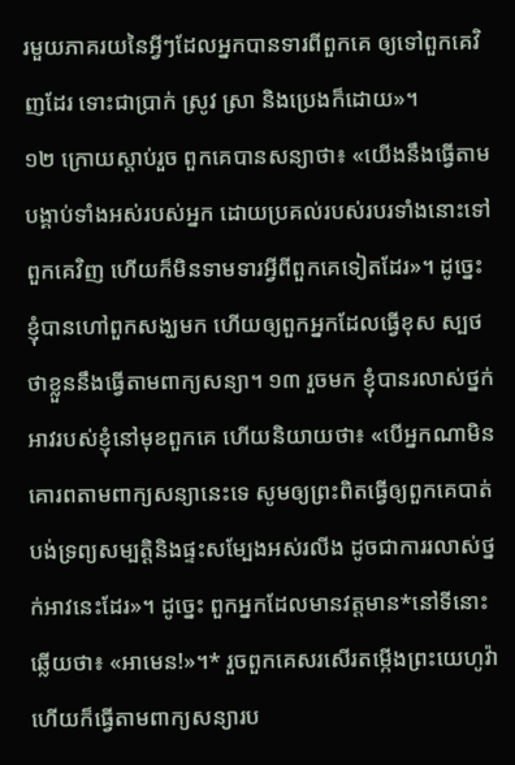រមួយភាគរយនៃអ្វីៗដែលអ្នកបានទារពីពួកគេ ឲ្យទៅពួកគេវិញដែរ ទោះជាប្រាក់ ស្រូវ ស្រា និងប្រេងក៏ដោយ»។
១២ ក្រោយស្ដាប់រួច ពួកគេបានសន្យាថា៖ «យើងនឹងធ្វើតាមបង្គាប់ទាំងអស់របស់អ្នក ដោយប្រគល់របស់របរទាំងនោះទៅពួកគេវិញ ហើយក៏មិនទាមទារអ្វីពីពួកគេទៀតដែរ»។ ដូច្នេះ ខ្ញុំបានហៅពួកសង្ឃមក ហើយឲ្យពួកអ្នកដែលធ្វើខុស ស្បថថាខ្លួននឹងធ្វើតាមពាក្យសន្យា។ ១៣ រួចមក ខ្ញុំបានរលាស់ថ្នក់អាវរបស់ខ្ញុំនៅមុខពួកគេ ហើយនិយាយថា៖ «បើអ្នកណាមិនគោរពតាមពាក្យសន្យានេះទេ សូមឲ្យព្រះពិតធ្វើឲ្យពួកគេបាត់បង់ទ្រព្យសម្បត្តិនិងផ្ទះសម្បែងអស់រលីង ដូចជាការរលាស់ថ្នក់អាវនេះដែរ»។ ដូច្នេះ ពួកអ្នកដែលមានវត្តមាន*នៅទីនោះឆ្លើយថា៖ «អាមេន!»។* រួចពួកគេសរសើរតម្កើងព្រះយេហូវ៉ា ហើយក៏ធ្វើតាមពាក្យសន្យារប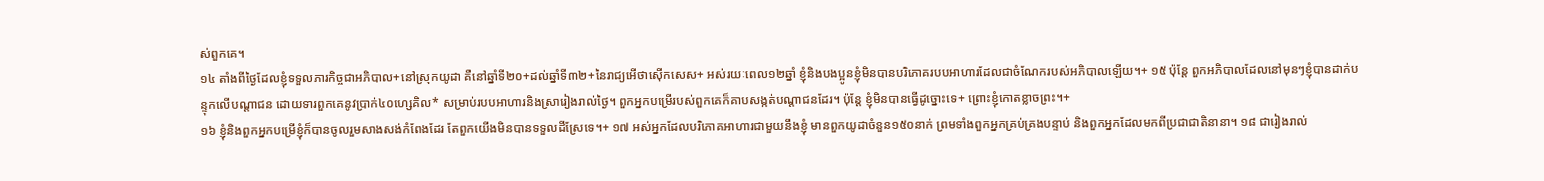ស់ពួកគេ។
១៤ តាំងពីថ្ងៃដែលខ្ញុំទទួលភារកិច្ចជាអភិបាល+នៅស្រុកយូដា គឺនៅឆ្នាំទី២០+ដល់ឆ្នាំទី៣២+នៃរាជ្យអើថាស៊ើកសេស+ អស់រយៈពេល១២ឆ្នាំ ខ្ញុំនិងបងប្អូនខ្ញុំមិនបានបរិភោគរបបអាហារដែលជាចំណែករបស់អភិបាលឡើយ។+ ១៥ ប៉ុន្តែ ពួកអភិបាលដែលនៅមុនៗខ្ញុំបានដាក់បន្ទុកលើបណ្ដាជន ដោយទារពួកគេនូវប្រាក់៤០ហ្សេគិល* សម្រាប់របបអាហារនិងស្រារៀងរាល់ថ្ងៃ។ ពួកអ្នកបម្រើរបស់ពួកគេក៏គាបសង្កត់បណ្ដាជនដែរ។ ប៉ុន្តែ ខ្ញុំមិនបានធ្វើដូច្នោះទេ+ ព្រោះខ្ញុំកោតខ្លាចព្រះ។+
១៦ ខ្ញុំនិងពួកអ្នកបម្រើខ្ញុំក៏បានចូលរួមសាងសង់កំពែងដែរ តែពួកយើងមិនបានទទួលដីស្រែទេ។+ ១៧ អស់អ្នកដែលបរិភោគអាហារជាមួយនឹងខ្ញុំ មានពួកយូដាចំនួន១៥០នាក់ ព្រមទាំងពួកអ្នកគ្រប់គ្រងបន្ទាប់ និងពួកអ្នកដែលមកពីប្រជាជាតិនានា។ ១៨ ជារៀងរាល់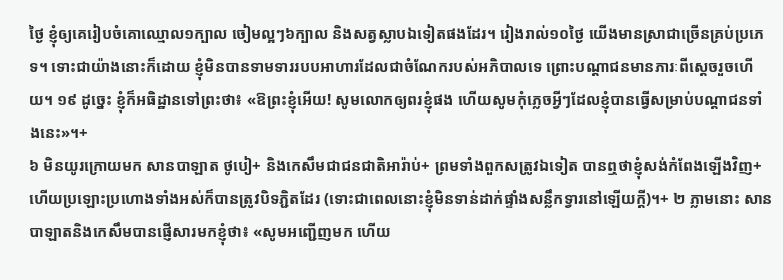ថ្ងៃ ខ្ញុំឲ្យគេរៀបចំគោឈ្មោល១ក្បាល ចៀមល្អៗ៦ក្បាល និងសត្វស្លាបឯទៀតផងដែរ។ រៀងរាល់១០ថ្ងៃ យើងមានស្រាជាច្រើនគ្រប់ប្រភេទ។ ទោះជាយ៉ាងនោះក៏ដោយ ខ្ញុំមិនបានទាមទាររបបអាហារដែលជាចំណែករបស់អភិបាលទេ ព្រោះបណ្ដាជនមានភារៈពីស្ដេចរួចហើយ។ ១៩ ដូច្នេះ ខ្ញុំក៏អធិដ្ឋានទៅព្រះថា៖ «ឱព្រះខ្ញុំអើយ! សូមលោកឲ្យពរខ្ញុំផង ហើយសូមកុំភ្លេចអ្វីៗដែលខ្ញុំបានធ្វើសម្រាប់បណ្ដាជនទាំងនេះ»។+
៦ មិនយូរក្រោយមក សានបាឡាត ថូបៀ+ និងកេសឹមជាជនជាតិអារ៉ាប់+ ព្រមទាំងពួកសត្រូវឯទៀត បានឮថាខ្ញុំសង់កំពែងឡើងវិញ+ ហើយប្រឡោះប្រហោងទាំងអស់ក៏បានត្រូវបិទភ្ជិតដែរ (ទោះជាពេលនោះខ្ញុំមិនទាន់ដាក់ផ្ទាំងសន្លឹកទ្វារនៅឡើយក្ដី)។+ ២ ភ្លាមនោះ សានបាឡាតនិងកេសឹមបានផ្ញើសារមកខ្ញុំថា៖ «សូមអញ្ជើញមក ហើយ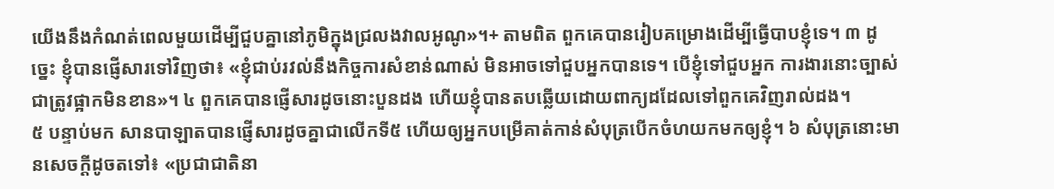យើងនឹងកំណត់ពេលមួយដើម្បីជួបគ្នានៅភូមិក្នុងជ្រលងវាលអូណូ»។+ តាមពិត ពួកគេបានរៀបគម្រោងដើម្បីធ្វើបាបខ្ញុំទេ។ ៣ ដូច្នេះ ខ្ញុំបានផ្ញើសារទៅវិញថា៖ «ខ្ញុំជាប់រវល់នឹងកិច្ចការសំខាន់ណាស់ មិនអាចទៅជួបអ្នកបានទេ។ បើខ្ញុំទៅជួបអ្នក ការងារនោះច្បាស់ជាត្រូវផ្អាកមិនខាន»។ ៤ ពួកគេបានផ្ញើសារដូចនោះបួនដង ហើយខ្ញុំបានតបឆ្លើយដោយពាក្យដដែលទៅពួកគេវិញរាល់ដង។
៥ បន្ទាប់មក សានបាឡាតបានផ្ញើសារដូចគ្នាជាលើកទី៥ ហើយឲ្យអ្នកបម្រើគាត់កាន់សំបុត្របើកចំហយកមកឲ្យខ្ញុំ។ ៦ សំបុត្រនោះមានសេចក្ដីដូចតទៅ៖ «ប្រជាជាតិនា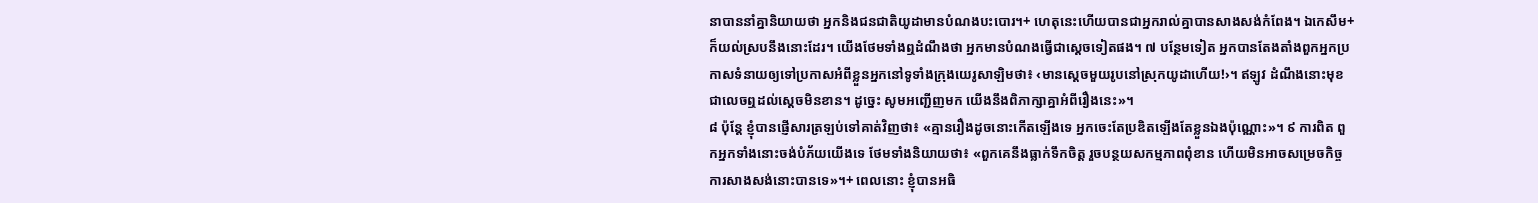នាបាននាំគ្នានិយាយថា អ្នកនិងជនជាតិយូដាមានបំណងបះបោរ។+ ហេតុនេះហើយបានជាអ្នករាល់គ្នាបានសាងសង់កំពែង។ ឯកេសឹម+ក៏យល់ស្របនឹងនោះដែរ។ យើងថែមទាំងឮដំណឹងថា អ្នកមានបំណងធ្វើជាស្ដេចទៀតផង។ ៧ បន្ថែមទៀត អ្នកបានតែងតាំងពួកអ្នកប្រកាសទំនាយឲ្យទៅប្រកាសអំពីខ្លួនអ្នកនៅទូទាំងក្រុងយេរូសាឡិមថា៖ ‹មានស្ដេចមួយរូបនៅស្រុកយូដាហើយ!›។ ឥឡូវ ដំណឹងនោះមុខជាលេចឮដល់ស្ដេចមិនខាន។ ដូច្នេះ សូមអញ្ជើញមក យើងនឹងពិភាក្សាគ្នាអំពីរឿងនេះ»។
៨ ប៉ុន្តែ ខ្ញុំបានផ្ញើសារត្រឡប់ទៅគាត់វិញថា៖ «គ្មានរឿងដូចនោះកើតឡើងទេ អ្នកចេះតែប្រឌិតឡើងតែខ្លួនឯងប៉ុណ្ណោះ»។ ៩ ការពិត ពួកអ្នកទាំងនោះចង់បំភ័យយើងទេ ថែមទាំងនិយាយថា៖ «ពួកគេនឹងធ្លាក់ទឹកចិត្ត រួចបន្ថយសកម្មភាពពុំខាន ហើយមិនអាចសម្រេចកិច្ចការសាងសង់នោះបានទេ»។+ ពេលនោះ ខ្ញុំបានអធិ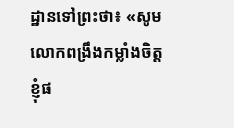ដ្ឋានទៅព្រះថា៖ «សូមលោកពង្រឹងកម្លាំងចិត្តខ្ញុំផ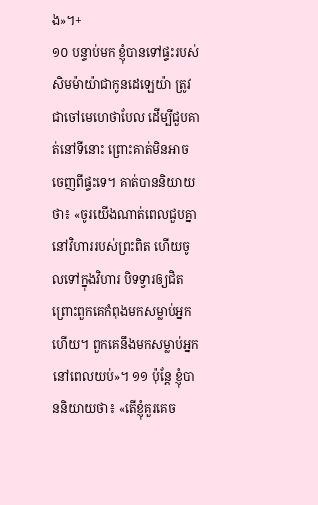ង»។+
១០ បន្ទាប់មក ខ្ញុំបានទៅផ្ទះរបស់សិមម៉ាយ៉ាជាកូនដេឡេយ៉ា ត្រូវជាចៅមេហេថាបែល ដើម្បីជួបគាត់នៅទីនោះ ព្រោះគាត់មិនអាចចេញពីផ្ទះទេ។ គាត់បាននិយាយថា៖ «ចូរយើងណាត់ពេលជួបគ្នានៅវិហាររបស់ព្រះពិត ហើយចូលទៅក្នុងវិហារ បិទទ្វារឲ្យជិត ព្រោះពួកគេកំពុងមកសម្លាប់អ្នកហើយ។ ពួកគេនឹងមកសម្លាប់អ្នកនៅពេលយប់»។ ១១ ប៉ុន្តែ ខ្ញុំបាននិយាយថា៖ «តើខ្ញុំគួរគេច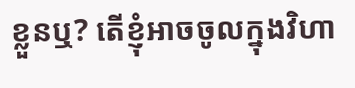ខ្លួនឬ? តើខ្ញុំអាចចូលក្នុងវិហា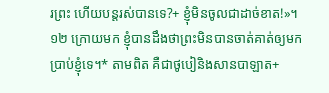រព្រះ ហើយបន្តរស់បានទេ?+ ខ្ញុំមិនចូលជាដាច់ខាត!»។ ១២ ក្រោយមក ខ្ញុំបានដឹងថាព្រះមិនបានចាត់គាត់ឲ្យមកប្រាប់ខ្ញុំទេ។* តាមពិត គឺជាថូបៀនិងសានបាឡាត+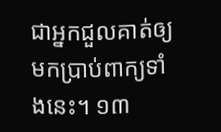ជាអ្នកជួលគាត់ឲ្យមកប្រាប់ពាក្យទាំងនេះ។ ១៣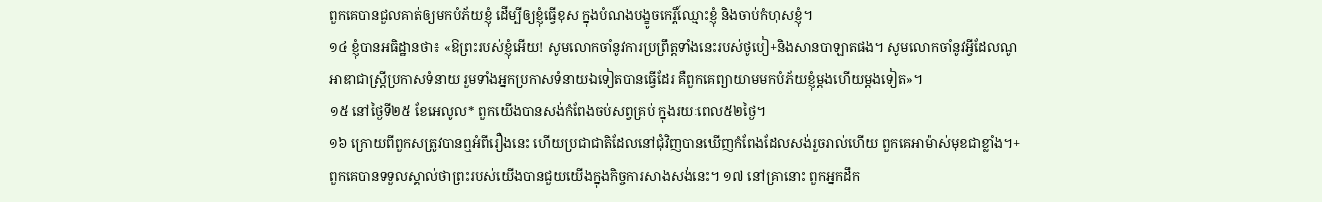ពួកគេបានជួលគាត់ឲ្យមកបំភ័យខ្ញុំ ដើម្បីឲ្យខ្ញុំធ្វើខុស ក្នុងបំណងបង្ខូចកេរ្តិ៍ឈ្មោះខ្ញុំ និងចាប់កំហុសខ្ញុំ។
១៤ ខ្ញុំបានអធិដ្ឋានថា៖ «ឱព្រះរបស់ខ្ញុំអើយ! សូមលោកចាំនូវការប្រព្រឹត្តទាំងនេះរបស់ថូបៀ+និងសានបាឡាតផង។ សូមលោកចាំនូវអ្វីដែលណូអាឌាជាស្ត្រីប្រកាសទំនាយ រួមទាំងអ្នកប្រកាសទំនាយឯទៀតបានធ្វើដែរ គឺពួកគេព្យាយាមមកបំភ័យខ្ញុំម្ដងហើយម្ដងទៀត»។
១៥ នៅថ្ងៃទី២៥ ខែអេលូល* ពួកយើងបានសង់កំពែងចប់សព្វគ្រប់ ក្នុងរយៈពេល៥២ថ្ងៃ។
១៦ ក្រោយពីពួកសត្រូវបានឮអំពីរឿងនេះ ហើយប្រជាជាតិដែលនៅជុំវិញបានឃើញកំពែងដែលសង់រួចរាល់ហើយ ពួកគេអាម៉ាស់មុខជាខ្លាំង។+ ពួកគេបានទទួលស្គាល់ថាព្រះរបស់យើងបានជួយយើងក្នុងកិច្ចការសាងសង់នេះ។ ១៧ នៅគ្រានោះ ពួកអ្នកដឹក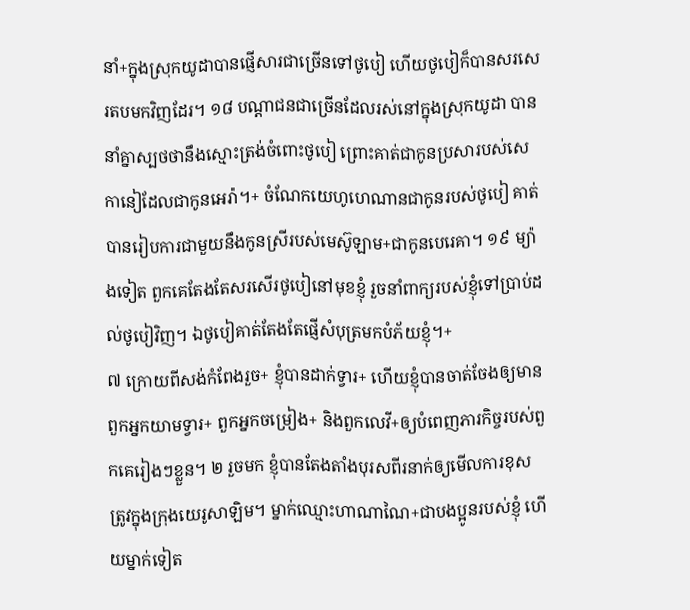នាំ+ក្នុងស្រុកយូដាបានផ្ញើសារជាច្រើនទៅថូបៀ ហើយថូបៀក៏បានសរសេរតបមកវិញដែរ។ ១៨ បណ្ដាជនជាច្រើនដែលរស់នៅក្នុងស្រុកយូដា បាននាំគ្នាស្បថថានឹងស្មោះត្រង់ចំពោះថូបៀ ព្រោះគាត់ជាកូនប្រសារបស់សេកានៀដែលជាកូនអេរ៉ា។+ ចំណែកយេហូហេណានជាកូនរបស់ថូបៀ គាត់បានរៀបការជាមួយនឹងកូនស្រីរបស់មេស៊ូឡាម+ជាកូនបេរេគា។ ១៩ ម្យ៉ាងទៀត ពួកគេតែងតែសរសើរថូបៀនៅមុខខ្ញុំ រួចនាំពាក្យរបស់ខ្ញុំទៅប្រាប់ដល់ថូបៀវិញ។ ឯថូបៀគាត់តែងតែផ្ញើសំបុត្រមកបំភ័យខ្ញុំ។+
៧ ក្រោយពីសង់កំពែងរួច+ ខ្ញុំបានដាក់ទ្វារ+ ហើយខ្ញុំបានចាត់ចែងឲ្យមានពួកអ្នកយាមទ្វារ+ ពួកអ្នកចម្រៀង+ និងពួកលេវី+ឲ្យបំពេញភារកិច្ចរបស់ពួកគេរៀងៗខ្លួន។ ២ រួចមក ខ្ញុំបានតែងតាំងបុរសពីរនាក់ឲ្យមើលការខុសត្រូវក្នុងក្រុងយេរូសាឡិម។ ម្នាក់ឈ្មោះហាណាណៃ+ជាបងប្អូនរបស់ខ្ញុំ ហើយម្នាក់ទៀត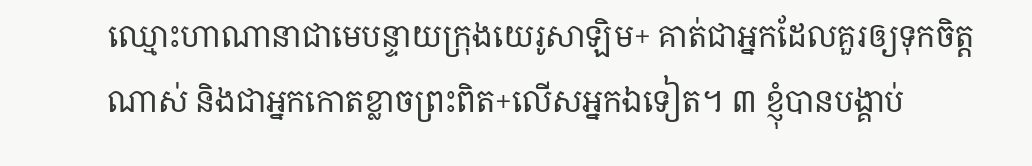ឈ្មោះហាណានាជាមេបន្ទាយក្រុងយេរូសាឡិម+ គាត់ជាអ្នកដែលគួរឲ្យទុកចិត្តណាស់ និងជាអ្នកកោតខ្លាចព្រះពិត+លើសអ្នកឯទៀត។ ៣ ខ្ញុំបានបង្គាប់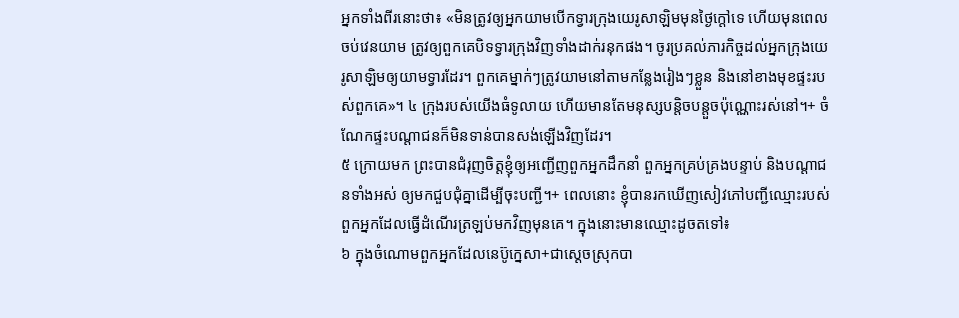អ្នកទាំងពីរនោះថា៖ «មិនត្រូវឲ្យអ្នកយាមបើកទ្វារក្រុងយេរូសាឡិមមុនថ្ងៃក្ដៅទេ ហើយមុនពេលចប់វេនយាម ត្រូវឲ្យពួកគេបិទទ្វារក្រុងវិញទាំងដាក់រនុកផង។ ចូរប្រគល់ភារកិច្ចដល់អ្នកក្រុងយេរូសាឡិមឲ្យយាមទ្វារដែរ។ ពួកគេម្នាក់ៗត្រូវយាមនៅតាមកន្លែងរៀងៗខ្លួន និងនៅខាងមុខផ្ទះរបស់ពួកគេ»។ ៤ ក្រុងរបស់យើងធំទូលាយ ហើយមានតែមនុស្សបន្តិចបន្តួចប៉ុណ្ណោះរស់នៅ។+ ចំណែកផ្ទះបណ្ដាជនក៏មិនទាន់បានសង់ឡើងវិញដែរ។
៥ ក្រោយមក ព្រះបានជំរុញចិត្តខ្ញុំឲ្យអញ្ជើញពួកអ្នកដឹកនាំ ពួកអ្នកគ្រប់គ្រងបន្ទាប់ និងបណ្ដាជនទាំងអស់ ឲ្យមកជួបជុំគ្នាដើម្បីចុះបញ្ជី។+ ពេលនោះ ខ្ញុំបានរកឃើញសៀវភៅបញ្ជីឈ្មោះរបស់ពួកអ្នកដែលធ្វើដំណើរត្រឡប់មកវិញមុនគេ។ ក្នុងនោះមានឈ្មោះដូចតទៅ៖
៦ ក្នុងចំណោមពួកអ្នកដែលនេប៊ូក្នេសា+ជាស្ដេចស្រុកបា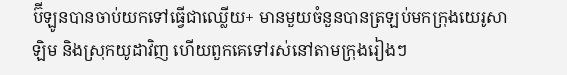ប៊ីឡូនបានចាប់យកទៅធ្វើជាឈ្លើយ+ មានមួយចំនួនបានត្រឡប់មកក្រុងយេរូសាឡិម និងស្រុកយូដាវិញ ហើយពួកគេទៅរស់នៅតាមក្រុងរៀងៗ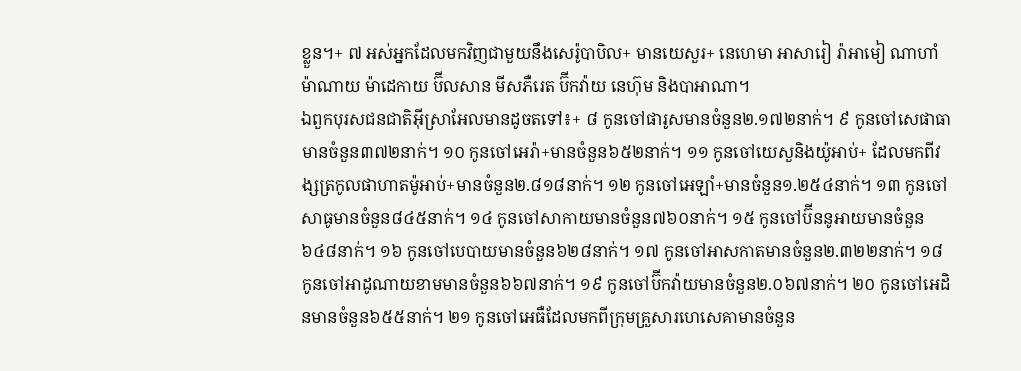ខ្លួន។+ ៧ អស់អ្នកដែលមកវិញជាមួយនឹងសេរ៉ូបាបិល+ មានយេសួរ+ នេហេមា អាសារៀ រ៉ាអាមៀ ណាហាំម៉ាណាយ ម៉ាដេកាយ ប៊ីលសាន មីសភឺរេត ប៊ីកវ៉ាយ នេហ៊ុម និងបាអាណា។
ឯពួកបុរសជនជាតិអ៊ីស្រាអែលមានដូចតទៅ៖+ ៨ កូនចៅផារូសមានចំនួន២.១៧២នាក់។ ៩ កូនចៅសេផាធាមានចំនួន៣៧២នាក់។ ១០ កូនចៅអេរ៉ា+មានចំនួន៦៥២នាក់។ ១១ កូនចៅយេសួនិងយ៉ូអាប់+ ដែលមកពីវង្សត្រកូលផាហាតម៉ូអាប់+មានចំនួន២.៨១៨នាក់។ ១២ កូនចៅអេឡាំ+មានចំនួន១.២៥៤នាក់។ ១៣ កូនចៅសាធូមានចំនួន៨៤៥នាក់។ ១៤ កូនចៅសាកាយមានចំនួន៧៦០នាក់។ ១៥ កូនចៅប៊ីននូអាយមានចំនួន៦៤៨នាក់។ ១៦ កូនចៅបេបាយមានចំនួន៦២៨នាក់។ ១៧ កូនចៅអាសកាតមានចំនួន២.៣២២នាក់។ ១៨ កូនចៅអាដូណាយខាមមានចំនួន៦៦៧នាក់។ ១៩ កូនចៅប៊ីកវ៉ាយមានចំនួន២.០៦៧នាក់។ ២០ កូនចៅអេដិនមានចំនួន៦៥៥នាក់។ ២១ កូនចៅអេធឺដែលមកពីក្រុមគ្រួសារហេសេគាមានចំនួន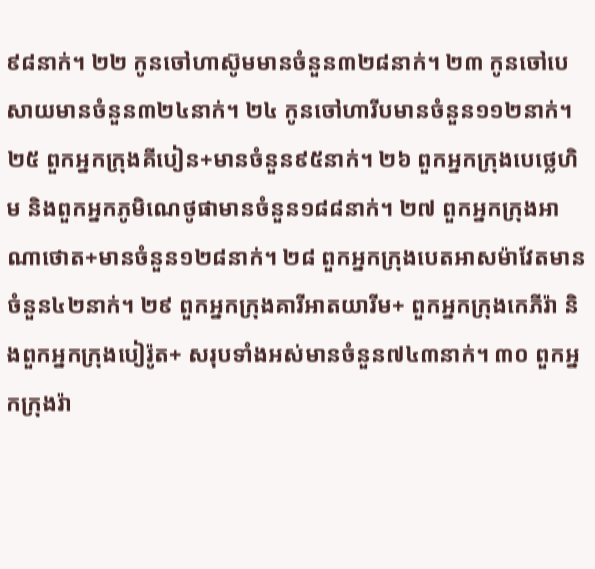៩៨នាក់។ ២២ កូនចៅហាស៊ូមមានចំនួន៣២៨នាក់។ ២៣ កូនចៅបេសាយមានចំនួន៣២៤នាក់។ ២៤ កូនចៅហារីបមានចំនួន១១២នាក់។ ២៥ ពួកអ្នកក្រុងគីបៀន+មានចំនួន៩៥នាក់។ ២៦ ពួកអ្នកក្រុងបេថ្លេហិម និងពួកអ្នកភូមិណេថូផាមានចំនួន១៨៨នាក់។ ២៧ ពួកអ្នកក្រុងអាណាថោត+មានចំនួន១២៨នាក់។ ២៨ ពួកអ្នកក្រុងបេតអាសម៉ាវែតមានចំនួន៤២នាក់។ ២៩ ពួកអ្នកក្រុងគារីអាតយារីម+ ពួកអ្នកក្រុងកេភីរ៉ា និងពួកអ្នកក្រុងបៀរ៉ូត+ សរុបទាំងអស់មានចំនួន៧៤៣នាក់។ ៣០ ពួកអ្នកក្រុងរ៉ា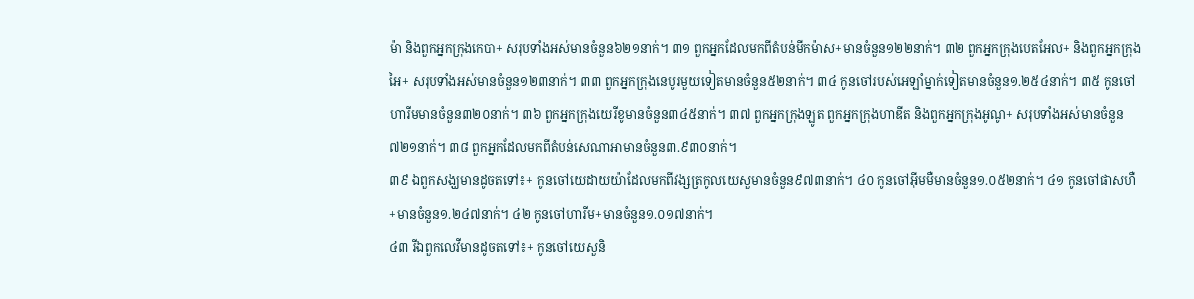ម៉ា និងពួកអ្នកក្រុងកេបា+ សរុបទាំងអស់មានចំនួន៦២១នាក់។ ៣១ ពួកអ្នកដែលមកពីតំបន់មីកម៉ាស+មានចំនួន១២២នាក់។ ៣២ ពួកអ្នកក្រុងបេតអែល+ និងពួកអ្នកក្រុងអៃ+ សរុបទាំងអស់មានចំនួន១២៣នាក់។ ៣៣ ពួកអ្នកក្រុងនេបូរមួយទៀតមានចំនួន៥២នាក់។ ៣៤ កូនចៅរបស់អេឡាំម្នាក់ទៀតមានចំនួន១.២៥៤នាក់។ ៣៥ កូនចៅហារីមមានចំនួន៣២០នាក់។ ៣៦ ពួកអ្នកក្រុងយេរីខូមានចំនួន៣៤៥នាក់។ ៣៧ ពួកអ្នកក្រុងឡូត ពួកអ្នកក្រុងហាឌីត និងពួកអ្នកក្រុងអូណូ+ សរុបទាំងអស់មានចំនួន៧២១នាក់។ ៣៨ ពួកអ្នកដែលមកពីតំបន់សេណាអាមានចំនួន៣.៩៣០នាក់។
៣៩ ឯពួកសង្ឃមានដូចតទៅ៖+ កូនចៅយេដាយយ៉ាដែលមកពីវង្សត្រកូលយេសួមានចំនួន៩៧៣នាក់។ ៤០ កូនចៅអ៊ីមមឺមានចំនួន១.០៥២នាក់។ ៤១ កូនចៅផាសហឺ+មានចំនួន១.២៤៧នាក់។ ៤២ កូនចៅហារីម+មានចំនួន១.០១៧នាក់។
៤៣ រីឯពួកលេវីមានដូចតទៅ៖+ កូនចៅយេសួនិ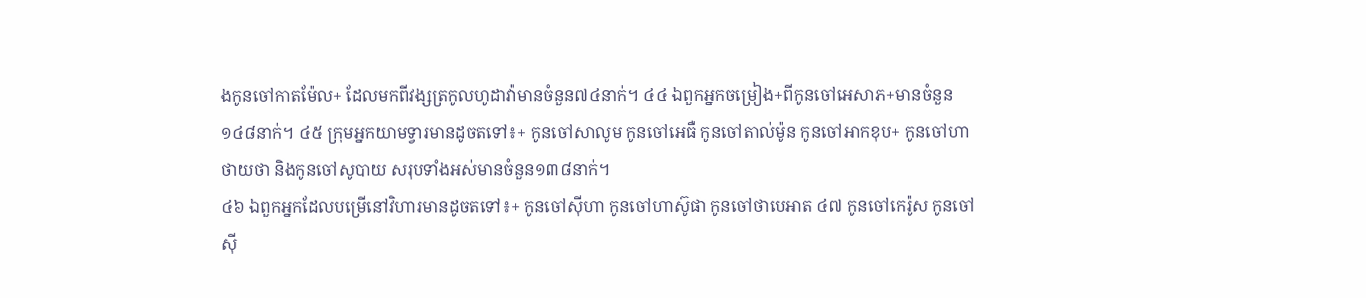ងកូនចៅកាតម៉ែល+ ដែលមកពីវង្សត្រកូលហូដាវ៉ាមានចំនួន៧៤នាក់។ ៤៤ ឯពួកអ្នកចម្រៀង+ពីកូនចៅអេសាភ+មានចំនួន១៤៨នាក់។ ៤៥ ក្រុមអ្នកយាមទ្វារមានដូចតទៅ៖+ កូនចៅសាលូម កូនចៅអេធឺ កូនចៅតាល់ម៉ូន កូនចៅអាកខុប+ កូនចៅហាថាយថា និងកូនចៅសូបាយ សរុបទាំងអស់មានចំនួន១៣៨នាក់។
៤៦ ឯពួកអ្នកដែលបម្រើនៅវិហារមានដូចតទៅ៖+ កូនចៅស៊ីហា កូនចៅហាស៊ូផា កូនចៅថាបេអាត ៤៧ កូនចៅកេរ៉ូស កូនចៅស៊ី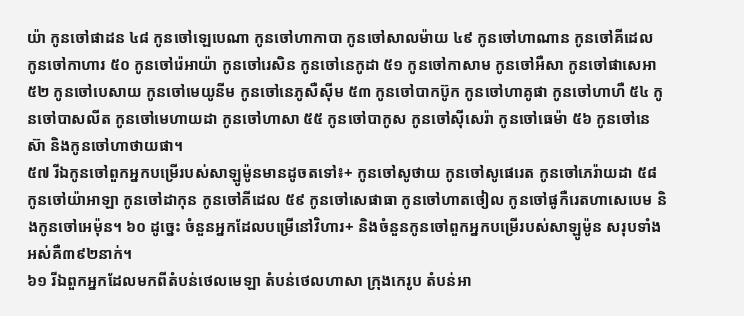យ៉ា កូនចៅផាដន ៤៨ កូនចៅឡេបេណា កូនចៅហាកាបា កូនចៅសាលម៉ាយ ៤៩ កូនចៅហាណាន កូនចៅគីដេល កូនចៅកាហារ ៥០ កូនចៅរ៉េអាយ៉ា កូនចៅរេសិន កូនចៅនេកូដា ៥១ កូនចៅកាសាម កូនចៅអឺសា កូនចៅផាសេអា ៥២ កូនចៅបេសាយ កូនចៅមេយូនីម កូនចៅនេភូសឺស៊ីម ៥៣ កូនចៅបាកប៊ូក កូនចៅហាគូផា កូនចៅហាហឺ ៥៤ កូនចៅបាសលីត កូនចៅមេហាយដា កូនចៅហាសា ៥៥ កូនចៅបាកូស កូនចៅស៊ីសេរ៉ា កូនចៅធេម៉ា ៥៦ កូនចៅនេស៊ា និងកូនចៅហាថាយផា។
៥៧ រីឯកូនចៅពួកអ្នកបម្រើរបស់សាឡូម៉ូនមានដូចតទៅ៖+ កូនចៅសូថាយ កូនចៅសូផេរេត កូនចៅភេរ៉ាយដា ៥៨ កូនចៅយ៉ាអាឡា កូនចៅដាកុន កូនចៅគីដេល ៥៩ កូនចៅសេផាធា កូនចៅហាតថៀល កូនចៅផូកឺរេតហាសេបេម និងកូនចៅអេម៉ុន។ ៦០ ដូច្នេះ ចំនួនអ្នកដែលបម្រើនៅវិហារ+ និងចំនួនកូនចៅពួកអ្នកបម្រើរបស់សាឡូម៉ូន សរុបទាំងអស់គឺ៣៩២នាក់។
៦១ រីឯពួកអ្នកដែលមកពីតំបន់ថេលមេឡា តំបន់ថេលហាសា ក្រុងកេរូប តំបន់អា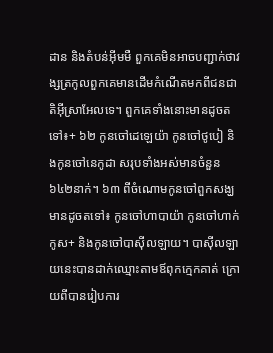ដាន និងតំបន់អ៊ីមមឺ ពួកគេមិនអាចបញ្ជាក់ថាវង្សត្រកូលពួកគេមានដើមកំណើតមកពីជនជាតិអ៊ីស្រាអែលទេ។ ពួកគេទាំងនោះមានដូចតទៅ៖+ ៦២ កូនចៅដេឡេយ៉ា កូនចៅថូបៀ និងកូនចៅនេកូដា សរុបទាំងអស់មានចំនួន៦៤២នាក់។ ៦៣ ពីចំណោមកូនចៅពួកសង្ឃមានដូចតទៅ៖ កូនចៅហាបាយ៉ា កូនចៅហាក់កូស+ និងកូនចៅបាស៊ីលឡាយ។ បាស៊ីលឡាយនេះបានដាក់ឈ្មោះតាមឪពុកក្មេកគាត់ ក្រោយពីបានរៀបការ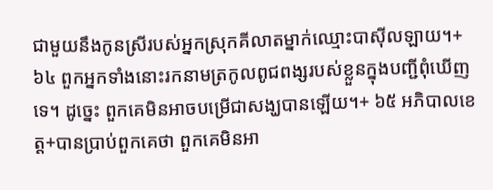ជាមួយនឹងកូនស្រីរបស់អ្នកស្រុកគីលាតម្នាក់ឈ្មោះបាស៊ីលឡាយ។+ ៦៤ ពួកអ្នកទាំងនោះរកនាមត្រកូលពូជពង្សរបស់ខ្លួនក្នុងបញ្ជីពុំឃើញទេ។ ដូច្នេះ ពួកគេមិនអាចបម្រើជាសង្ឃបានឡើយ។+ ៦៥ អភិបាលខេត្ត+បានប្រាប់ពួកគេថា ពួកគេមិនអា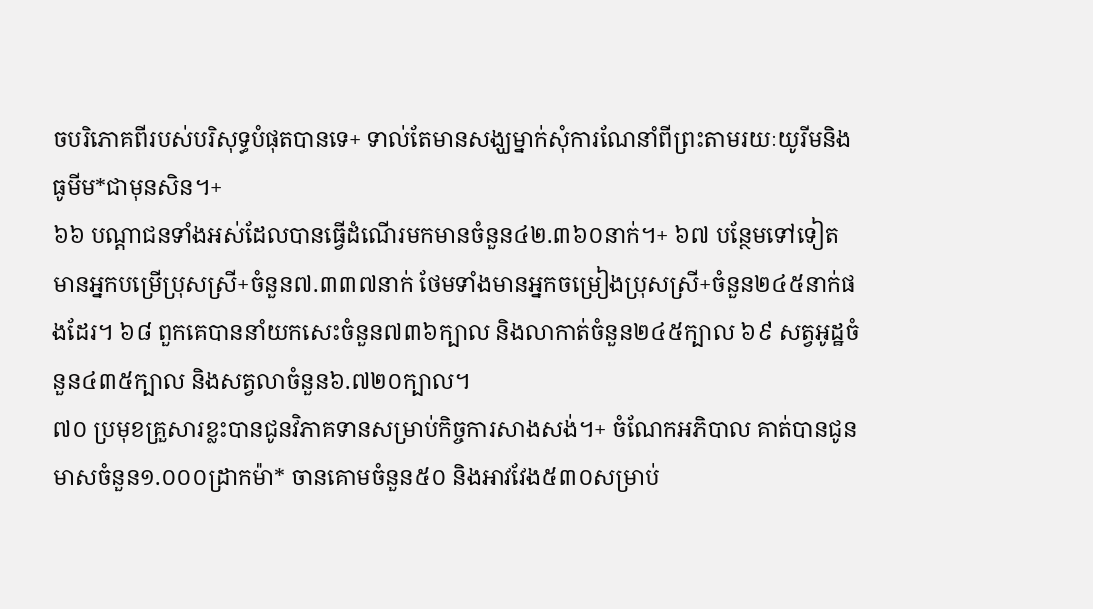ចបរិភោគពីរបស់បរិសុទ្ធបំផុតបានទេ+ ទាល់តែមានសង្ឃម្នាក់សុំការណែនាំពីព្រះតាមរយៈយូរីមនិងធូមីម*ជាមុនសិន។+
៦៦ បណ្ដាជនទាំងអស់ដែលបានធ្វើដំណើរមកមានចំនួន៤២.៣៦០នាក់។+ ៦៧ បន្ថែមទៅទៀត មានអ្នកបម្រើប្រុសស្រី+ចំនួន៧.៣៣៧នាក់ ថែមទាំងមានអ្នកចម្រៀងប្រុសស្រី+ចំនួន២៤៥នាក់ផងដែរ។ ៦៨ ពួកគេបាននាំយកសេះចំនួន៧៣៦ក្បាល និងលាកាត់ចំនួន២៤៥ក្បាល ៦៩ សត្វអូដ្ឋចំនួន៤៣៥ក្បាល និងសត្វលាចំនួន៦.៧២០ក្បាល។
៧០ ប្រមុខគ្រួសារខ្លះបានជូនវិភាគទានសម្រាប់កិច្ចការសាងសង់។+ ចំណែកអភិបាល គាត់បានជូនមាសចំនួន១.០០០ដ្រាកម៉ា* ចានគោមចំនួន៥០ និងអាវវែង៥៣០សម្រាប់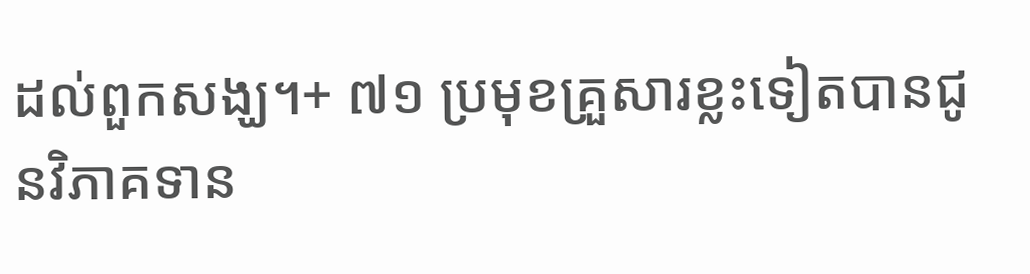ដល់ពួកសង្ឃ។+ ៧១ ប្រមុខគ្រួសារខ្លះទៀតបានជូនវិភាគទាន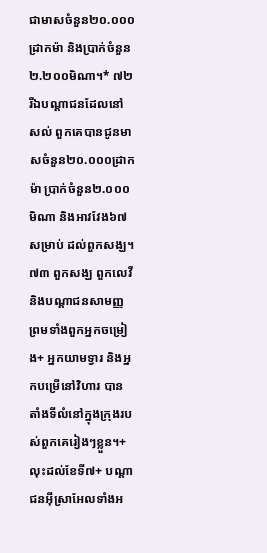ជាមាសចំនួន២០.០០០ដ្រាកម៉ា និងប្រាក់ចំនួន២.២០០មិណា។* ៧២ រីឯបណ្ដាជនដែលនៅសល់ ពួកគេបានជូនមាសចំនួន២០.០០០ដ្រាកម៉ា ប្រាក់ចំនួន២.០០០មិណា និងអាវវែង៦៧សម្រាប់ ដល់ពួកសង្ឃ។
៧៣ ពួកសង្ឃ ពួកលេវី និងបណ្ដាជនសាមញ្ញ ព្រមទាំងពួកអ្នកចម្រៀង+ អ្នកយាមទ្វារ និងអ្នកបម្រើនៅវិហារ បានតាំងទីលំនៅក្នុងក្រុងរបស់ពួកគេរៀងៗខ្លួន។+ លុះដល់ខែទី៧+ បណ្ដាជនអ៊ីស្រាអែលទាំងអ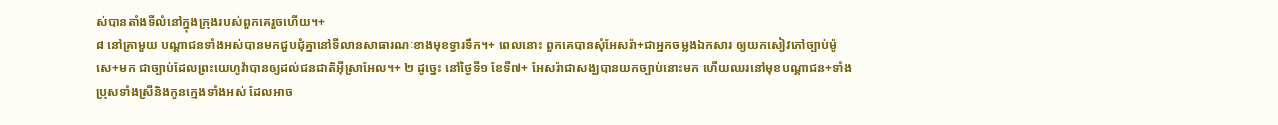ស់បានតាំងទីលំនៅក្នុងក្រុងរបស់ពួកគេរួចហើយ។+
៨ នៅគ្រាមួយ បណ្ដាជនទាំងអស់បានមកជួបជុំគ្នានៅទីលានសាធារណៈខាងមុខទ្វារទឹក។+ ពេលនោះ ពួកគេបានសុំអែសរ៉ា+ជាអ្នកចម្លងឯកសារ ឲ្យយកសៀវភៅច្បាប់ម៉ូសេ+មក ជាច្បាប់ដែលព្រះយេហូវ៉ាបានឲ្យដល់ជនជាតិអ៊ីស្រាអែល។+ ២ ដូច្នេះ នៅថ្ងៃទី១ ខែទី៧+ អែសរ៉ាជាសង្ឃបានយកច្បាប់នោះមក ហើយឈរនៅមុខបណ្ដាជន+ទាំងប្រុសទាំងស្រីនិងកូនក្មេងទាំងអស់ ដែលអាច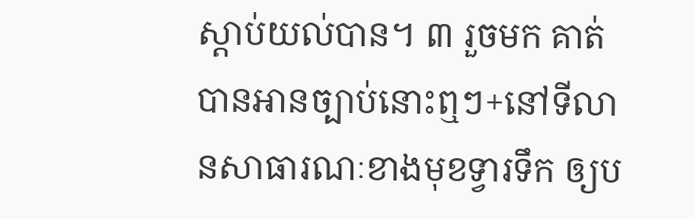ស្ដាប់យល់បាន។ ៣ រួចមក គាត់បានអានច្បាប់នោះឮៗ+នៅទីលានសាធារណៈខាងមុខទ្វារទឹក ឲ្យប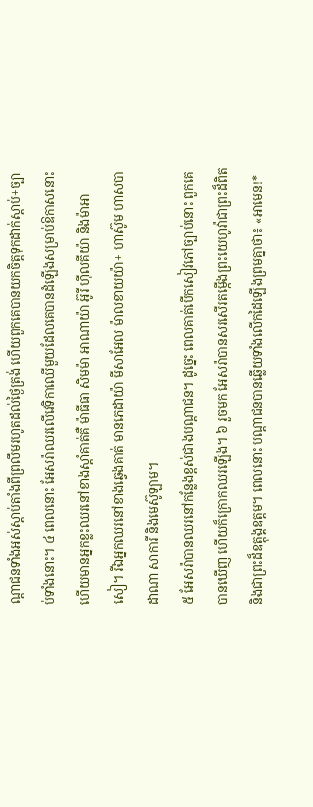ណ្ដាជនទាំងអស់ស្ដាប់តាំងពីព្រលឹមរហូតដល់ថ្ងៃត្រង់ ហើយពួកគេបានយកចិត្តទុកដាក់ស្ដាប់+ច្បាប់ទាំងនោះ។ ៤ ពេលនោះ អែសរ៉ាឈរលើវេទិកាឈើមួយដែលគេបានដំឡើងសម្រាប់ឱកាសនោះ ហើយមានអ្នកខ្លះឈរនៅខាងស្ដាំគាត់គឺ ម៉ាធីធា សិមម៉ា អាណាយ៉ា អ៊ូរី ហ៊ីលគីយ៉ា និងម៉ាអាសៀ។ រីឯអ្នកឈរនៅខាងឆ្វេងគាត់ មានភេដាយ៉ា មីសាអែល ម៉ាលខាយយ៉ា+ ហាស៊ូម ហាសបាដាណា សាការី និងមេស៊ូឡាម។
៥ អែសរ៉ាបានឈរនៅកន្លែងខ្ពស់ជាងបណ្ដាជន។ ដូច្នេះ ពេលគាត់បើកសៀវភៅច្បាប់នោះ ពួកគេបានឃើញ ហើយក៏ក្រោកឈរឡើង។ ៦ រួចមក អែសរ៉ាបានសរសើរតម្កើងព្រះយេហូវ៉ាជាព្រះដ៏ពិត និងជាព្រះដ៏ឧត្ដុង្គឧត្ដម។ ពេលនោះ បណ្ដាជនបានឆ្លើយទាំងលើកដៃឡើងព្រមគ្នាថា៖ «អាមេន!*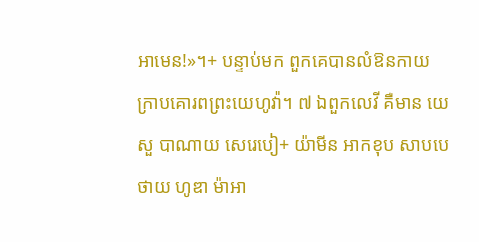អាមេន!»។+ បន្ទាប់មក ពួកគេបានលំឱនកាយក្រាបគោរពព្រះយេហូវ៉ា។ ៧ ឯពួកលេវី គឺមាន យេសួ បាណាយ សេរេបៀ+ យ៉ាមីន អាកខុប សាបបេថាយ ហូឌា ម៉ាអា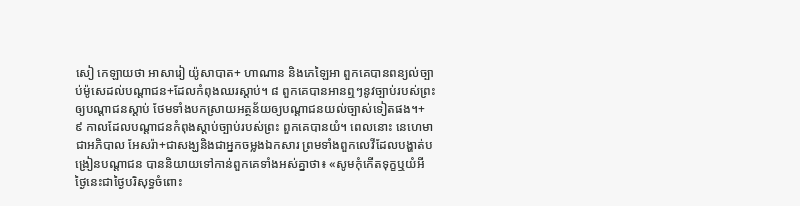សៀ កេឡាយថា អាសារៀ យ៉ូសាបាត+ ហាណាន និងភេឡៃអា ពួកគេបានពន្យល់ច្បាប់ម៉ូសេដល់បណ្ដាជន+ដែលកំពុងឈរស្ដាប់។ ៨ ពួកគេបានអានឮៗនូវច្បាប់របស់ព្រះឲ្យបណ្ដាជនស្ដាប់ ថែមទាំងបកស្រាយអត្ថន័យឲ្យបណ្ដាជនយល់ច្បាស់ទៀតផង។+
៩ កាលដែលបណ្ដាជនកំពុងស្ដាប់ច្បាប់របស់ព្រះ ពួកគេបានយំ។ ពេលនោះ នេហេមាជាអភិបាល អែសរ៉ា+ជាសង្ឃនិងជាអ្នកចម្លងឯកសារ ព្រមទាំងពួកលេវីដែលបង្ហាត់បង្រៀនបណ្ដាជន បាននិយាយទៅកាន់ពួកគេទាំងអស់គ្នាថា៖ «សូមកុំកើតទុក្ខឬយំអី ថ្ងៃនេះជាថ្ងៃបរិសុទ្ធចំពោះ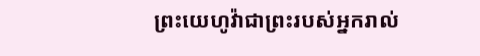ព្រះយេហូវ៉ាជាព្រះរបស់អ្នករាល់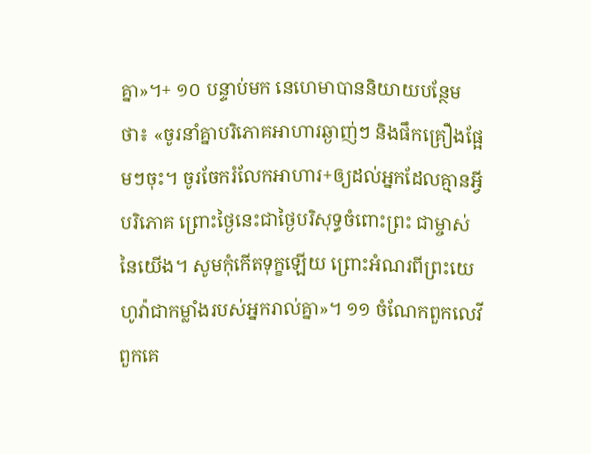គ្នា»។+ ១០ បន្ទាប់មក នេហេមាបាននិយាយបន្ថែមថា៖ «ចូរនាំគ្នាបរិភោគអាហារឆ្ងាញ់ៗ និងផឹកគ្រឿងផ្អែមៗចុះ។ ចូរចែករំលែកអាហារ+ឲ្យដល់អ្នកដែលគ្មានអ្វីបរិភោគ ព្រោះថ្ងៃនេះជាថ្ងៃបរិសុទ្ធចំពោះព្រះ ជាម្ចាស់នៃយើង។ សូមកុំកើតទុក្ខឡើយ ព្រោះអំណរពីព្រះយេហូវ៉ាជាកម្លាំងរបស់អ្នករាល់គ្នា»។ ១១ ចំណែកពួកលេវី ពួកគេ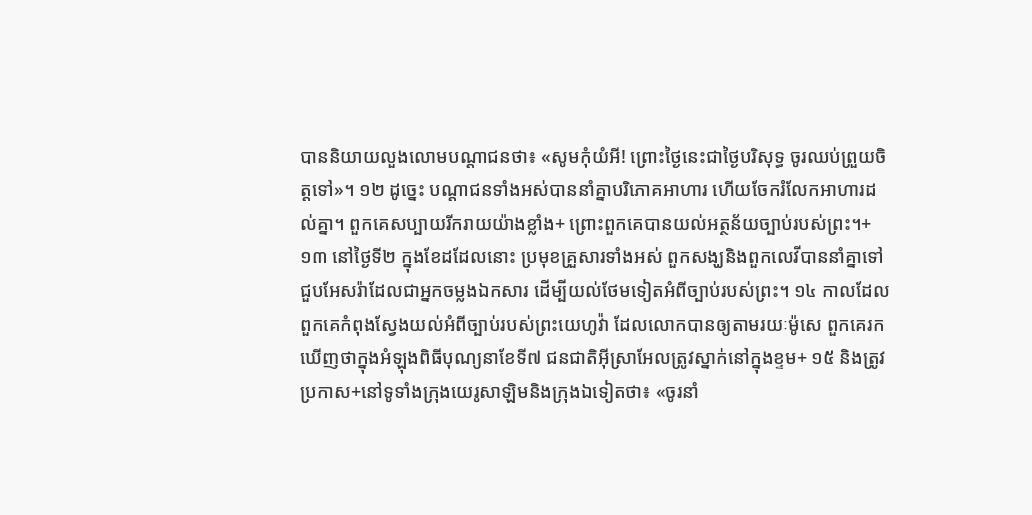បាននិយាយលួងលោមបណ្ដាជនថា៖ «សូមកុំយំអី! ព្រោះថ្ងៃនេះជាថ្ងៃបរិសុទ្ធ ចូរឈប់ព្រួយចិត្តទៅ»។ ១២ ដូច្នេះ បណ្ដាជនទាំងអស់បាននាំគ្នាបរិភោគអាហារ ហើយចែករំលែកអាហារដល់គ្នា។ ពួកគេសប្បាយរីករាយយ៉ាងខ្លាំង+ ព្រោះពួកគេបានយល់អត្ថន័យច្បាប់របស់ព្រះ។+
១៣ នៅថ្ងៃទី២ ក្នុងខែដដែលនោះ ប្រមុខគ្រួសារទាំងអស់ ពួកសង្ឃនិងពួកលេវីបាននាំគ្នាទៅជួបអែសរ៉ាដែលជាអ្នកចម្លងឯកសារ ដើម្បីយល់ថែមទៀតអំពីច្បាប់របស់ព្រះ។ ១៤ កាលដែលពួកគេកំពុងស្វែងយល់អំពីច្បាប់របស់ព្រះយេហូវ៉ា ដែលលោកបានឲ្យតាមរយៈម៉ូសេ ពួកគេរកឃើញថាក្នុងអំឡុងពិធីបុណ្យនាខែទី៧ ជនជាតិអ៊ីស្រាអែលត្រូវស្នាក់នៅក្នុងខ្ទម+ ១៥ និងត្រូវប្រកាស+នៅទូទាំងក្រុងយេរូសាឡិមនិងក្រុងឯទៀតថា៖ «ចូរនាំ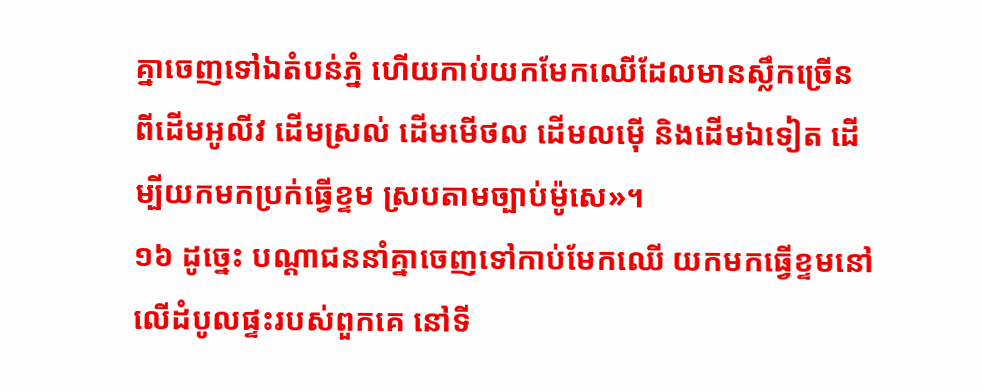គ្នាចេញទៅឯតំបន់ភ្នំ ហើយកាប់យកមែកឈើដែលមានស្លឹកច្រើន ពីដើមអូលីវ ដើមស្រល់ ដើមមើថល ដើមលម៉ើ និងដើមឯទៀត ដើម្បីយកមកប្រក់ធ្វើខ្ទម ស្របតាមច្បាប់ម៉ូសេ»។
១៦ ដូច្នេះ បណ្ដាជននាំគ្នាចេញទៅកាប់មែកឈើ យកមកធ្វើខ្ទមនៅលើដំបូលផ្ទះរបស់ពួកគេ នៅទី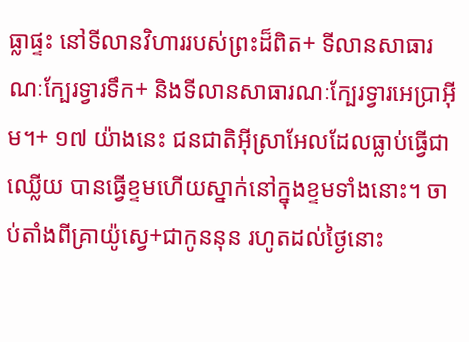ធ្លាផ្ទះ នៅទីលានវិហាររបស់ព្រះដ៏ពិត+ ទីលានសាធារណៈក្បែរទ្វារទឹក+ និងទីលានសាធារណៈក្បែរទ្វារអេប្រាអ៊ីម។+ ១៧ យ៉ាងនេះ ជនជាតិអ៊ីស្រាអែលដែលធ្លាប់ធ្វើជាឈ្លើយ បានធ្វើខ្ទមហើយស្នាក់នៅក្នុងខ្ទមទាំងនោះ។ ចាប់តាំងពីគ្រាយ៉ូស្វេ+ជាកូននុន រហូតដល់ថ្ងៃនោះ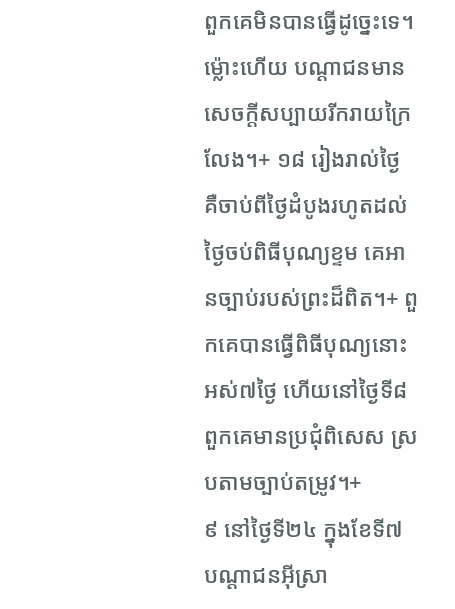ពួកគេមិនបានធ្វើដូច្នេះទេ។ ម្ល៉ោះហើយ បណ្ដាជនមានសេចក្ដីសប្បាយរីករាយក្រៃលែង។+ ១៨ រៀងរាល់ថ្ងៃ គឺចាប់ពីថ្ងៃដំបូងរហូតដល់ថ្ងៃចប់ពិធីបុណ្យខ្ទម គេអានច្បាប់របស់ព្រះដ៏ពិត។+ ពួកគេបានធ្វើពិធីបុណ្យនោះអស់៧ថ្ងៃ ហើយនៅថ្ងៃទី៨ពួកគេមានប្រជុំពិសេស ស្របតាមច្បាប់តម្រូវ។+
៩ នៅថ្ងៃទី២៤ ក្នុងខែទី៧ បណ្ដាជនអ៊ីស្រា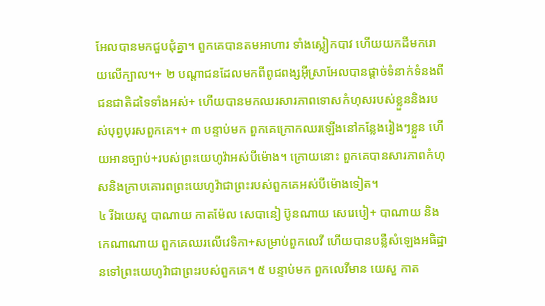អែលបានមកជួបជុំគ្នា។ ពួកគេបានតមអាហារ ទាំងស្លៀកបាវ ហើយយកដីមករោយលើក្បាល។+ ២ បណ្ដាជនដែលមកពីពូជពង្សអ៊ីស្រាអែលបានផ្ដាច់ទំនាក់ទំនងពីជនជាតិដទៃទាំងអស់+ ហើយបានមកឈរសារភាពទោសកំហុសរបស់ខ្លួននិងរបស់បុព្វបុរសពួកគេ។+ ៣ បន្ទាប់មក ពួកគេក្រោកឈរឡើងនៅកន្លែងរៀងៗខ្លួន ហើយអានច្បាប់+របស់ព្រះយេហូវ៉ាអស់បីម៉ោង។ ក្រោយនោះ ពួកគេបានសារភាពកំហុសនិងក្រាបគោរពព្រះយេហូវ៉ាជាព្រះរបស់ពួកគេអស់បីម៉ោងទៀត។
៤ រីឯយេសួ បាណាយ កាតម៉ែល សេបានៀ ប៊ូនណាយ សេរេបៀ+ បាណាយ និងកេណាណាយ ពួកគេឈរលើវេទិកា+សម្រាប់ពួកលេវី ហើយបានបន្លឺសំឡេងអធិដ្ឋានទៅព្រះយេហូវ៉ាជាព្រះរបស់ពួកគេ។ ៥ បន្ទាប់មក ពួកលេវីមាន យេសួ កាត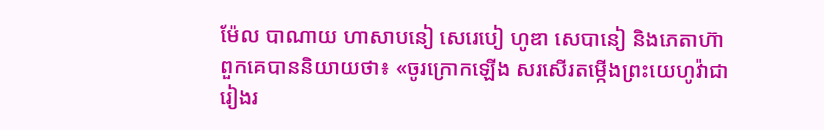ម៉ែល បាណាយ ហាសាបនៀ សេរេបៀ ហូឌា សេបានៀ និងភេតាហ៊ា ពួកគេបាននិយាយថា៖ «ចូរក្រោកឡើង សរសើរតម្កើងព្រះយេហូវ៉ាជារៀងរ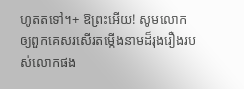ហូតតទៅ។+ ឱព្រះអើយ! សូមលោកឲ្យពួកគេសរសើរតម្កើងនាមដ៏រុងរឿងរបស់លោកផង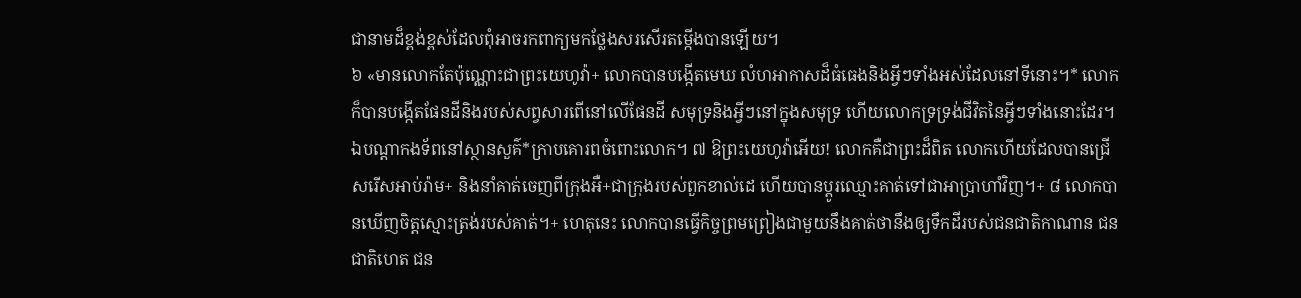ជានាមដ៏ខ្ពង់ខ្ពស់ដែលពុំអាចរកពាក្យមកថ្លែងសរសើរតម្កើងបានឡើយ។
៦ «មានលោកតែប៉ុណ្ណោះជាព្រះយេហូវ៉ា+ លោកបានបង្កើតមេឃ លំហអាកាសដ៏ធំធេងនិងអ្វីៗទាំងអស់ដែលនៅទីនោះ។* លោកក៏បានបង្កើតផែនដីនិងរបស់សព្វសារពើនៅលើផែនដី សមុទ្រនិងអ្វីៗនៅក្នុងសមុទ្រ ហើយលោកទ្រទ្រង់ជីវិតនៃអ្វីៗទាំងនោះដែរ។ ឯបណ្ដាកងទ័ពនៅស្ថានសួគ៌*ក្រាបគោរពចំពោះលោក។ ៧ ឱព្រះយេហូវ៉ាអើយ! លោកគឺជាព្រះដ៏ពិត លោកហើយដែលបានជ្រើសរើសអាប់រ៉ាម+ និងនាំគាត់ចេញពីក្រុងអឺ+ជាក្រុងរបស់ពួកខាល់ដេ ហើយបានប្ដូរឈ្មោះគាត់ទៅជាអាប្រាហាំវិញ។+ ៨ លោកបានឃើញចិត្តស្មោះត្រង់របស់គាត់។+ ហេតុនេះ លោកបានធ្វើកិច្ចព្រមព្រៀងជាមួយនឹងគាត់ថានឹងឲ្យទឹកដីរបស់ជនជាតិកាណាន ជនជាតិហេត ជន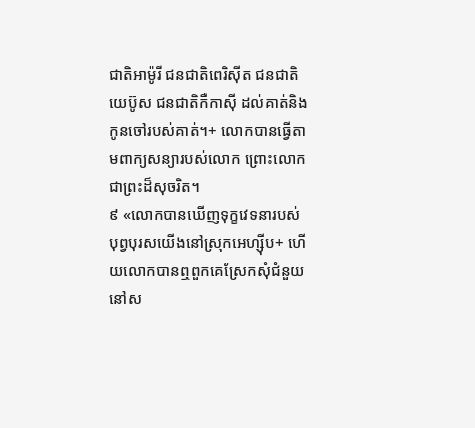ជាតិអាម៉ូរី ជនជាតិពេរិស៊ីត ជនជាតិយេប៊ូស ជនជាតិកឺកាស៊ី ដល់គាត់និងកូនចៅរបស់គាត់។+ លោកបានធ្វើតាមពាក្យសន្យារបស់លោក ព្រោះលោកជាព្រះដ៏សុចរិត។
៩ «លោកបានឃើញទុក្ខវេទនារបស់បុព្វបុរសយើងនៅស្រុកអេហ្ស៊ីប+ ហើយលោកបានឮពួកគេស្រែកសុំជំនួយនៅស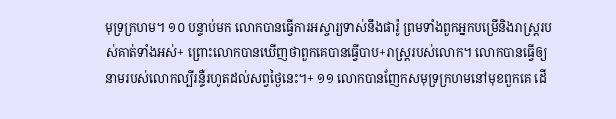មុទ្រក្រហម។ ១០ បន្ទាប់មក លោកបានធ្វើការអស្ចារ្យទាស់នឹងផារ៉ូ ព្រមទាំងពួកអ្នកបម្រើនិងរាស្ត្ររបស់គាត់ទាំងអស់+ ព្រោះលោកបានឃើញថាពួកគេបានធ្វើបាប+រាស្ត្ររបស់លោក។ លោកបានធ្វើឲ្យនាមរបស់លោកល្បីរន្ទឺរហូតដល់សព្វថ្ងៃនេះ។+ ១១ លោកបានញែកសមុទ្រក្រហមនៅមុខពួកគេ ដើ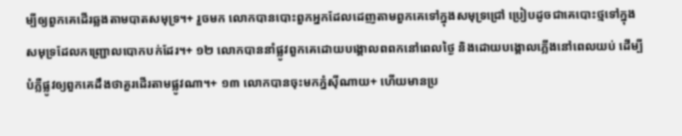ម្បីឲ្យពួកគេដើរឆ្លងតាមបាតសមុទ្រ។+ រួចមក លោកបានបោះពួកអ្នកដែលដេញតាមពួកគេទៅក្នុងសមុទ្រជ្រៅ ប្រៀបដូចជាគេបោះថ្មទៅក្នុងសមុទ្រដែលកញ្ជ្រោលបោកបក់ដែរ។+ ១២ លោកបាននាំផ្លូវពួកគេដោយបង្គោលពពកនៅពេលថ្ងៃ និងដោយបង្គោលភ្លើងនៅពេលយប់ ដើម្បីបំភ្លឺផ្លូវឲ្យពួកគេដឹងថាគួរដើរតាមផ្លូវណា។+ ១៣ លោកបានចុះមកភ្នំស៊ីណាយ+ ហើយមានប្រ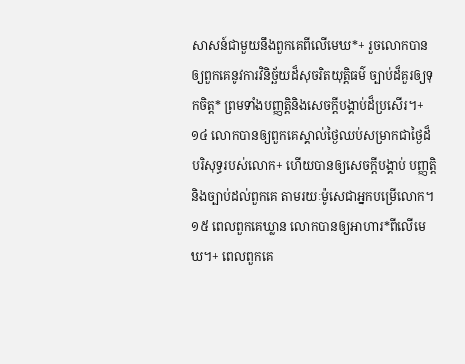សាសន៍ជាមួយនឹងពួកគេពីលើមេឃ*+ រួចលោកបានឲ្យពួកគេនូវការវិនិច្ឆ័យដ៏សុចរិតយុត្តិធម៌ ច្បាប់ដ៏គួរឲ្យទុកចិត្ត* ព្រមទាំងបញ្ញត្តិនិងសេចក្ដីបង្គាប់ដ៏ប្រសើរ។+ ១៤ លោកបានឲ្យពួកគេស្គាល់ថ្ងៃឈប់សម្រាកជាថ្ងៃដ៏បរិសុទ្ធរបស់លោក+ ហើយបានឲ្យសេចក្ដីបង្គាប់ បញ្ញត្តិ និងច្បាប់ដល់ពួកគេ តាមរយៈម៉ូសេជាអ្នកបម្រើលោក។ ១៥ ពេលពួកគេឃ្លាន លោកបានឲ្យអាហារ*ពីលើមេឃ។+ ពេលពួកគេ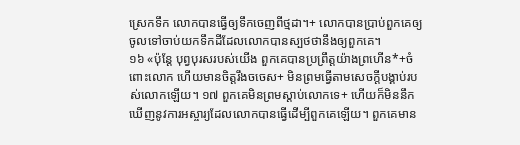ស្រេកទឹក លោកបានធ្វើឲ្យទឹកចេញពីថ្មដា។+ លោកបានប្រាប់ពួកគេឲ្យចូលទៅចាប់យកទឹកដីដែលលោកបានស្បថថានឹងឲ្យពួកគេ។
១៦ «ប៉ុន្តែ បុព្វបុរសរបស់យើង ពួកគេបានប្រព្រឹត្តយ៉ាងព្រហើន*+ចំពោះលោក ហើយមានចិត្តរឹងចចេស+ មិនព្រមធ្វើតាមសេចក្ដីបង្គាប់របស់លោកឡើយ។ ១៧ ពួកគេមិនព្រមស្ដាប់លោកទេ+ ហើយក៏មិននឹកឃើញនូវការអស្ចារ្យដែលលោកបានធ្វើដើម្បីពួកគេឡើយ។ ពួកគេមាន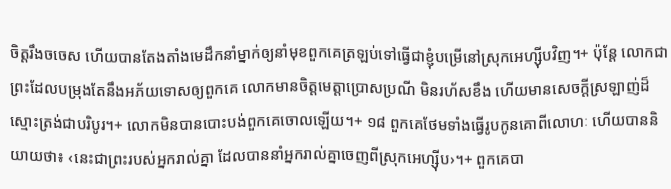ចិត្តរឹងចចេស ហើយបានតែងតាំងមេដឹកនាំម្នាក់ឲ្យនាំមុខពួកគេត្រឡប់ទៅធ្វើជាខ្ញុំបម្រើនៅស្រុកអេហ្ស៊ីបវិញ។+ ប៉ុន្តែ លោកជាព្រះដែលបម្រុងតែនឹងអភ័យទោសឲ្យពួកគេ លោកមានចិត្តមេត្តាប្រោសប្រណី មិនរហ័សខឹង ហើយមានសេចក្ដីស្រឡាញ់ដ៏ស្មោះត្រង់ជាបរិបូរ។+ លោកមិនបានបោះបង់ពួកគេចោលឡើយ។+ ១៨ ពួកគេថែមទាំងធ្វើរូបកូនគោពីលោហៈ ហើយបាននិយាយថា៖ ‹នេះជាព្រះរបស់អ្នករាល់គ្នា ដែលបាននាំអ្នករាល់គ្នាចេញពីស្រុកអេហ្ស៊ីប›។+ ពួកគេបា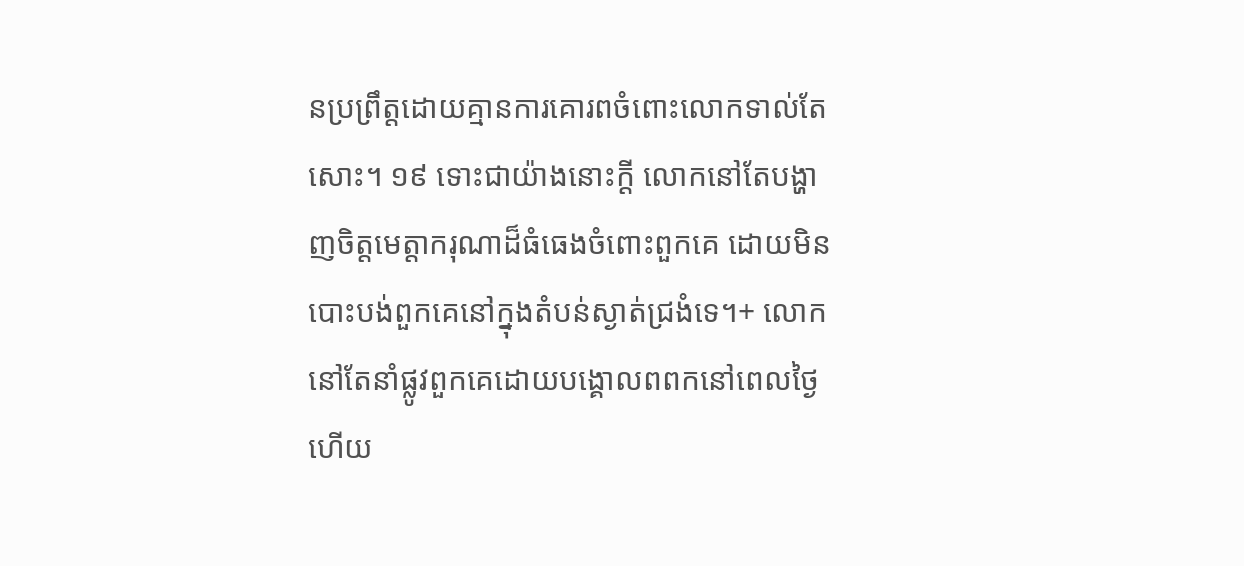នប្រព្រឹត្តដោយគ្មានការគោរពចំពោះលោកទាល់តែសោះ។ ១៩ ទោះជាយ៉ាងនោះក្ដី លោកនៅតែបង្ហាញចិត្តមេត្តាករុណាដ៏ធំធេងចំពោះពួកគេ ដោយមិនបោះបង់ពួកគេនៅក្នុងតំបន់ស្ងាត់ជ្រងំទេ។+ លោកនៅតែនាំផ្លូវពួកគេដោយបង្គោលពពកនៅពេលថ្ងៃ ហើយ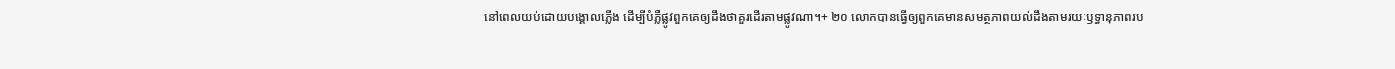នៅពេលយប់ដោយបង្គោលភ្លើង ដើម្បីបំភ្លឺផ្លូវពួកគេឲ្យដឹងថាគួរដើរតាមផ្លូវណា។+ ២០ លោកបានធ្វើឲ្យពួកគេមានសមត្ថភាពយល់ដឹងតាមរយៈឫទ្ធានុភាពរប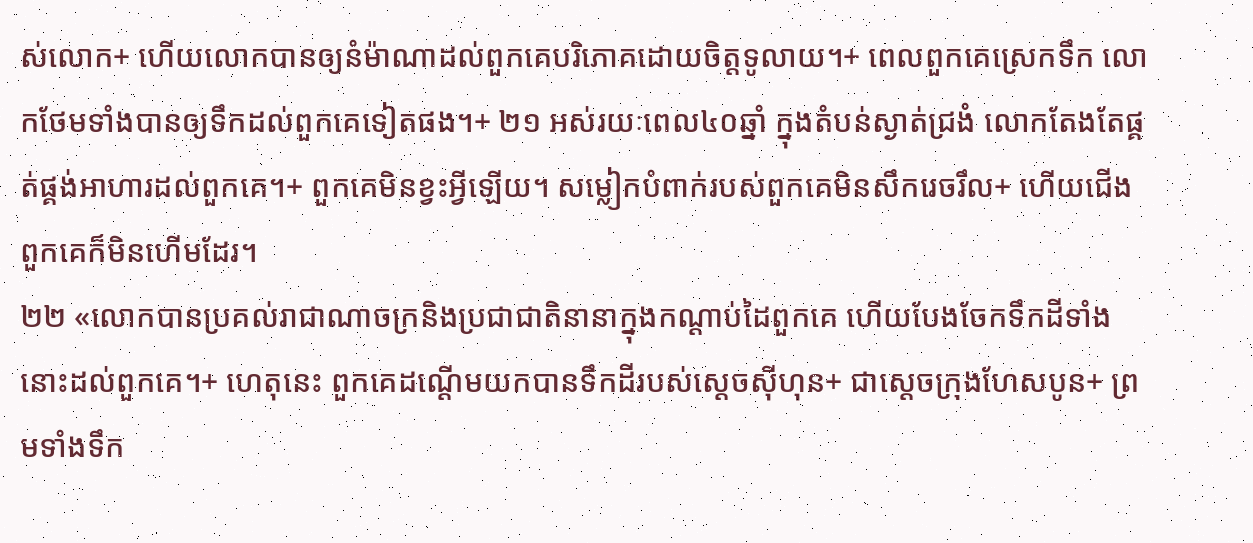ស់លោក+ ហើយលោកបានឲ្យនំម៉ាណាដល់ពួកគេបរិភោគដោយចិត្តទូលាយ។+ ពេលពួកគេស្រេកទឹក លោកថែមទាំងបានឲ្យទឹកដល់ពួកគេទៀតផង។+ ២១ អស់រយៈពេល៤០ឆ្នាំ ក្នុងតំបន់ស្ងាត់ជ្រងំ លោកតែងតែផ្គត់ផ្គង់អាហារដល់ពួកគេ។+ ពួកគេមិនខ្វះអ្វីឡើយ។ សម្លៀកបំពាក់របស់ពួកគេមិនសឹករេចរឹល+ ហើយជើងពួកគេក៏មិនហើមដែរ។
២២ «លោកបានប្រគល់រាជាណាចក្រនិងប្រជាជាតិនានាក្នុងកណ្ដាប់ដៃពួកគេ ហើយបែងចែកទឹកដីទាំងនោះដល់ពួកគេ។+ ហេតុនេះ ពួកគេដណ្ដើមយកបានទឹកដីរបស់ស្ដេចស៊ីហុន+ ជាស្ដេចក្រុងហែសបូន+ ព្រមទាំងទឹក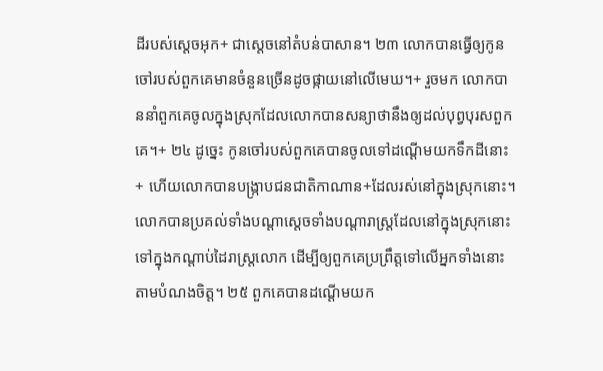ដីរបស់ស្ដេចអុក+ ជាស្ដេចនៅតំបន់បាសាន។ ២៣ លោកបានធ្វើឲ្យកូនចៅរបស់ពួកគេមានចំនួនច្រើនដូចផ្កាយនៅលើមេឃ។+ រួចមក លោកបាននាំពួកគេចូលក្នុងស្រុកដែលលោកបានសន្យាថានឹងឲ្យដល់បុព្វបុរសពួកគេ។+ ២៤ ដូច្នេះ កូនចៅរបស់ពួកគេបានចូលទៅដណ្ដើមយកទឹកដីនោះ+ ហើយលោកបានបង្ក្រាបជនជាតិកាណាន+ដែលរស់នៅក្នុងស្រុកនោះ។ លោកបានប្រគល់ទាំងបណ្ដាស្ដេចទាំងបណ្ដារាស្ត្រដែលនៅក្នុងស្រុកនោះ ទៅក្នុងកណ្ដាប់ដៃរាស្ត្រលោក ដើម្បីឲ្យពួកគេប្រព្រឹត្តទៅលើអ្នកទាំងនោះតាមបំណងចិត្ត។ ២៥ ពួកគេបានដណ្ដើមយក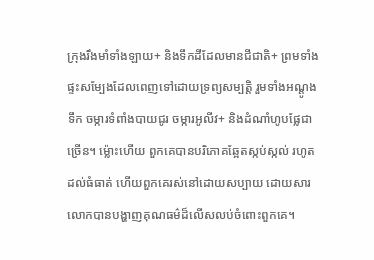ក្រុងរឹងមាំទាំងឡាយ+ និងទឹកដីដែលមានជីជាតិ+ ព្រមទាំងផ្ទះសម្បែងដែលពេញទៅដោយទ្រព្យសម្បត្តិ រួមទាំងអណ្ដូងទឹក ចម្ការទំពាំងបាយជូរ ចម្ការអូលីវ+ និងដំណាំហូបផ្លែជាច្រើន។ ម្ល៉ោះហើយ ពួកគេបានបរិភោគឆ្អែតស្កប់ស្កល់ រហូតដល់ធំធាត់ ហើយពួកគេរស់នៅដោយសប្បាយ ដោយសារលោកបានបង្ហាញគុណធម៌ដ៏លើសលប់ចំពោះពួកគេ។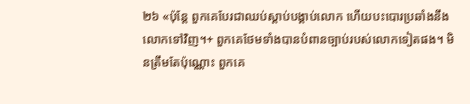២៦ «ប៉ុន្តែ ពួកគេបែរជាឈប់ស្ដាប់បង្គាប់លោក ហើយបះបោរប្រឆាំងនឹងលោកទៅវិញ។+ ពួកគេថែមទាំងបានបំពានច្បាប់របស់លោកទៀតផង។ មិនត្រឹមតែប៉ុណ្ណោះ ពួកគេ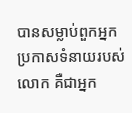បានសម្លាប់ពួកអ្នកប្រកាសទំនាយរបស់លោក គឺជាអ្នក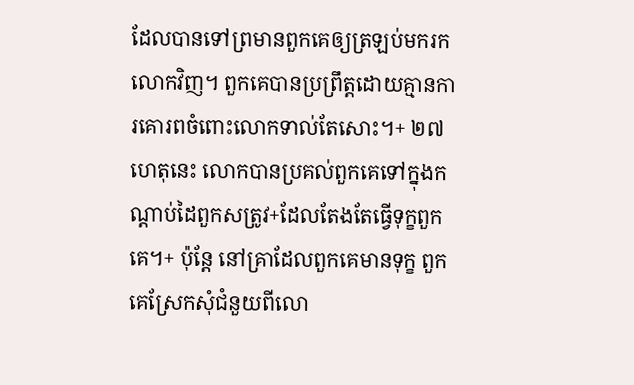ដែលបានទៅព្រមានពួកគេឲ្យត្រឡប់មករកលោកវិញ។ ពួកគេបានប្រព្រឹត្តដោយគ្មានការគោរពចំពោះលោកទាល់តែសោះ។+ ២៧ ហេតុនេះ លោកបានប្រគល់ពួកគេទៅក្នុងកណ្ដាប់ដៃពួកសត្រូវ+ដែលតែងតែធ្វើទុក្ខពួកគេ។+ ប៉ុន្តែ នៅគ្រាដែលពួកគេមានទុក្ខ ពួកគេស្រែកសុំជំនួយពីលោ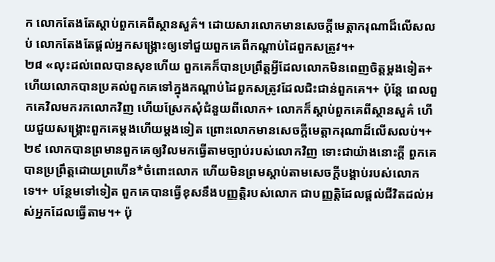ក លោកតែងតែស្ដាប់ពួកគេពីស្ថានសួគ៌។ ដោយសារលោកមានសេចក្ដីមេត្តាករុណាដ៏លើសលប់ លោកតែងតែផ្ដល់អ្នកសង្គ្រោះឲ្យទៅជួយពួកគេពីកណ្ដាប់ដៃពួកសត្រូវ។+
២៨ «លុះដល់ពេលបានសុខហើយ ពួកគេក៏បានប្រព្រឹត្តអ្វីដែលលោកមិនពេញចិត្តម្ដងទៀត+ ហើយលោកបានប្រគល់ពួកគេទៅក្នុងកណ្ដាប់ដៃពួកសត្រូវដែលជិះជាន់ពួកគេ។+ ប៉ុន្តែ ពេលពួកគេវិលមករកលោកវិញ ហើយស្រែកសុំជំនួយពីលោក+ លោកក៏ស្ដាប់ពួកគេពីស្ថានសួគ៌ ហើយជួយសង្គ្រោះពួកគេម្ដងហើយម្ដងទៀត ព្រោះលោកមានសេចក្ដីមេត្តាករុណាដ៏លើសលប់។+ ២៩ លោកបានព្រមានពួកគេឲ្យវិលមកធ្វើតាមច្បាប់របស់លោកវិញ ទោះជាយ៉ាងនោះក្ដី ពួកគេបានប្រព្រឹត្តដោយព្រហើន*ចំពោះលោក ហើយមិនព្រមស្ដាប់តាមសេចក្ដីបង្គាប់របស់លោកទេ។+ បន្ថែមទៅទៀត ពួកគេបានធ្វើខុសនឹងបញ្ញត្តិរបស់លោក ជាបញ្ញត្តិដែលផ្ដល់ជីវិតដល់អស់អ្នកដែលធ្វើតាម។+ ប៉ុ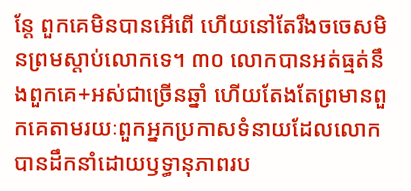ន្តែ ពួកគេមិនបានអើពើ ហើយនៅតែរឹងចចេសមិនព្រមស្ដាប់លោកទេ។ ៣០ លោកបានអត់ធ្មត់នឹងពួកគេ+អស់ជាច្រើនឆ្នាំ ហើយតែងតែព្រមានពួកគេតាមរយៈពួកអ្នកប្រកាសទំនាយដែលលោកបានដឹកនាំដោយឫទ្ធានុភាពរប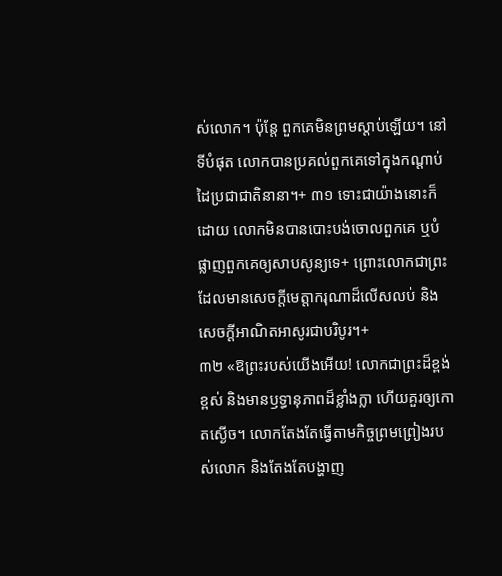ស់លោក។ ប៉ុន្តែ ពួកគេមិនព្រមស្ដាប់ឡើយ។ នៅទីបំផុត លោកបានប្រគល់ពួកគេទៅក្នុងកណ្ដាប់ដៃប្រជាជាតិនានា។+ ៣១ ទោះជាយ៉ាងនោះក៏ដោយ លោកមិនបានបោះបង់ចោលពួកគេ ឬបំផ្លាញពួកគេឲ្យសាបសូន្យទេ+ ព្រោះលោកជាព្រះដែលមានសេចក្ដីមេត្តាករុណាដ៏លើសលប់ និងសេចក្ដីអាណិតអាសូរជាបរិបូរ។+
៣២ «ឱព្រះរបស់យើងអើយ! លោកជាព្រះដ៏ខ្ពង់ខ្ពស់ និងមានឫទ្ធានុភាពដ៏ខ្លាំងក្លា ហើយគួរឲ្យកោតស្ងើច។ លោកតែងតែធ្វើតាមកិច្ចព្រមព្រៀងរបស់លោក និងតែងតែបង្ហាញ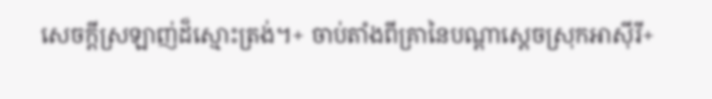សេចក្ដីស្រឡាញ់ដ៏ស្មោះត្រង់។+ ចាប់តាំងពីគ្រានៃបណ្ដាស្ដេចស្រុកអាស៊ីរី+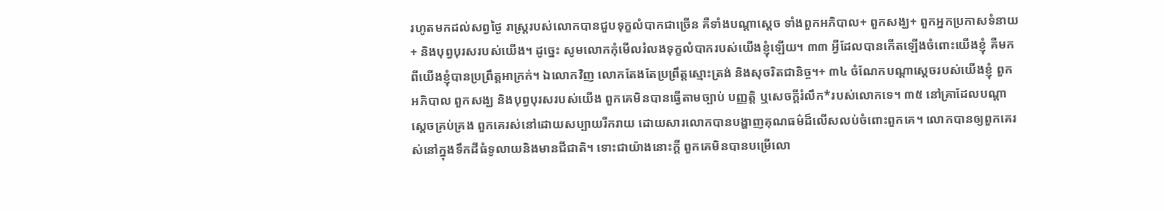រហូតមកដល់សព្វថ្ងៃ រាស្ត្ររបស់លោកបានជួបទុក្ខលំបាកជាច្រើន គឺទាំងបណ្ដាស្ដេច ទាំងពួកអភិបាល+ ពួកសង្ឃ+ ពួកអ្នកប្រកាសទំនាយ+ និងបុព្វបុរសរបស់យើង។ ដូច្នេះ សូមលោកកុំមើលរំលងទុក្ខលំបាករបស់យើងខ្ញុំឡើយ។ ៣៣ អ្វីដែលបានកើតឡើងចំពោះយើងខ្ញុំ គឺមកពីយើងខ្ញុំបានប្រព្រឹត្តអាក្រក់។ ឯលោកវិញ លោកតែងតែប្រព្រឹត្តស្មោះត្រង់ និងសុចរិតជានិច្ច។+ ៣៤ ចំណែកបណ្ដាស្ដេចរបស់យើងខ្ញុំ ពួកអភិបាល ពួកសង្ឃ និងបុព្វបុរសរបស់យើង ពួកគេមិនបានធ្វើតាមច្បាប់ បញ្ញត្តិ ឬសេចក្ដីរំលឹក*របស់លោកទេ។ ៣៥ នៅគ្រាដែលបណ្ដាស្ដេចគ្រប់គ្រង ពួកគេរស់នៅដោយសប្បាយរីករាយ ដោយសារលោកបានបង្ហាញគុណធម៌ដ៏លើសលប់ចំពោះពួកគេ។ លោកបានឲ្យពួកគេរស់នៅក្នុងទឹកដីធំទូលាយនិងមានជីជាតិ។ ទោះជាយ៉ាងនោះក្ដី ពួកគេមិនបានបម្រើលោ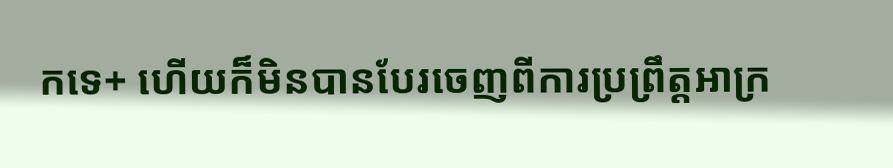កទេ+ ហើយក៏មិនបានបែរចេញពីការប្រព្រឹត្តអាក្រ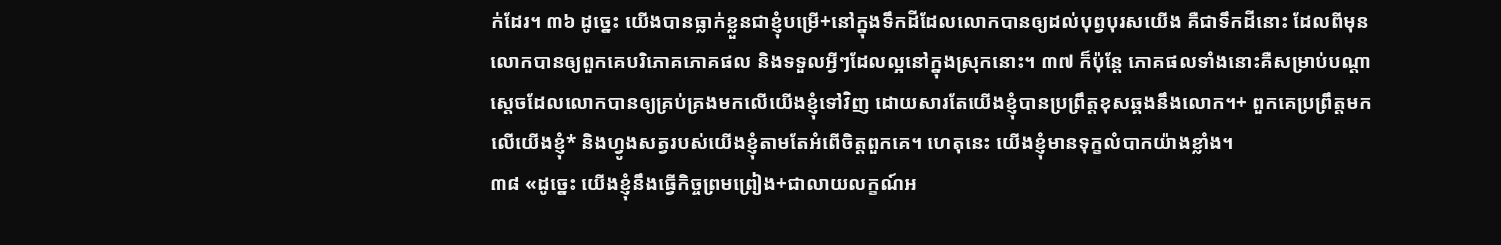ក់ដែរ។ ៣៦ ដូច្នេះ យើងបានធ្លាក់ខ្លួនជាខ្ញុំបម្រើ+នៅក្នុងទឹកដីដែលលោកបានឲ្យដល់បុព្វបុរសយើង គឺជាទឹកដីនោះ ដែលពីមុនលោកបានឲ្យពួកគេបរិភោគភោគផល និងទទួលអ្វីៗដែលល្អនៅក្នុងស្រុកនោះ។ ៣៧ ក៏ប៉ុន្តែ ភោគផលទាំងនោះគឺសម្រាប់បណ្ដាស្ដេចដែលលោកបានឲ្យគ្រប់គ្រងមកលើយើងខ្ញុំទៅវិញ ដោយសារតែយើងខ្ញុំបានប្រព្រឹត្តខុសឆ្គងនឹងលោក។+ ពួកគេប្រព្រឹត្តមកលើយើងខ្ញុំ* និងហ្វូងសត្វរបស់យើងខ្ញុំតាមតែអំពើចិត្តពួកគេ។ ហេតុនេះ យើងខ្ញុំមានទុក្ខលំបាកយ៉ាងខ្លាំង។
៣៨ «ដូច្នេះ យើងខ្ញុំនឹងធ្វើកិច្ចព្រមព្រៀង+ជាលាយលក្ខណ៍អ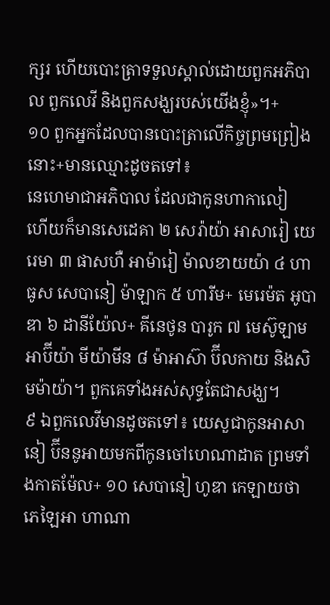ក្សរ ហើយបោះត្រាទទួលស្គាល់ដោយពួកអភិបាល ពួកលេវី និងពួកសង្ឃរបស់យើងខ្ញុំ»។+
១០ ពួកអ្នកដែលបានបោះត្រាលើកិច្ចព្រមព្រៀងនោះ+មានឈ្មោះដូចតទៅ៖
នេហេមាជាអភិបាល ដែលជាកូនហាកាលៀ
ហើយក៏មានសេដេគា ២ សេរ៉ាយ៉ា អាសារៀ យេរេមា ៣ ផាសហឺ អាម៉ារៀ ម៉ាលខាយយ៉ា ៤ ហាធូស សេបានៀ ម៉ាឡាក ៥ ហារីម+ មេរេម៉ត អូបាឌា ៦ ដានីយ៉ែល+ គីនេថូន បារូក ៧ មេស៊ូឡាម អាប៊ីយ៉ា មីយ៉ាមីន ៨ ម៉ាអាស៊ា ប៊ីលកាយ និងសិមម៉ាយ៉ា។ ពួកគេទាំងអស់សុទ្ធតែជាសង្ឃ។
៩ ឯពួកលេវីមានដូចតទៅ៖ យេសួជាកូនអាសានៀ ប៊ីននូអាយមកពីកូនចៅហេណាដាត ព្រមទាំងកាតម៉ែល+ ១០ សេបានៀ ហូឌា កេឡាយថា ភេឡៃអា ហាណា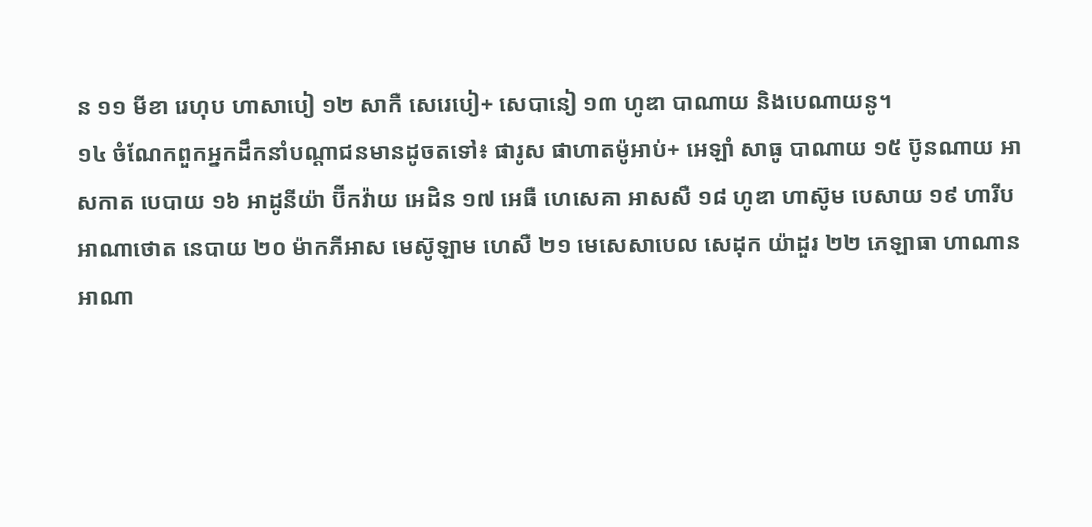ន ១១ មីខា រេហុប ហាសាបៀ ១២ សាកឺ សេរេបៀ+ សេបានៀ ១៣ ហូឌា បាណាយ និងបេណាយនូ។
១៤ ចំណែកពួកអ្នកដឹកនាំបណ្ដាជនមានដូចតទៅ៖ ផារូស ផាហាតម៉ូអាប់+ អេឡាំ សាធូ បាណាយ ១៥ ប៊ូនណាយ អាសកាត បេបាយ ១៦ អាដូនីយ៉ា ប៊ីកវ៉ាយ អេដិន ១៧ អេធឺ ហេសេគា អាសសឺ ១៨ ហូឌា ហាស៊ូម បេសាយ ១៩ ហារីប អាណាថោត នេបាយ ២០ ម៉ាកភីអាស មេស៊ូឡាម ហេសឺ ២១ មេសេសាបេល សេដុក យ៉ាដួរ ២២ ភេឡាធា ហាណាន អាណា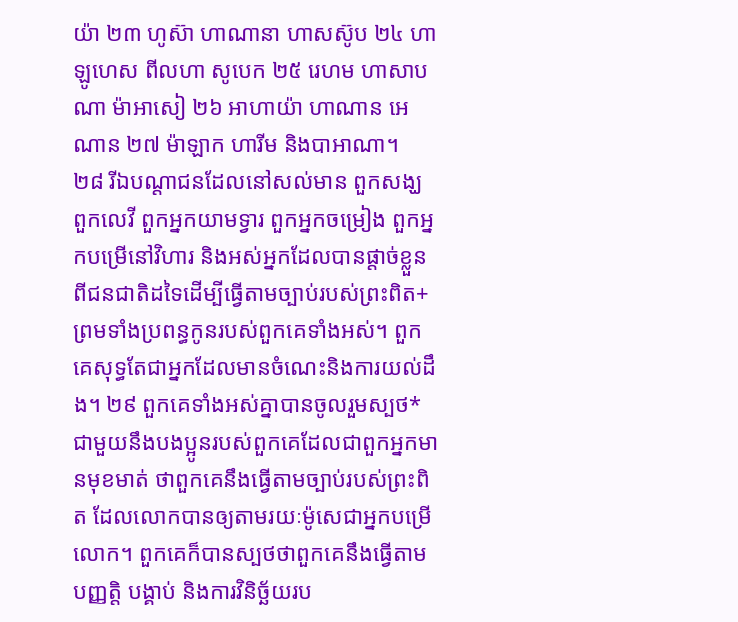យ៉ា ២៣ ហូស៊ា ហាណានា ហាសស៊ូប ២៤ ហាឡូហេស ពីលហា សូបេក ២៥ រេហម ហាសាបណា ម៉ាអាសៀ ២៦ អាហាយ៉ា ហាណាន អេណាន ២៧ ម៉ាឡាក ហារីម និងបាអាណា។
២៨ រីឯបណ្ដាជនដែលនៅសល់មាន ពួកសង្ឃ ពួកលេវី ពួកអ្នកយាមទ្វារ ពួកអ្នកចម្រៀង ពួកអ្នកបម្រើនៅវិហារ និងអស់អ្នកដែលបានផ្ដាច់ខ្លួនពីជនជាតិដទៃដើម្បីធ្វើតាមច្បាប់របស់ព្រះពិត+ ព្រមទាំងប្រពន្ធកូនរបស់ពួកគេទាំងអស់។ ពួកគេសុទ្ធតែជាអ្នកដែលមានចំណេះនិងការយល់ដឹង។ ២៩ ពួកគេទាំងអស់គ្នាបានចូលរួមស្បថ*ជាមួយនឹងបងប្អូនរបស់ពួកគេដែលជាពួកអ្នកមានមុខមាត់ ថាពួកគេនឹងធ្វើតាមច្បាប់របស់ព្រះពិត ដែលលោកបានឲ្យតាមរយៈម៉ូសេជាអ្នកបម្រើលោក។ ពួកគេក៏បានស្បថថាពួកគេនឹងធ្វើតាមបញ្ញត្តិ បង្គាប់ និងការវិនិច្ឆ័យរប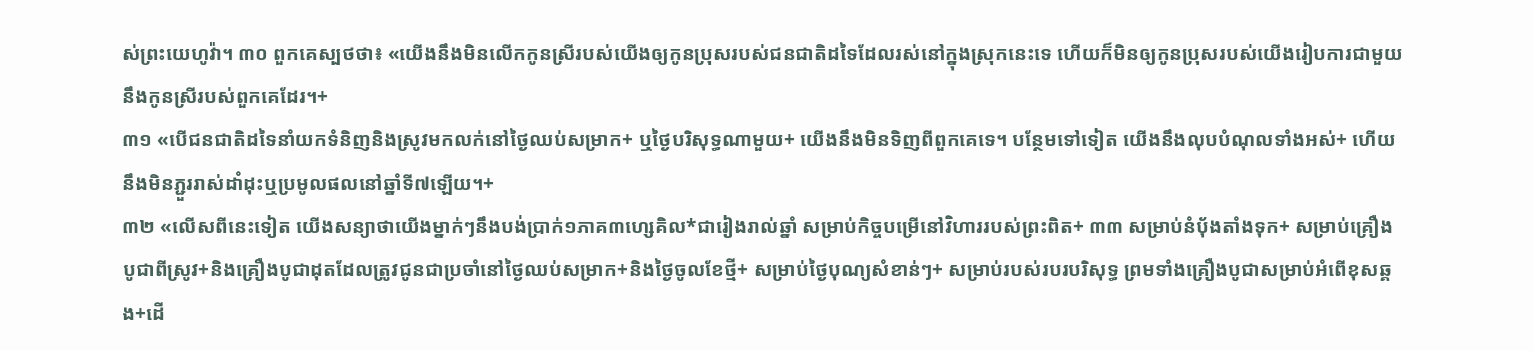ស់ព្រះយេហូវ៉ា។ ៣០ ពួកគេស្បថថា៖ «យើងនឹងមិនលើកកូនស្រីរបស់យើងឲ្យកូនប្រុសរបស់ជនជាតិដទៃដែលរស់នៅក្នុងស្រុកនេះទេ ហើយក៏មិនឲ្យកូនប្រុសរបស់យើងរៀបការជាមួយនឹងកូនស្រីរបស់ពួកគេដែរ។+
៣១ «បើជនជាតិដទៃនាំយកទំនិញនិងស្រូវមកលក់នៅថ្ងៃឈប់សម្រាក+ ឬថ្ងៃបរិសុទ្ធណាមួយ+ យើងនឹងមិនទិញពីពួកគេទេ។ បន្ថែមទៅទៀត យើងនឹងលុបបំណុលទាំងអស់+ ហើយនឹងមិនភ្ជួររាស់ដាំដុះឬប្រមូលផលនៅឆ្នាំទី៧ឡើយ។+
៣២ «លើសពីនេះទៀត យើងសន្យាថាយើងម្នាក់ៗនឹងបង់ប្រាក់១ភាគ៣ហ្សេគិល*ជារៀងរាល់ឆ្នាំ សម្រាប់កិច្ចបម្រើនៅវិហាររបស់ព្រះពិត+ ៣៣ សម្រាប់នំប៉័ងតាំងទុក+ សម្រាប់គ្រឿងបូជាពីស្រូវ+និងគ្រឿងបូជាដុតដែលត្រូវជូនជាប្រចាំនៅថ្ងៃឈប់សម្រាក+និងថ្ងៃចូលខែថ្មី+ សម្រាប់ថ្ងៃបុណ្យសំខាន់ៗ+ សម្រាប់របស់របរបរិសុទ្ធ ព្រមទាំងគ្រឿងបូជាសម្រាប់អំពើខុសឆ្គង+ដើ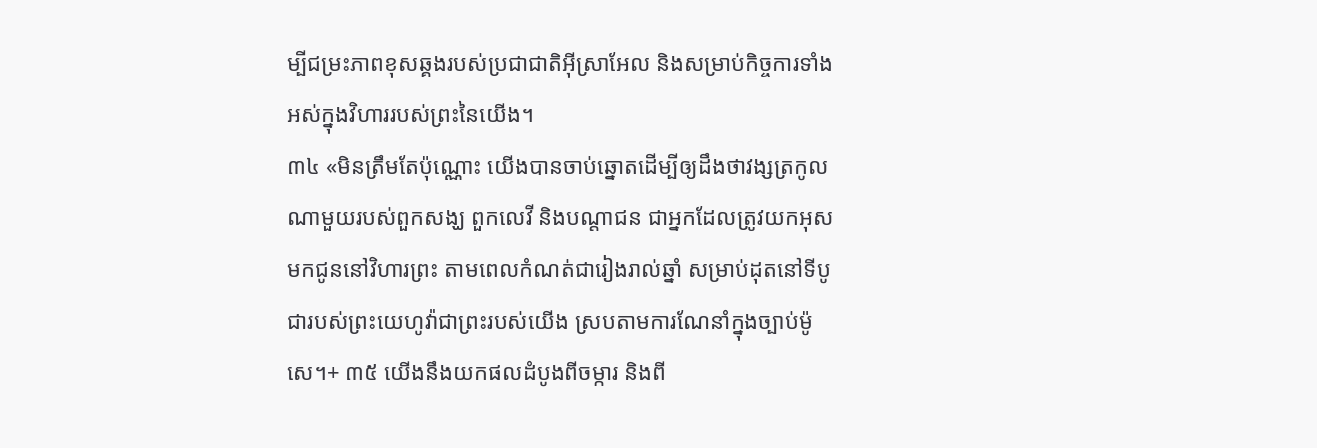ម្បីជម្រះភាពខុសឆ្គងរបស់ប្រជាជាតិអ៊ីស្រាអែល និងសម្រាប់កិច្ចការទាំងអស់ក្នុងវិហាររបស់ព្រះនៃយើង។
៣៤ «មិនត្រឹមតែប៉ុណ្ណោះ យើងបានចាប់ឆ្នោតដើម្បីឲ្យដឹងថាវង្សត្រកូលណាមួយរបស់ពួកសង្ឃ ពួកលេវី និងបណ្ដាជន ជាអ្នកដែលត្រូវយកអុសមកជូននៅវិហារព្រះ តាមពេលកំណត់ជារៀងរាល់ឆ្នាំ សម្រាប់ដុតនៅទីបូជារបស់ព្រះយេហូវ៉ាជាព្រះរបស់យើង ស្របតាមការណែនាំក្នុងច្បាប់ម៉ូសេ។+ ៣៥ យើងនឹងយកផលដំបូងពីចម្ការ និងពី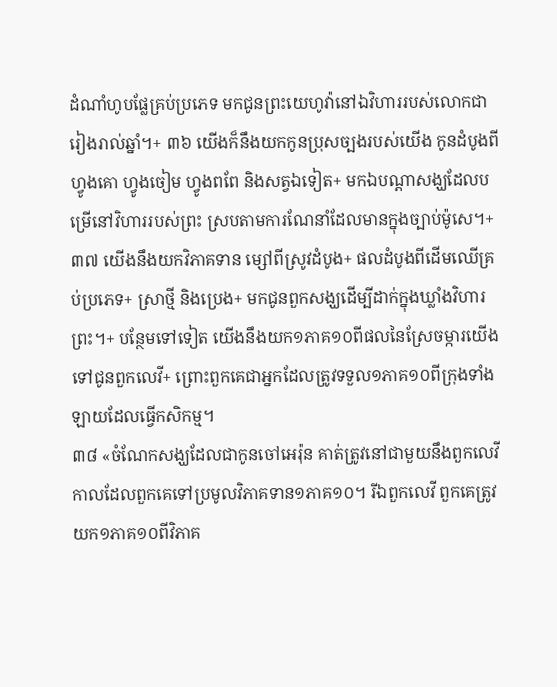ដំណាំហូបផ្លែគ្រប់ប្រភេទ មកជូនព្រះយេហូវ៉ានៅឯវិហាររបស់លោកជារៀងរាល់ឆ្នាំ។+ ៣៦ យើងក៏នឹងយកកូនប្រុសច្បងរបស់យើង កូនដំបូងពីហ្វូងគោ ហ្វូងចៀម ហ្វូងពពែ និងសត្វឯទៀត+ មកឯបណ្ដាសង្ឃដែលបម្រើនៅវិហាររបស់ព្រះ ស្របតាមការណែនាំដែលមានក្នុងច្បាប់ម៉ូសេ។+ ៣៧ យើងនឹងយកវិភាគទាន ម្សៅពីស្រូវដំបូង+ ផលដំបូងពីដើមឈើគ្រប់ប្រភេទ+ ស្រាថ្មី និងប្រេង+ មកជូនពួកសង្ឃដើម្បីដាក់ក្នុងឃ្លាំងវិហារព្រះ។+ បន្ថែមទៅទៀត យើងនឹងយក១ភាគ១០ពីផលនៃស្រែចម្ការយើងទៅជូនពួកលេវី+ ព្រោះពួកគេជាអ្នកដែលត្រូវទទួល១ភាគ១០ពីក្រុងទាំងឡាយដែលធ្វើកសិកម្ម។
៣៨ «ចំណែកសង្ឃដែលជាកូនចៅអេរ៉ុន គាត់ត្រូវនៅជាមួយនឹងពួកលេវីកាលដែលពួកគេទៅប្រមូលវិភាគទាន១ភាគ១០។ រីឯពួកលេវី ពួកគេត្រូវយក១ភាគ១០ពីវិភាគ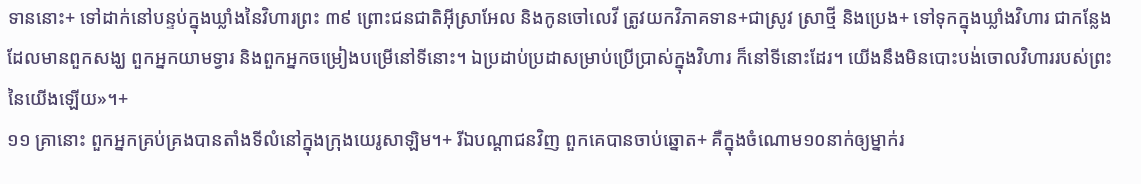ទាននោះ+ ទៅដាក់នៅបន្ទប់ក្នុងឃ្លាំងនៃវិហារព្រះ ៣៩ ព្រោះជនជាតិអ៊ីស្រាអែល និងកូនចៅលេវី ត្រូវយកវិភាគទាន+ជាស្រូវ ស្រាថ្មី និងប្រេង+ ទៅទុកក្នុងឃ្លាំងវិហារ ជាកន្លែងដែលមានពួកសង្ឃ ពួកអ្នកយាមទ្វារ និងពួកអ្នកចម្រៀងបម្រើនៅទីនោះ។ ឯប្រដាប់ប្រដាសម្រាប់ប្រើប្រាស់ក្នុងវិហារ ក៏នៅទីនោះដែរ។ យើងនឹងមិនបោះបង់ចោលវិហាររបស់ព្រះនៃយើងឡើយ»។+
១១ គ្រានោះ ពួកអ្នកគ្រប់គ្រងបានតាំងទីលំនៅក្នុងក្រុងយេរូសាឡិម។+ រីឯបណ្ដាជនវិញ ពួកគេបានចាប់ឆ្នោត+ គឺក្នុងចំណោម១០នាក់ឲ្យម្នាក់រ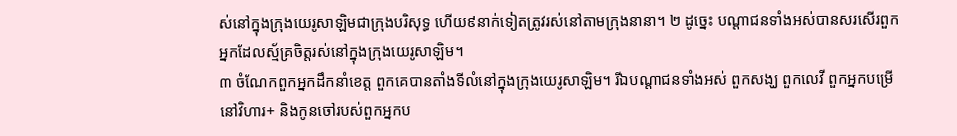ស់នៅក្នុងក្រុងយេរូសាឡិមជាក្រុងបរិសុទ្ធ ហើយ៩នាក់ទៀតត្រូវរស់នៅតាមក្រុងនានា។ ២ ដូច្នេះ បណ្ដាជនទាំងអស់បានសរសើរពួកអ្នកដែលស្ម័គ្រចិត្តរស់នៅក្នុងក្រុងយេរូសាឡិម។
៣ ចំណែកពួកអ្នកដឹកនាំខេត្ត ពួកគេបានតាំងទីលំនៅក្នុងក្រុងយេរូសាឡិម។ រីឯបណ្ដាជនទាំងអស់ ពួកសង្ឃ ពួកលេវី ពួកអ្នកបម្រើនៅវិហារ+ និងកូនចៅរបស់ពួកអ្នកប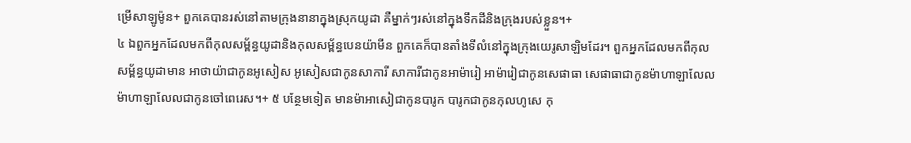ម្រើសាឡូម៉ូន+ ពួកគេបានរស់នៅតាមក្រុងនានាក្នុងស្រុកយូដា គឺម្នាក់ៗរស់នៅក្នុងទឹកដីនិងក្រុងរបស់ខ្លួន។+
៤ ឯពួកអ្នកដែលមកពីកុលសម្ព័ន្ធយូដានិងកុលសម្ព័ន្ធបេនយ៉ាមីន ពួកគេក៏បានតាំងទីលំនៅក្នុងក្រុងយេរូសាឡិមដែរ។ ពួកអ្នកដែលមកពីកុលសម្ព័ន្ធយូដាមាន អាថាយ៉ាជាកូនអូសៀស អូសៀសជាកូនសាការី សាការីជាកូនអាម៉ារៀ អាម៉ារៀជាកូនសេផាធា សេផាធាជាកូនម៉ាហាឡាលែល ម៉ាហាឡាលែលជាកូនចៅពេរេស។+ ៥ បន្ថែមទៀត មានម៉ាអាសៀជាកូនបារូក បារូកជាកូនកុលហូសេ កុ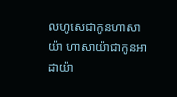លហូសេជាកូនហាសាយ៉ា ហាសាយ៉ាជាកូនអាដាយ៉ា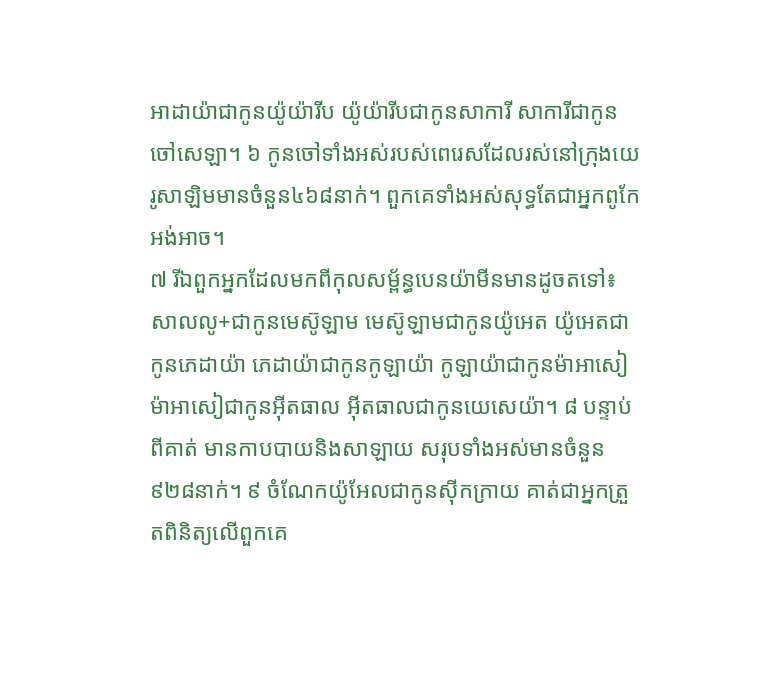អាដាយ៉ាជាកូនយ៉ូយ៉ារីប យ៉ូយ៉ារីបជាកូនសាការី សាការីជាកូនចៅសេឡា។ ៦ កូនចៅទាំងអស់របស់ពេរេសដែលរស់នៅក្រុងយេរូសាឡិមមានចំនួន៤៦៨នាក់។ ពួកគេទាំងអស់សុទ្ធតែជាអ្នកពូកែអង់អាច។
៧ រីឯពួកអ្នកដែលមកពីកុលសម្ព័ន្ធបេនយ៉ាមីនមានដូចតទៅ៖ សាលលូ+ជាកូនមេស៊ូឡាម មេស៊ូឡាមជាកូនយ៉ូអេត យ៉ូអេតជាកូនភេដាយ៉ា ភេដាយ៉ាជាកូនកូឡាយ៉ា កូឡាយ៉ាជាកូនម៉ាអាសៀ ម៉ាអាសៀជាកូនអ៊ីតធាល អ៊ីតធាលជាកូនយេសេយ៉ា។ ៨ បន្ទាប់ពីគាត់ មានកាបបាយនិងសាឡាយ សរុបទាំងអស់មានចំនួន៩២៨នាក់។ ៩ ចំណែកយ៉ូអែលជាកូនស៊ីកក្រាយ គាត់ជាអ្នកត្រួតពិនិត្យលើពួកគេ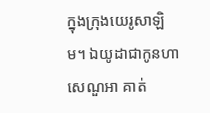ក្នុងក្រុងយេរូសាឡិម។ ឯយូដាជាកូនហាសេណួអា គាត់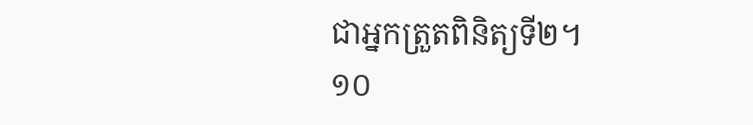ជាអ្នកត្រួតពិនិត្យទី២។
១០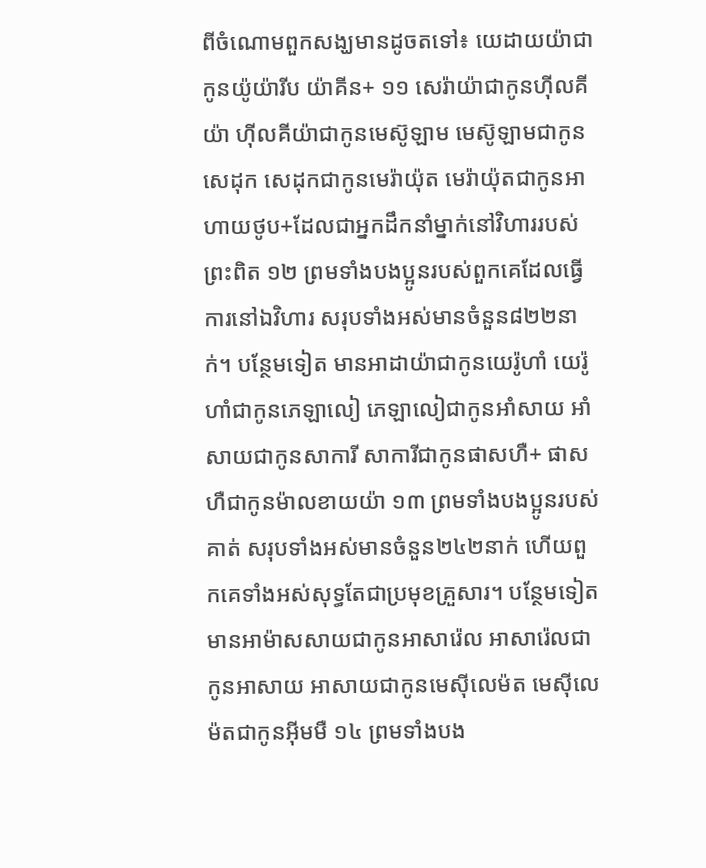ពីចំណោមពួកសង្ឃមានដូចតទៅ៖ យេដាយយ៉ាជាកូនយ៉ូយ៉ារីប យ៉ាគីន+ ១១ សេរ៉ាយ៉ាជាកូនហ៊ីលគីយ៉ា ហ៊ីលគីយ៉ាជាកូនមេស៊ូឡាម មេស៊ូឡាមជាកូនសេដុក សេដុកជាកូនមេរ៉ាយ៉ុត មេរ៉ាយ៉ុតជាកូនអាហាយថូប+ដែលជាអ្នកដឹកនាំម្នាក់នៅវិហាររបស់ព្រះពិត ១២ ព្រមទាំងបងប្អូនរបស់ពួកគេដែលធ្វើការនៅឯវិហារ សរុបទាំងអស់មានចំនួន៨២២នាក់។ បន្ថែមទៀត មានអាដាយ៉ាជាកូនយេរ៉ូហាំ យេរ៉ូហាំជាកូនភេឡាលៀ ភេឡាលៀជាកូនអាំសាយ អាំសាយជាកូនសាការី សាការីជាកូនផាសហឺ+ ផាសហឺជាកូនម៉ាលខាយយ៉ា ១៣ ព្រមទាំងបងប្អូនរបស់គាត់ សរុបទាំងអស់មានចំនួន២៤២នាក់ ហើយពួកគេទាំងអស់សុទ្ធតែជាប្រមុខគ្រួសារ។ បន្ថែមទៀត មានអាម៉ាសសាយជាកូនអាសារ៉េល អាសារ៉េលជាកូនអាសាយ អាសាយជាកូនមេស៊ីលេម៉ត មេស៊ីលេម៉តជាកូនអ៊ីមមឺ ១៤ ព្រមទាំងបង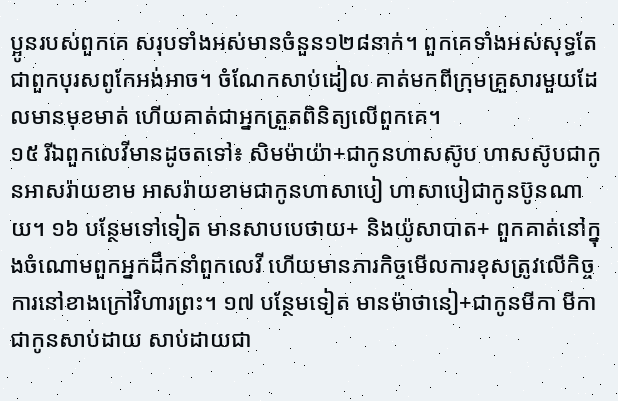ប្អូនរបស់ពួកគេ សរុបទាំងអស់មានចំនួន១២៨នាក់។ ពួកគេទាំងអស់សុទ្ធតែជាពួកបុរសពូកែអង់អាច។ ចំណែកសាប់ដៀល គាត់មកពីក្រុមគ្រួសារមួយដែលមានមុខមាត់ ហើយគាត់ជាអ្នកត្រួតពិនិត្យលើពួកគេ។
១៥ រីឯពួកលេវីមានដូចតទៅ៖ សិមម៉ាយ៉ា+ជាកូនហាសស៊ូប ហាសស៊ូបជាកូនអាសរ៉ាយខាម អាសរ៉ាយខាមជាកូនហាសាបៀ ហាសាបៀជាកូនប៊ូនណាយ។ ១៦ បន្ថែមទៅទៀត មានសាបបេថាយ+ និងយ៉ូសាបាត+ ពួកគាត់នៅក្នុងចំណោមពួកអ្នកដឹកនាំពួកលេវី ហើយមានភារកិច្ចមើលការខុសត្រូវលើកិច្ចការនៅខាងក្រៅវិហារព្រះ។ ១៧ បន្ថែមទៀត មានម៉ាថានៀ+ជាកូនមីកា មីកាជាកូនសាប់ដាយ សាប់ដាយជា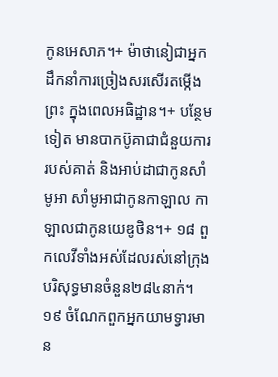កូនអេសាភ។+ ម៉ាថានៀជាអ្នកដឹកនាំការច្រៀងសរសើរតម្កើងព្រះ ក្នុងពេលអធិដ្ឋាន។+ បន្ថែមទៀត មានបាកប៊ូគាជាជំនួយការរបស់គាត់ និងអាប់ដាជាកូនសាំមូអា សាំមូអាជាកូនកាឡាល កាឡាលជាកូនយេឌូថិន។+ ១៨ ពួកលេវីទាំងអស់ដែលរស់នៅក្រុងបរិសុទ្ធមានចំនួន២៨៤នាក់។
១៩ ចំណែកពួកអ្នកយាមទ្វារមាន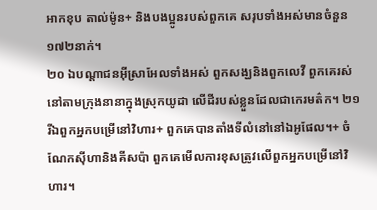អាកខុប តាល់ម៉ូន+ និងបងប្អូនរបស់ពួកគេ សរុបទាំងអស់មានចំនួន១៧២នាក់។
២០ ឯបណ្ដាជនអ៊ីស្រាអែលទាំងអស់ ពួកសង្ឃនិងពួកលេវី ពួកគេរស់នៅតាមក្រុងនានាក្នុងស្រុកយូដា លើដីរបស់ខ្លួនដែលជាកេរមត៌ក។ ២១ រីឯពួកអ្នកបម្រើនៅវិហារ+ ពួកគេបានតាំងទីលំនៅនៅឯអូផែល។+ ចំណែកស៊ីហានិងគីសប៉ា ពួកគេមើលការខុសត្រូវលើពួកអ្នកបម្រើនៅវិហារ។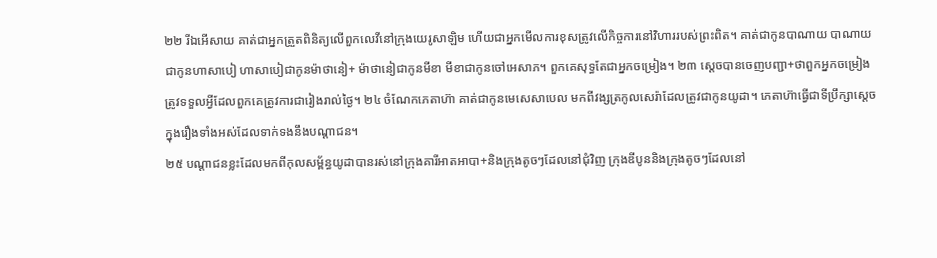២២ រីឯអើសាយ គាត់ជាអ្នកត្រួតពិនិត្យលើពួកលេវីនៅក្រុងយេរូសាឡិម ហើយជាអ្នកមើលការខុសត្រូវលើកិច្ចការនៅវិហាររបស់ព្រះពិត។ គាត់ជាកូនបាណាយ បាណាយជាកូនហាសាបៀ ហាសាបៀជាកូនម៉ាថានៀ+ ម៉ាថានៀជាកូនមីខា មីខាជាកូនចៅអេសាភ។ ពួកគេសុទ្ធតែជាអ្នកចម្រៀង។ ២៣ ស្ដេចបានចេញបញ្ជា+ថាពួកអ្នកចម្រៀងត្រូវទទួលអ្វីដែលពួកគេត្រូវការជារៀងរាល់ថ្ងៃ។ ២៤ ចំណែកភេតាហ៊ា គាត់ជាកូនមេសេសាបេល មកពីវង្សត្រកូលសេរ៉ាដែលត្រូវជាកូនយូដា។ ភេតាហ៊ាធ្វើជាទីប្រឹក្សាស្ដេចក្នុងរឿងទាំងអស់ដែលទាក់ទងនឹងបណ្ដាជន។
២៥ បណ្ដាជនខ្លះដែលមកពីកុលសម្ព័ន្ធយូដាបានរស់នៅក្រុងគារីអាតអាបា+និងក្រុងតូចៗដែលនៅជុំវិញ ក្រុងឌីបូននិងក្រុងតូចៗដែលនៅ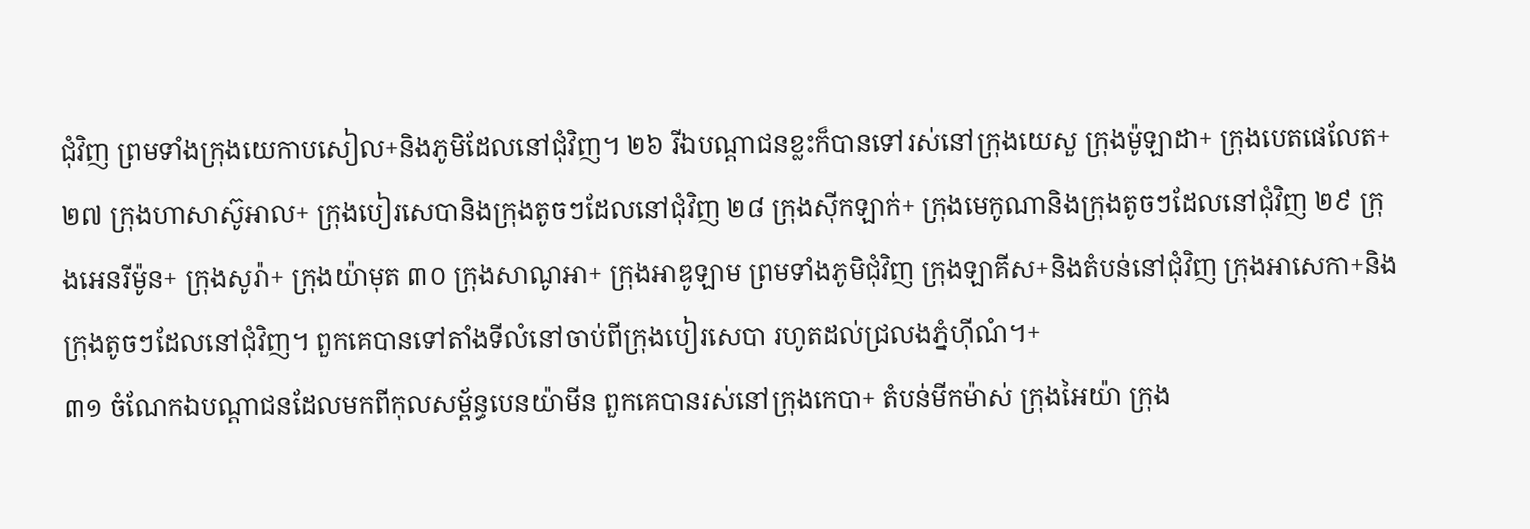ជុំវិញ ព្រមទាំងក្រុងយេកាបសៀល+និងភូមិដែលនៅជុំវិញ។ ២៦ រីឯបណ្ដាជនខ្លះក៏បានទៅរស់នៅក្រុងយេសួ ក្រុងម៉ូឡាដា+ ក្រុងបេតផេលែត+ ២៧ ក្រុងហាសាស៊ូអាល+ ក្រុងបៀរសេបានិងក្រុងតូចៗដែលនៅជុំវិញ ២៨ ក្រុងស៊ីកឡាក់+ ក្រុងមេកូណានិងក្រុងតូចៗដែលនៅជុំវិញ ២៩ ក្រុងអេនរីម៉ូន+ ក្រុងសូរ៉ា+ ក្រុងយ៉ាមុត ៣០ ក្រុងសាណូអា+ ក្រុងអាឌូឡាម ព្រមទាំងភូមិជុំវិញ ក្រុងឡាគីស+និងតំបន់នៅជុំវិញ ក្រុងអាសេកា+និងក្រុងតូចៗដែលនៅជុំវិញ។ ពួកគេបានទៅតាំងទីលំនៅចាប់ពីក្រុងបៀរសេបា រហូតដល់ជ្រលងភ្នំហ៊ីណំ។+
៣១ ចំណែកឯបណ្ដាជនដែលមកពីកុលសម្ព័ន្ធបេនយ៉ាមីន ពួកគេបានរស់នៅក្រុងកេបា+ តំបន់មីកម៉ាស់ ក្រុងអៃយ៉ា ក្រុង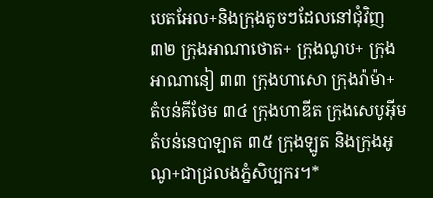បេតអែល+និងក្រុងតូចៗដែលនៅជុំវិញ ៣២ ក្រុងអាណាថោត+ ក្រុងណូប+ ក្រុងអាណានៀ ៣៣ ក្រុងហាសោ ក្រុងរ៉ាម៉ា+ តំបន់គីថែម ៣៤ ក្រុងហាឌីត ក្រុងសេបូអ៊ីម តំបន់នេបាឡាត ៣៥ ក្រុងឡូត និងក្រុងអូណូ+ជាជ្រលងភ្នំសិប្បករ។*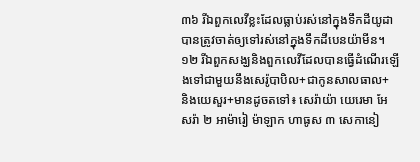៣៦ រីឯពួកលេវីខ្លះដែលធ្លាប់រស់នៅក្នុងទឹកដីយូដា បានត្រូវចាត់ឲ្យទៅរស់នៅក្នុងទឹកដីបេនយ៉ាមីន។
១២ រីឯពួកសង្ឃនិងពួកលេវីដែលបានធ្វើដំណើរឡើងទៅជាមួយនឹងសេរ៉ូបាបិល+ជាកូនសាលធាល+ និងយេសួរ+មានដូចតទៅ៖ សេរ៉ាយ៉ា យេរេមា អែសរ៉ា ២ អាម៉ារៀ ម៉ាឡាក ហាធូស ៣ សេកានៀ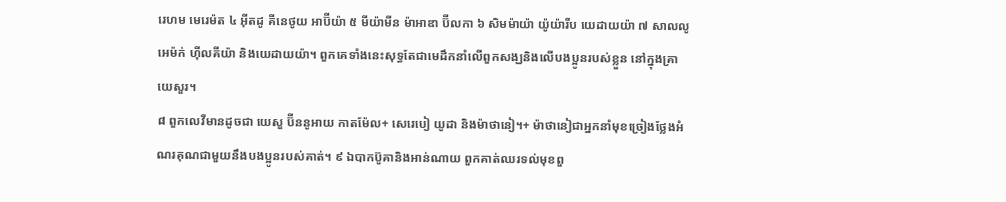រេហម មេរេម៉ត ៤ អ៊ីតដូ គីនេថូយ អាប៊ីយ៉ា ៥ មីយ៉ាមីន ម៉ាអាឌា ប៊ីលកា ៦ សិមម៉ាយ៉ា យ៉ូយ៉ារីប យេដាយយ៉ា ៧ សាលលូ អេម៉ក់ ហ៊ីលគីយ៉ា និងយេដាយយ៉ា។ ពួកគេទាំងនេះសុទ្ធតែជាមេដឹកនាំលើពួកសង្ឃនិងលើបងប្អូនរបស់ខ្លួន នៅក្នុងគ្រាយេសួរ។
៨ ពួកលេវីមានដូចជា យេសួ ប៊ីននូអាយ កាតម៉ែល+ សេរេបៀ យូដា និងម៉ាថានៀ។+ ម៉ាថានៀជាអ្នកនាំមុខច្រៀងថ្លែងអំណរគុណជាមួយនឹងបងប្អូនរបស់គាត់។ ៩ ឯបាកប៊ូគានិងអាន់ណាយ ពួកគាត់ឈរទល់មុខពួ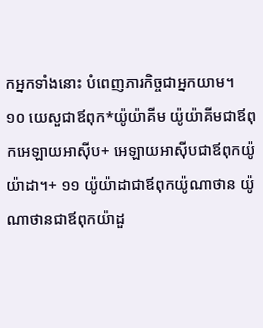កអ្នកទាំងនោះ បំពេញភារកិច្ចជាអ្នកយាម។ ១០ យេសួជាឪពុក*យ៉ូយ៉ាគីម យ៉ូយ៉ាគីមជាឪពុកអេឡាយអាស៊ីប+ អេឡាយអាស៊ីបជាឪពុកយ៉ូយ៉ាដា។+ ១១ យ៉ូយ៉ាដាជាឪពុកយ៉ូណាថាន យ៉ូណាថានជាឪពុកយ៉ាដួ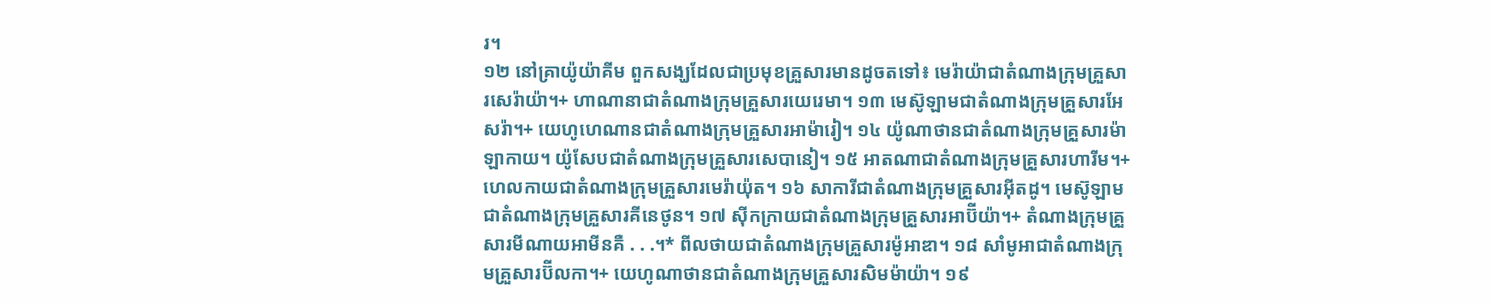រ។
១២ នៅគ្រាយ៉ូយ៉ាគីម ពួកសង្ឃដែលជាប្រមុខគ្រួសារមានដូចតទៅ៖ មេរ៉ាយ៉ាជាតំណាងក្រុមគ្រួសារសេរ៉ាយ៉ា។+ ហាណានាជាតំណាងក្រុមគ្រួសារយេរេមា។ ១៣ មេស៊ូឡាមជាតំណាងក្រុមគ្រួសារអែសរ៉ា។+ យេហូហេណានជាតំណាងក្រុមគ្រួសារអាម៉ារៀ។ ១៤ យ៉ូណាថានជាតំណាងក្រុមគ្រួសារម៉ាឡាកាយ។ យ៉ូសែបជាតំណាងក្រុមគ្រួសារសេបានៀ។ ១៥ អាតណាជាតំណាងក្រុមគ្រួសារហារីម។+ ហេលកាយជាតំណាងក្រុមគ្រួសារមេរ៉ាយ៉ុត។ ១៦ សាការីជាតំណាងក្រុមគ្រួសារអ៊ីតដូ។ មេស៊ូឡាមជាតំណាងក្រុមគ្រួសារគីនេថូន។ ១៧ ស៊ីកក្រាយជាតំណាងក្រុមគ្រួសារអាប៊ីយ៉ា។+ តំណាងក្រុមគ្រួសារមីណាយអាមីនគឺ . . .។* ពីលថាយជាតំណាងក្រុមគ្រួសារម៉ូអាឌា។ ១៨ សាំមូអាជាតំណាងក្រុមគ្រួសារប៊ីលកា។+ យេហូណាថានជាតំណាងក្រុមគ្រួសារសិមម៉ាយ៉ា។ ១៩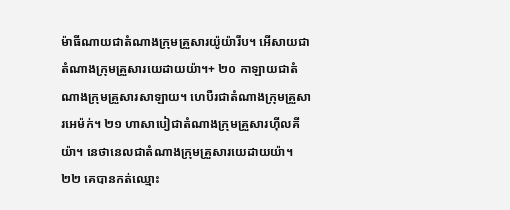ម៉ាធីណាយជាតំណាងក្រុមគ្រួសារយ៉ូយ៉ារីប។ អើសាយជាតំណាងក្រុមគ្រួសារយេដាយយ៉ា។+ ២០ កាឡាយជាតំណាងក្រុមគ្រួសារសាឡាយ។ ហេបឺរជាតំណាងក្រុមគ្រួសារអេម៉ក់។ ២១ ហាសាបៀជាតំណាងក្រុមគ្រួសារហ៊ីលគីយ៉ា។ នេថានេលជាតំណាងក្រុមគ្រួសារយេដាយយ៉ា។
២២ គេបានកត់ឈ្មោះ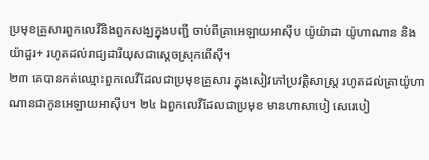ប្រមុខគ្រួសារពួកលេវីនិងពួកសង្ឃក្នុងបញ្ជី ចាប់ពីគ្រាអេឡាយអាស៊ីប យ៉ូយ៉ាដា យ៉ូហាណាន និងយ៉ាដួរ+ រហូតដល់រាជ្យដារីយុសជាស្ដេចស្រុកពើស៊ី។
២៣ គេបានកត់ឈ្មោះពួកលេវីដែលជាប្រមុខគ្រួសារ ក្នុងសៀវភៅប្រវត្តិសាស្ត្រ រហូតដល់គ្រាយ៉ូហាណានជាកូនអេឡាយអាស៊ីប។ ២៤ ឯពួកលេវីដែលជាប្រមុខ មានហាសាបៀ សេរេបៀ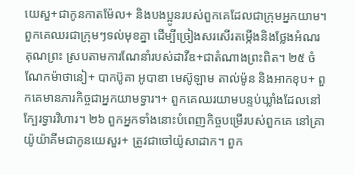យេសួ+ជាកូនកាតម៉ែល+ និងបងប្អូនរបស់ពួកគេដែលជាក្រុមអ្នកយាម។ ពួកគេឈរជាក្រុមៗទល់មុខគ្នា ដើម្បីច្រៀងសរសើរតម្កើងនិងថ្លែងអំណរគុណព្រះ ស្របតាមការណែនាំរបស់ដាវីឌ+ជាតំណាងព្រះពិត។ ២៥ ចំណែកម៉ាថានៀ+ បាកប៊ូគា អូបាឌា មេស៊ូឡាម តាល់ម៉ូន និងអាកខុប+ ពួកគេមានភារកិច្ចជាអ្នកយាមទ្វារ។+ ពួកគេឈរយាមបន្ទប់ឃ្លាំងដែលនៅក្បែរទ្វារវិហារ។ ២៦ ពួកអ្នកទាំងនោះបំពេញកិច្ចបម្រើរបស់ពួកគេ នៅគ្រាយ៉ូយ៉ាគីមជាកូនយេសួរ+ ត្រូវជាចៅយ៉ូសាដាក។ ពួក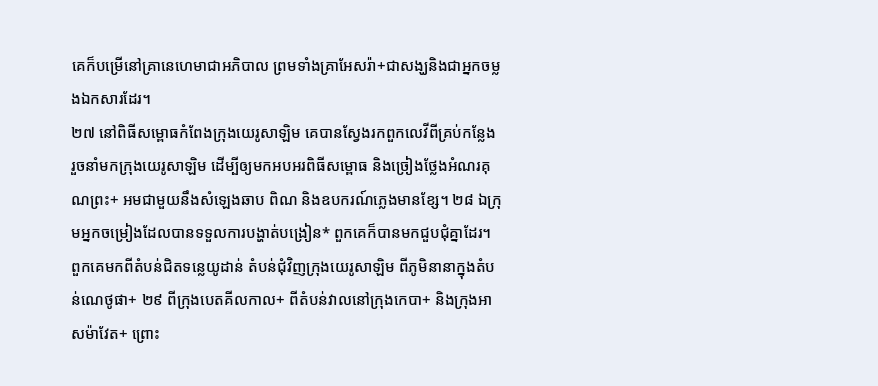គេក៏បម្រើនៅគ្រានេហេមាជាអភិបាល ព្រមទាំងគ្រាអែសរ៉ា+ជាសង្ឃនិងជាអ្នកចម្លងឯកសារដែរ។
២៧ នៅពិធីសម្ពោធកំពែងក្រុងយេរូសាឡិម គេបានស្វែងរកពួកលេវីពីគ្រប់កន្លែង រួចនាំមកក្រុងយេរូសាឡិម ដើម្បីឲ្យមកអបអរពិធីសម្ពោធ និងច្រៀងថ្លែងអំណរគុណព្រះ+ អមជាមួយនឹងសំឡេងឆាប ពិណ និងឧបករណ៍ភ្លេងមានខ្សែ។ ២៨ ឯក្រុមអ្នកចម្រៀងដែលបានទទួលការបង្ហាត់បង្រៀន* ពួកគេក៏បានមកជួបជុំគ្នាដែរ។ ពួកគេមកពីតំបន់ជិតទន្លេយូដាន់ តំបន់ជុំវិញក្រុងយេរូសាឡិម ពីភូមិនានាក្នុងតំបន់ណេថូផា+ ២៩ ពីក្រុងបេតគីលកាល+ ពីតំបន់វាលនៅក្រុងកេបា+ និងក្រុងអាសម៉ាវែត+ ព្រោះ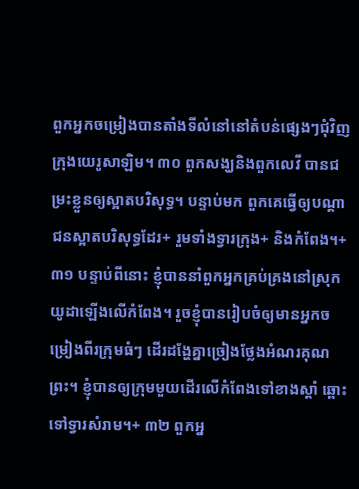ពួកអ្នកចម្រៀងបានតាំងទីលំនៅនៅតំបន់ផ្សេងៗជុំវិញក្រុងយេរូសាឡិម។ ៣០ ពួកសង្ឃនិងពួកលេវី បានជម្រះខ្លួនឲ្យស្អាតបរិសុទ្ធ។ បន្ទាប់មក ពួកគេធ្វើឲ្យបណ្ដាជនស្អាតបរិសុទ្ធដែរ+ រួមទាំងទ្វារក្រុង+ និងកំពែង។+
៣១ បន្ទាប់ពីនោះ ខ្ញុំបាននាំពួកអ្នកគ្រប់គ្រងនៅស្រុកយូដាឡើងលើកំពែង។ រួចខ្ញុំបានរៀបចំឲ្យមានអ្នកចម្រៀងពីរក្រុមធំៗ ដើរដង្ហែគ្នាច្រៀងថ្លែងអំណរគុណព្រះ។ ខ្ញុំបានឲ្យក្រុមមួយដើរលើកំពែងទៅខាងស្ដាំ ឆ្ពោះទៅទ្វារសំរាម។+ ៣២ ពួកអ្ន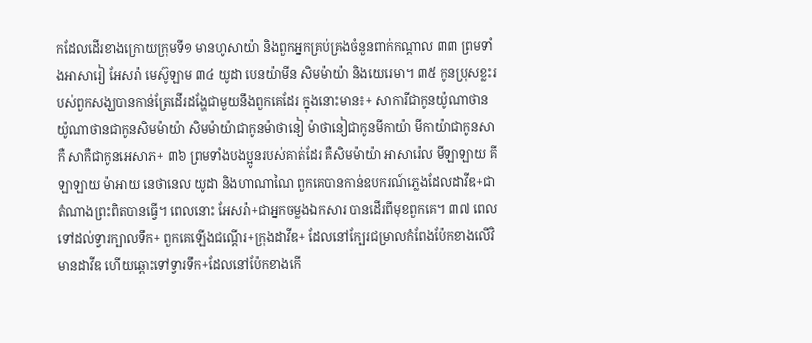កដែលដើរខាងក្រោយក្រុមទី១ មានហូសាយ៉ា និងពួកអ្នកគ្រប់គ្រងចំនួនពាក់កណ្ដាល ៣៣ ព្រមទាំងអាសារៀ អែសរ៉ា មេស៊ូឡាម ៣៤ យូដា បេនយ៉ាមីន សិមម៉ាយ៉ា និងយេរេមា។ ៣៥ កូនប្រុសខ្លះរបស់ពួកសង្ឃបានកាន់ត្រែដើរដង្ហែជាមួយនឹងពួកគេដែរ ក្នុងនោះមាន៖+ សាការីជាកូនយ៉ូណាថាន យ៉ូណាថានជាកូនសិមម៉ាយ៉ា សិមម៉ាយ៉ាជាកូនម៉ាថានៀ ម៉ាថានៀជាកូនមីកាយ៉ា មីកាយ៉ាជាកូនសាកឺ សាកឺជាកូនអេសាភ+ ៣៦ ព្រមទាំងបងប្អូនរបស់គាត់ដែរ គឺសិមម៉ាយ៉ា អាសារ៉េល មីឡាឡាយ គីឡាឡាយ ម៉ាអាយ នេថានេល យូដា និងហាណាណៃ ពួកគេបានកាន់ឧបករណ៍ភ្លេងដែលដាវីឌ+ជាតំណាងព្រះពិតបានធ្វើ។ ពេលនោះ អែសរ៉ា+ជាអ្នកចម្លងឯកសារ បានដើរពីមុខពួកគេ។ ៣៧ ពេលទៅដល់ទ្វារក្បាលទឹក+ ពួកគេឡើងជណ្ដើរ+ក្រុងដាវីឌ+ ដែលនៅក្បែរជម្រាលកំពែងប៉ែកខាងលើវិមានដាវីឌ ហើយឆ្ពោះទៅទ្វារទឹក+ដែលនៅប៉ែកខាងកើ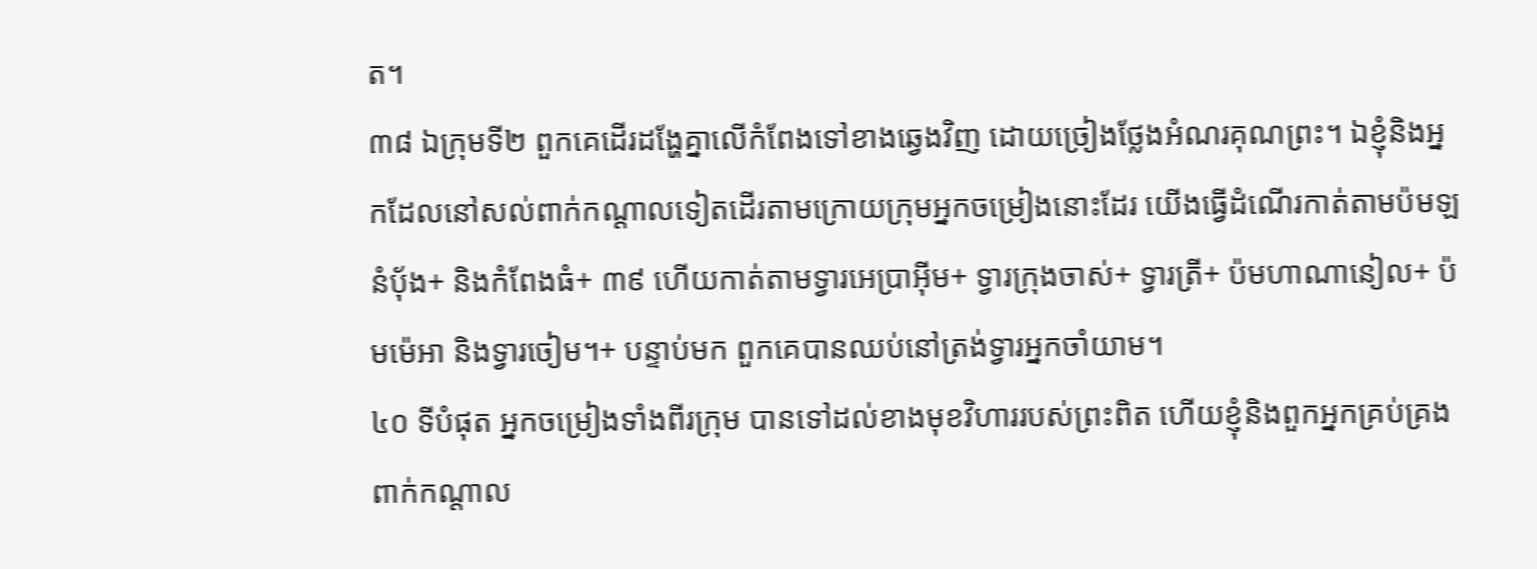ត។
៣៨ ឯក្រុមទី២ ពួកគេដើរដង្ហែគ្នាលើកំពែងទៅខាងឆ្វេងវិញ ដោយច្រៀងថ្លែងអំណរគុណព្រះ។ ឯខ្ញុំនិងអ្នកដែលនៅសល់ពាក់កណ្ដាលទៀតដើរតាមក្រោយក្រុមអ្នកចម្រៀងនោះដែរ យើងធ្វើដំណើរកាត់តាមប៉មឡនំប៉័ង+ និងកំពែងធំ+ ៣៩ ហើយកាត់តាមទ្វារអេប្រាអ៊ីម+ ទ្វារក្រុងចាស់+ ទ្វារត្រី+ ប៉មហាណានៀល+ ប៉មម៉េអា និងទ្វារចៀម។+ បន្ទាប់មក ពួកគេបានឈប់នៅត្រង់ទ្វារអ្នកចាំយាម។
៤០ ទីបំផុត អ្នកចម្រៀងទាំងពីរក្រុម បានទៅដល់ខាងមុខវិហាររបស់ព្រះពិត ហើយខ្ញុំនិងពួកអ្នកគ្រប់គ្រងពាក់កណ្ដាល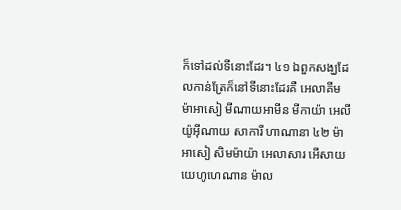ក៏ទៅដល់ទីនោះដែរ។ ៤១ ឯពួកសង្ឃដែលកាន់ត្រែក៏នៅទីនោះដែរគឺ អេលាគីម ម៉ាអាសៀ មីណាយអាមីន មីកាយ៉ា អេលីយ៉ូអ៊ីណាយ សាការី ហាណានា ៤២ ម៉ាអាសៀ សិមម៉ាយ៉ា អេលាសារ អើសាយ យេហូហេណាន ម៉ាល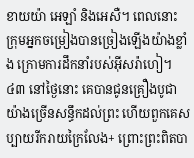ខាយយ៉ា អេឡាំ និងអេសឺ។ ពេលនោះ ក្រុមអ្នកចម្រៀងបានច្រៀងឡើងយ៉ាងខ្លាំង ក្រោមការដឹកនាំរបស់អ៊ីសរ៉ាហៀ។
៤៣ នៅថ្ងៃនោះ គេបានជូនគ្រឿងបូជាយ៉ាងច្រើនសន្ធឹកដល់ព្រះ ហើយពួកគេសប្បាយរីករាយក្រៃលែង+ ព្រោះព្រះពិតបា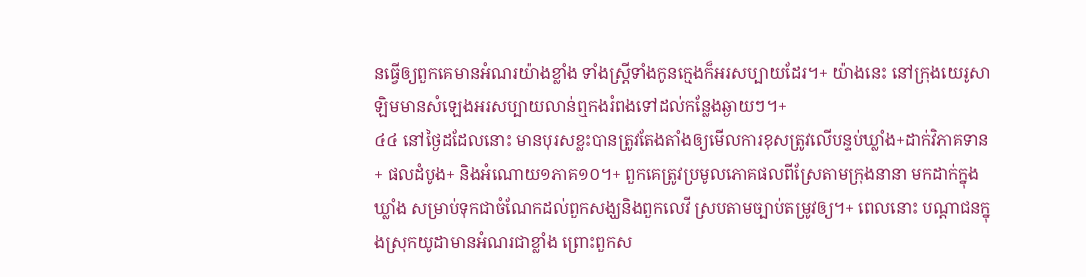នធ្វើឲ្យពួកគេមានអំណរយ៉ាងខ្លាំង ទាំងស្ត្រីទាំងកូនក្មេងក៏អរសប្បាយដែរ។+ យ៉ាងនេះ នៅក្រុងយេរូសាឡិមមានសំឡេងអរសប្បាយលាន់ឮកងរំពងទៅដល់កន្លែងឆ្ងាយៗ។+
៤៤ នៅថ្ងៃដដែលនោះ មានបុរសខ្លះបានត្រូវតែងតាំងឲ្យមើលការខុសត្រូវលើបន្ទប់ឃ្លាំង+ដាក់វិភាគទាន+ ផលដំបូង+ និងអំណោយ១ភាគ១០។+ ពួកគេត្រូវប្រមូលភោគផលពីស្រែតាមក្រុងនានា មកដាក់ក្នុងឃ្លាំង សម្រាប់ទុកជាចំណែកដល់ពួកសង្ឃនិងពួកលេវី ស្របតាមច្បាប់តម្រូវឲ្យ។+ ពេលនោះ បណ្ដាជនក្នុងស្រុកយូដាមានអំណរជាខ្លាំង ព្រោះពួកស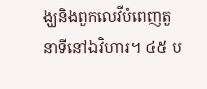ង្ឃនិងពួកលេវីបំពេញតួនាទីនៅឯវិហារ។ ៤៥ ប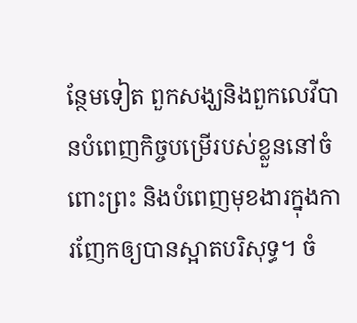ន្ថែមទៀត ពួកសង្ឃនិងពួកលេវីបានបំពេញកិច្ចបម្រើរបស់ខ្លួននៅចំពោះព្រះ និងបំពេញមុខងារក្នុងការញែកឲ្យបានស្អាតបរិសុទ្ធ។ ចំ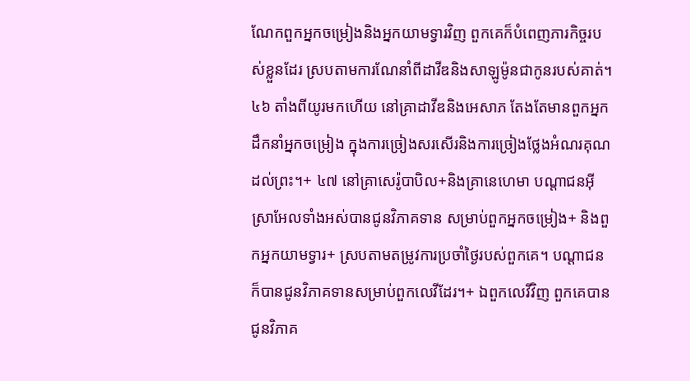ណែកពួកអ្នកចម្រៀងនិងអ្នកយាមទ្វារវិញ ពួកគេក៏បំពេញភារកិច្ចរបស់ខ្លួនដែរ ស្របតាមការណែនាំពីដាវីឌនិងសាឡូម៉ូនជាកូនរបស់គាត់។ ៤៦ តាំងពីយូរមកហើយ នៅគ្រាដាវីឌនិងអេសាភ តែងតែមានពួកអ្នកដឹកនាំអ្នកចម្រៀង ក្នុងការច្រៀងសរសើរនិងការច្រៀងថ្លែងអំណរគុណដល់ព្រះ។+ ៤៧ នៅគ្រាសេរ៉ូបាបិល+និងគ្រានេហេមា បណ្ដាជនអ៊ីស្រាអែលទាំងអស់បានជូនវិភាគទាន សម្រាប់ពួកអ្នកចម្រៀង+ និងពួកអ្នកយាមទ្វារ+ ស្របតាមតម្រូវការប្រចាំថ្ងៃរបស់ពួកគេ។ បណ្ដាជនក៏បានជូនវិភាគទានសម្រាប់ពួកលេវីដែរ។+ ឯពួកលេវីវិញ ពួកគេបានជូនវិភាគ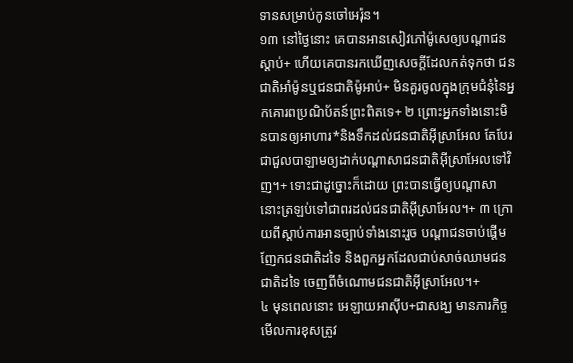ទានសម្រាប់កូនចៅអេរ៉ុន។
១៣ នៅថ្ងៃនោះ គេបានអានសៀវភៅម៉ូសេឲ្យបណ្ដាជនស្ដាប់+ ហើយគេបានរកឃើញសេចក្ដីដែលកត់ទុកថា ជនជាតិអាំម៉ូនឬជនជាតិម៉ូអាប់+ មិនគួរចូលក្នុងក្រុមជំនុំនៃអ្នកគោរពប្រណិប័តន៍ព្រះពិតទេ+ ២ ព្រោះអ្នកទាំងនោះមិនបានឲ្យអាហារ*និងទឹកដល់ជនជាតិអ៊ីស្រាអែល តែបែរជាជួលបាឡាមឲ្យដាក់បណ្ដាសាជនជាតិអ៊ីស្រាអែលទៅវិញ។+ ទោះជាដូច្នោះក៏ដោយ ព្រះបានធ្វើឲ្យបណ្ដាសានោះត្រឡប់ទៅជាពរដល់ជនជាតិអ៊ីស្រាអែល។+ ៣ ក្រោយពីស្ដាប់ការអានច្បាប់ទាំងនោះរួច បណ្ដាជនចាប់ផ្ដើមញែកជនជាតិដទៃ និងពួកអ្នកដែលជាប់សាច់ឈាមជនជាតិដទៃ ចេញពីចំណោមជនជាតិអ៊ីស្រាអែល។+
៤ មុនពេលនោះ អេឡាយអាស៊ីប+ជាសង្ឃ មានភារកិច្ចមើលការខុសត្រូវ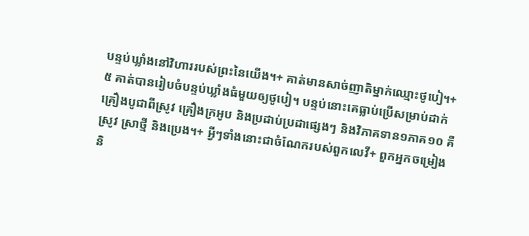បន្ទប់ឃ្លាំងនៅវិហាររបស់ព្រះនៃយើង។+ គាត់មានសាច់ញាតិម្នាក់ឈ្មោះថូបៀ។+ ៥ គាត់បានរៀបចំបន្ទប់ឃ្លាំងធំមួយឲ្យថូបៀ។ បន្ទប់នោះគេធ្លាប់ប្រើសម្រាប់ដាក់គ្រឿងបូជាពីស្រូវ គ្រឿងក្រអូប និងប្រដាប់ប្រដាផ្សេងៗ និងវិភាគទាន១ភាគ១០ គឺស្រូវ ស្រាថ្មី និងប្រេង។+ អ្វីៗទាំងនោះជាចំណែករបស់ពួកលេវី+ ពួកអ្នកចម្រៀង និ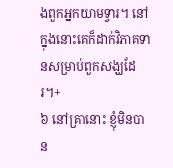ងពួកអ្នកយាមទ្វារ។ នៅក្នុងនោះគេក៏ដាក់វិភាគទានសម្រាប់ពួកសង្ឃដែរ។+
៦ នៅគ្រានោះ ខ្ញុំមិនបាន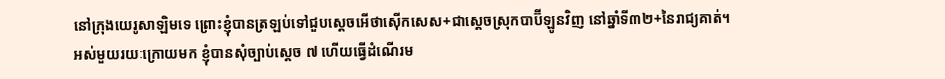នៅក្រុងយេរូសាឡិមទេ ព្រោះខ្ញុំបានត្រឡប់ទៅជួបស្ដេចអើថាស៊ើកសេស+ជាស្ដេចស្រុកបាប៊ីឡូនវិញ នៅឆ្នាំទី៣២+នៃរាជ្យគាត់។ អស់មួយរយៈក្រោយមក ខ្ញុំបានសុំច្បាប់ស្ដេច ៧ ហើយធ្វើដំណើរម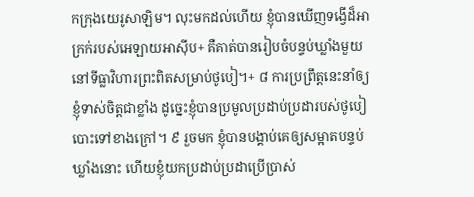កក្រុងយេរូសាឡិម។ លុះមកដល់ហើយ ខ្ញុំបានឃើញទង្វើដ៏អាក្រក់របស់អេឡាយអាស៊ីប+ គឺគាត់បានរៀបចំបន្ទប់ឃ្លាំងមួយនៅទីធ្លាវិហារព្រះពិតសម្រាប់ថូបៀ។+ ៨ ការប្រព្រឹត្តនេះនាំឲ្យខ្ញុំទាស់ចិត្តជាខ្លាំង ដូច្នេះខ្ញុំបានប្រមូលប្រដាប់ប្រដារបស់ថូបៀបោះទៅខាងក្រៅ។ ៩ រួចមក ខ្ញុំបានបង្គាប់គេឲ្យសម្អាតបន្ទប់ឃ្លាំងនោះ ហើយខ្ញុំយកប្រដាប់ប្រដាប្រើប្រាស់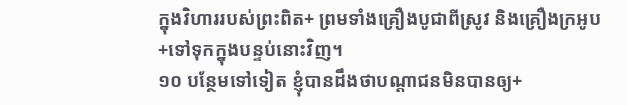ក្នុងវិហាររបស់ព្រះពិត+ ព្រមទាំងគ្រឿងបូជាពីស្រូវ និងគ្រឿងក្រអូប+ទៅទុកក្នុងបន្ទប់នោះវិញ។
១០ បន្ថែមទៅទៀត ខ្ញុំបានដឹងថាបណ្ដាជនមិនបានឲ្យ+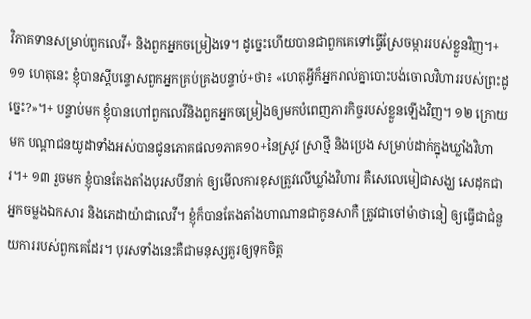វិភាគទានសម្រាប់ពួកលេវី+ និងពួកអ្នកចម្រៀងទេ។ ដូច្នេះហើយបានជាពួកគេទៅធ្វើស្រែចម្ការរបស់ខ្លួនវិញ។+ ១១ ហេតុនេះ ខ្ញុំបានស្ដីបន្ទោសពួកអ្នកគ្រប់គ្រងបន្ទាប់+ថា៖ «ហេតុអ្វីក៏អ្នករាល់គ្នាបោះបង់ចោលវិហាររបស់ព្រះដូច្នេះ?»។+ បន្ទាប់មក ខ្ញុំបានហៅពួកលេវីនិងពួកអ្នកចម្រៀងឲ្យមកបំពេញភារកិច្ចរបស់ខ្លួនឡើងវិញ។ ១២ ក្រោយមក បណ្ដាជនយូដាទាំងអស់បានជូនភោគផល១ភាគ១០+នៃស្រូវ ស្រាថ្មី និងប្រេង សម្រាប់ដាក់ក្នុងឃ្លាំងវិហារ។+ ១៣ រួចមក ខ្ញុំបានតែងតាំងបុរសបីនាក់ ឲ្យមើលការខុសត្រូវលើឃ្លាំងវិហារ គឺសេលេមៀជាសង្ឃ សេដុកជាអ្នកចម្លងឯកសារ និងភេដាយ៉ាជាលេវី។ ខ្ញុំក៏បានតែងតាំងហាណានជាកូនសាកឺ ត្រូវជាចៅម៉ាថានៀ ឲ្យធ្វើជាជំនួយការរបស់ពួកគេដែរ។ បុរសទាំងនេះគឺជាមនុស្សគួរឲ្យទុកចិត្ត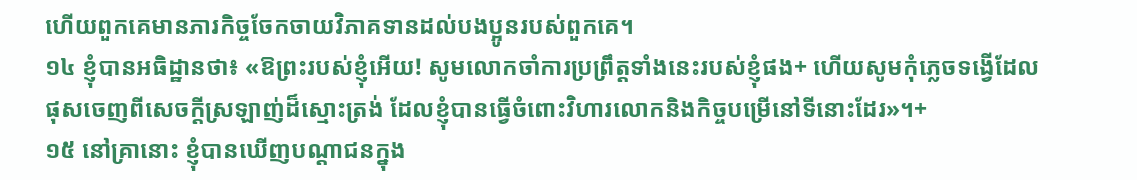ហើយពួកគេមានភារកិច្ចចែកចាយវិភាគទានដល់បងប្អូនរបស់ពួកគេ។
១៤ ខ្ញុំបានអធិដ្ឋានថា៖ «ឱព្រះរបស់ខ្ញុំអើយ! សូមលោកចាំការប្រព្រឹត្តទាំងនេះរបស់ខ្ញុំផង+ ហើយសូមកុំភ្លេចទង្វើដែលផុសចេញពីសេចក្ដីស្រឡាញ់ដ៏ស្មោះត្រង់ ដែលខ្ញុំបានធ្វើចំពោះវិហារលោកនិងកិច្ចបម្រើនៅទីនោះដែរ»។+
១៥ នៅគ្រានោះ ខ្ញុំបានឃើញបណ្ដាជនក្នុង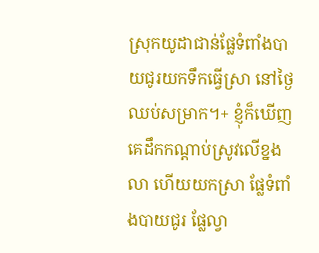ស្រុកយូដាជាន់ផ្លែទំពាំងបាយជូរយកទឹកធ្វើស្រា នៅថ្ងៃឈប់សម្រាក។+ ខ្ញុំក៏ឃើញគេដឹកកណ្ដាប់ស្រូវលើខ្នងលា ហើយយកស្រា ផ្លែទំពាំងបាយជូរ ផ្លែល្វា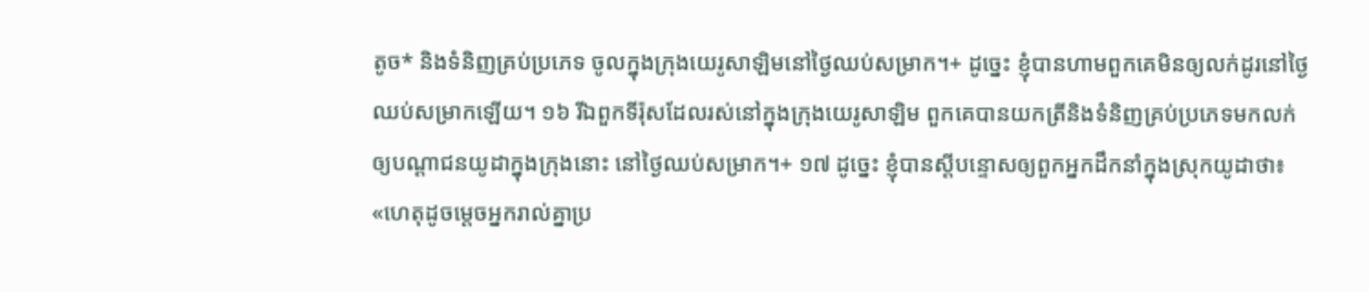តូច* និងទំនិញគ្រប់ប្រភេទ ចូលក្នុងក្រុងយេរូសាឡិមនៅថ្ងៃឈប់សម្រាក។+ ដូច្នេះ ខ្ញុំបានហាមពួកគេមិនឲ្យលក់ដូរនៅថ្ងៃឈប់សម្រាកឡើយ។ ១៦ រីឯពួកទីរ៉ុសដែលរស់នៅក្នុងក្រុងយេរូសាឡិម ពួកគេបានយកត្រីនិងទំនិញគ្រប់ប្រភេទមកលក់ឲ្យបណ្ដាជនយូដាក្នុងក្រុងនោះ នៅថ្ងៃឈប់សម្រាក។+ ១៧ ដូច្នេះ ខ្ញុំបានស្ដីបន្ទោសឲ្យពួកអ្នកដឹកនាំក្នុងស្រុកយូដាថា៖ «ហេតុដូចម្ដេចអ្នករាល់គ្នាប្រ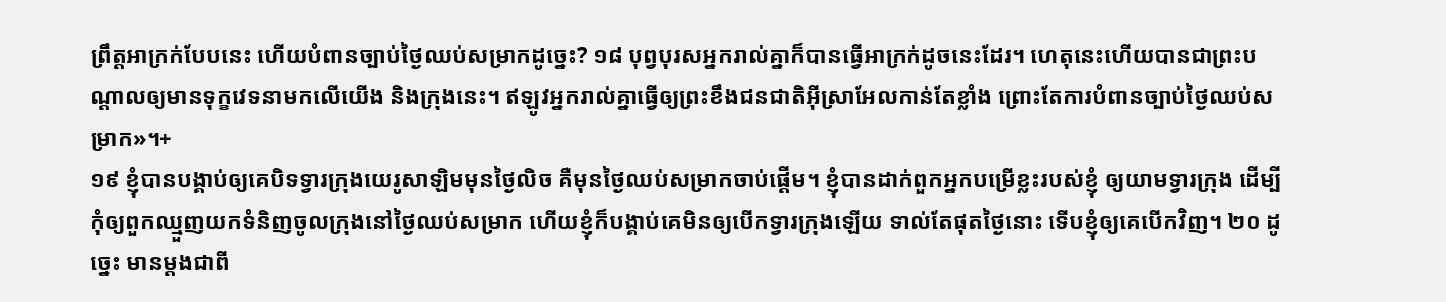ព្រឹត្តអាក្រក់បែបនេះ ហើយបំពានច្បាប់ថ្ងៃឈប់សម្រាកដូច្នេះ? ១៨ បុព្វបុរសអ្នករាល់គ្នាក៏បានធ្វើអាក្រក់ដូចនេះដែរ។ ហេតុនេះហើយបានជាព្រះបណ្ដាលឲ្យមានទុក្ខវេទនាមកលើយើង និងក្រុងនេះ។ ឥឡូវអ្នករាល់គ្នាធ្វើឲ្យព្រះខឹងជនជាតិអ៊ីស្រាអែលកាន់តែខ្លាំង ព្រោះតែការបំពានច្បាប់ថ្ងៃឈប់សម្រាក»។+
១៩ ខ្ញុំបានបង្គាប់ឲ្យគេបិទទ្វារក្រុងយេរូសាឡិមមុនថ្ងៃលិច គឺមុនថ្ងៃឈប់សម្រាកចាប់ផ្ដើម។ ខ្ញុំបានដាក់ពួកអ្នកបម្រើខ្លះរបស់ខ្ញុំ ឲ្យយាមទ្វារក្រុង ដើម្បីកុំឲ្យពួកឈ្មួញយកទំនិញចូលក្រុងនៅថ្ងៃឈប់សម្រាក ហើយខ្ញុំក៏បង្គាប់គេមិនឲ្យបើកទ្វារក្រុងឡើយ ទាល់តែផុតថ្ងៃនោះ ទើបខ្ញុំឲ្យគេបើកវិញ។ ២០ ដូច្នេះ មានម្ដងជាពី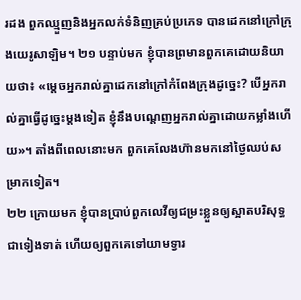រដង ពួកឈ្មួញនិងអ្នកលក់ទំនិញគ្រប់ប្រភេទ បានដេកនៅក្រៅក្រុងយេរូសាឡិម។ ២១ បន្ទាប់មក ខ្ញុំបានព្រមានពួកគេដោយនិយាយថា៖ «ម្ដេចអ្នករាល់គ្នាដេកនៅក្រៅកំពែងក្រុងដូច្នេះ? បើអ្នករាល់គ្នាធ្វើដូច្នេះម្ដងទៀត ខ្ញុំនឹងបណ្ដេញអ្នករាល់គ្នាដោយកម្លាំងហើយ»។ តាំងពីពេលនោះមក ពួកគេលែងហ៊ានមកនៅថ្ងៃឈប់សម្រាកទៀត។
២២ ក្រោយមក ខ្ញុំបានប្រាប់ពួកលេវីឲ្យជម្រះខ្លួនឲ្យស្អាតបរិសុទ្ធជាទៀងទាត់ ហើយឲ្យពួកគេទៅយាមទ្វារ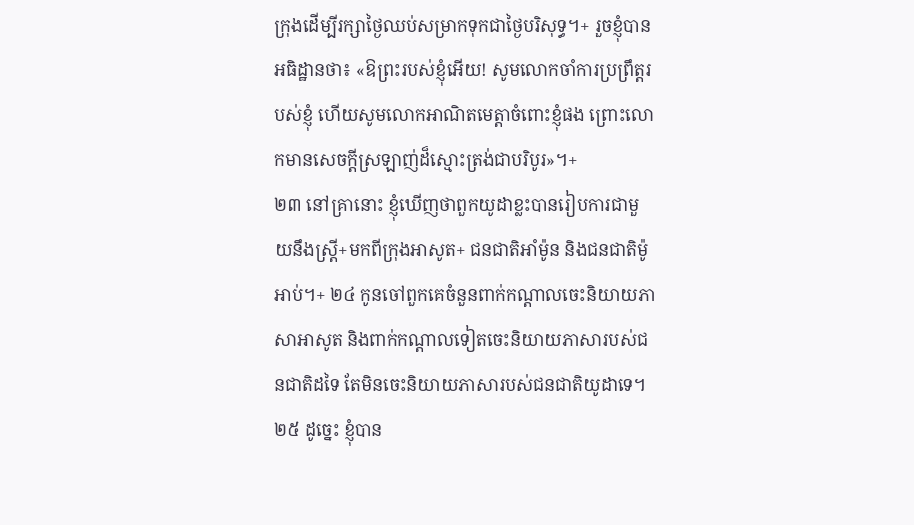ក្រុងដើម្បីរក្សាថ្ងៃឈប់សម្រាកទុកជាថ្ងៃបរិសុទ្ធ។+ រួចខ្ញុំបានអធិដ្ឋានថា៖ «ឱព្រះរបស់ខ្ញុំអើយ! សូមលោកចាំការប្រព្រឹត្តរបស់ខ្ញុំ ហើយសូមលោកអាណិតមេត្តាចំពោះខ្ញុំផង ព្រោះលោកមានសេចក្ដីស្រឡាញ់ដ៏ស្មោះត្រង់ជាបរិបូរ»។+
២៣ នៅគ្រានោះ ខ្ញុំឃើញថាពួកយូដាខ្លះបានរៀបការជាមួយនឹងស្ត្រី+មកពីក្រុងអាសូត+ ជនជាតិអាំម៉ូន និងជនជាតិម៉ូអាប់។+ ២៤ កូនចៅពួកគេចំនួនពាក់កណ្ដាលចេះនិយាយភាសាអាសូត និងពាក់កណ្ដាលទៀតចេះនិយាយភាសារបស់ជនជាតិដទៃ តែមិនចេះនិយាយភាសារបស់ជនជាតិយូដាទេ។ ២៥ ដូច្នេះ ខ្ញុំបាន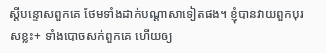ស្ដីបន្ទោសពួកគេ ថែមទាំងដាក់បណ្ដាសាទៀតផង។ ខ្ញុំបានវាយពួកបុរសខ្លះ+ ទាំងបោចសក់ពួកគេ ហើយឲ្យ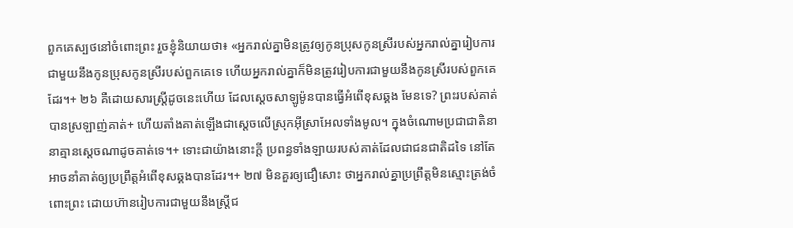ពួកគេស្បថនៅចំពោះព្រះ រួចខ្ញុំនិយាយថា៖ «អ្នករាល់គ្នាមិនត្រូវឲ្យកូនប្រុសកូនស្រីរបស់អ្នករាល់គ្នារៀបការជាមួយនឹងកូនប្រុសកូនស្រីរបស់ពួកគេទេ ហើយអ្នករាល់គ្នាក៏មិនត្រូវរៀបការជាមួយនឹងកូនស្រីរបស់ពួកគេដែរ។+ ២៦ គឺដោយសារស្ត្រីដូចនេះហើយ ដែលស្ដេចសាឡូម៉ូនបានធ្វើអំពើខុសឆ្គង មែនទេ? ព្រះរបស់គាត់បានស្រឡាញ់គាត់+ ហើយតាំងគាត់ឡើងជាស្ដេចលើស្រុកអ៊ីស្រាអែលទាំងមូល។ ក្នុងចំណោមប្រជាជាតិនានាគ្មានស្ដេចណាដូចគាត់ទេ។+ ទោះជាយ៉ាងនោះក្ដី ប្រពន្ធទាំងឡាយរបស់គាត់ដែលជាជនជាតិដទៃ នៅតែអាចនាំគាត់ឲ្យប្រព្រឹត្តអំពើខុសឆ្គងបានដែរ។+ ២៧ មិនគួរឲ្យជឿសោះ ថាអ្នករាល់គ្នាប្រព្រឹត្តមិនស្មោះត្រង់ចំពោះព្រះ ដោយហ៊ានរៀបការជាមួយនឹងស្ត្រីជ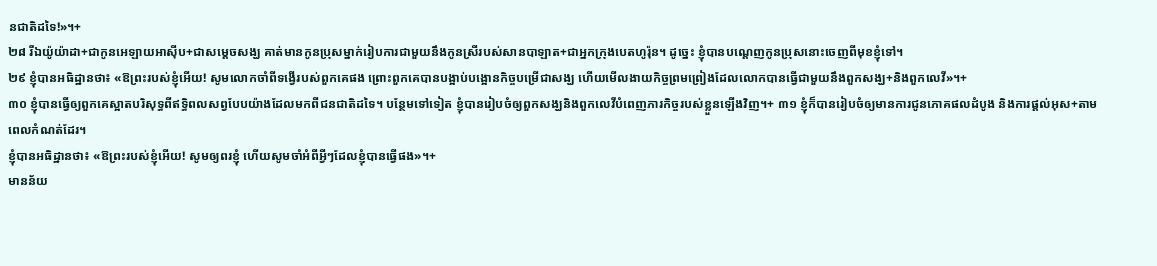នជាតិដទៃ!»។+
២៨ រីឯយ៉ូយ៉ាដា+ជាកូនអេឡាយអាស៊ីប+ជាសម្ដេចសង្ឃ គាត់មានកូនប្រុសម្នាក់រៀបការជាមួយនឹងកូនស្រីរបស់សានបាឡាត+ជាអ្នកក្រុងបេតហូរ៉ុន។ ដូច្នេះ ខ្ញុំបានបណ្ដេញកូនប្រុសនោះចេញពីមុខខ្ញុំទៅ។
២៩ ខ្ញុំបានអធិដ្ឋានថា៖ «ឱព្រះរបស់ខ្ញុំអើយ! សូមលោកចាំពីទង្វើរបស់ពួកគេផង ព្រោះពួកគេបានបង្អាប់បង្អោនកិច្ចបម្រើជាសង្ឃ ហើយមើលងាយកិច្ចព្រមព្រៀងដែលលោកបានធ្វើជាមួយនឹងពួកសង្ឃ+និងពួកលេវី»។+
៣០ ខ្ញុំបានធ្វើឲ្យពួកគេស្អាតបរិសុទ្ធពីឥទ្ធិពលសព្វបែបយ៉ាងដែលមកពីជនជាតិដទៃ។ បន្ថែមទៅទៀត ខ្ញុំបានរៀបចំឲ្យពួកសង្ឃនិងពួកលេវីបំពេញភារកិច្ចរបស់ខ្លួនឡើងវិញ។+ ៣១ ខ្ញុំក៏បានរៀបចំឲ្យមានការជូនភោគផលដំបូង និងការផ្ដល់អុស+តាមពេលកំណត់ដែរ។
ខ្ញុំបានអធិដ្ឋានថា៖ «ឱព្រះរបស់ខ្ញុំអើយ! សូមឲ្យពរខ្ញុំ ហើយសូមចាំអំពីអ្វីៗដែលខ្ញុំបានធ្វើផង»។+
មានន័យ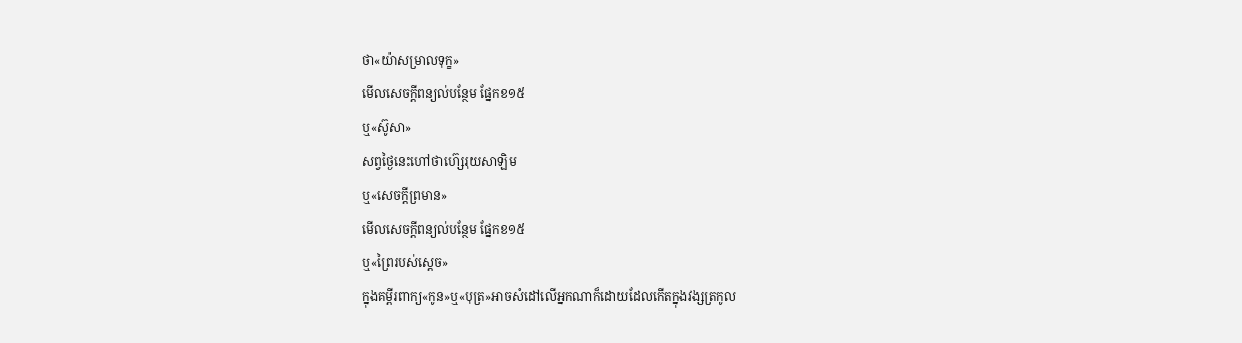ថា«យ៉ាសម្រាលទុក្ខ»
មើលសេចក្ដីពន្យល់បន្ថែម ផ្នែកខ១៥
ឬ«ស៊ូសា»
សព្វថ្ងៃនេះហៅថាហ៊្សេរុយសាឡិម
ឬ«សេចក្ដីព្រមាន»
មើលសេចក្ដីពន្យល់បន្ថែម ផ្នែកខ១៥
ឬ«ព្រៃរបស់ស្ដេច»
ក្នុងគម្ពីរពាក្យ«កូន»ឬ«បុត្រ»អាចសំដៅលើអ្នកណាក៏ដោយដែលកើតក្នុងវង្សត្រកូល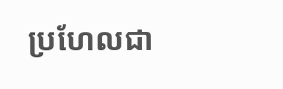ប្រហែលជា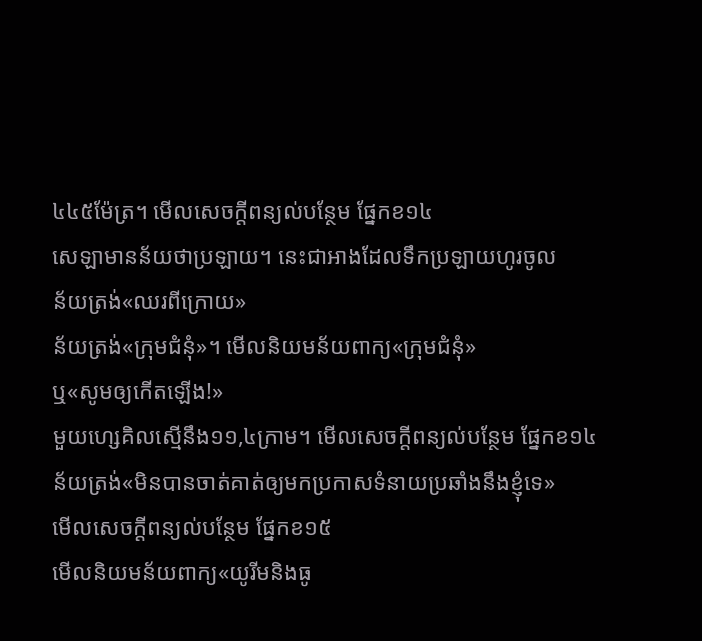៤៤៥ម៉ែត្រ។ មើលសេចក្ដីពន្យល់បន្ថែម ផ្នែកខ១៤
សេឡាមានន័យថាប្រឡាយ។ នេះជាអាងដែលទឹកប្រឡាយហូរចូល
ន័យត្រង់«ឈរពីក្រោយ»
ន័យត្រង់«ក្រុមជំនុំ»។ មើលនិយមន័យពាក្យ«ក្រុមជំនុំ»
ឬ«សូមឲ្យកើតឡើង!»
មួយហ្សេគិលស្មើនឹង១១,៤ក្រាម។ មើលសេចក្ដីពន្យល់បន្ថែម ផ្នែកខ១៤
ន័យត្រង់«មិនបានចាត់គាត់ឲ្យមកប្រកាសទំនាយប្រឆាំងនឹងខ្ញុំទេ»
មើលសេចក្ដីពន្យល់បន្ថែម ផ្នែកខ១៥
មើលនិយមន័យពាក្យ«យូរីមនិងធូ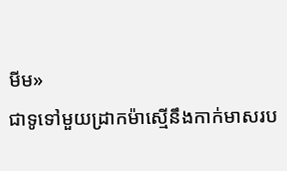មីម»
ជាទូទៅមួយដ្រាកម៉ាស្មើនឹងកាក់មាសរប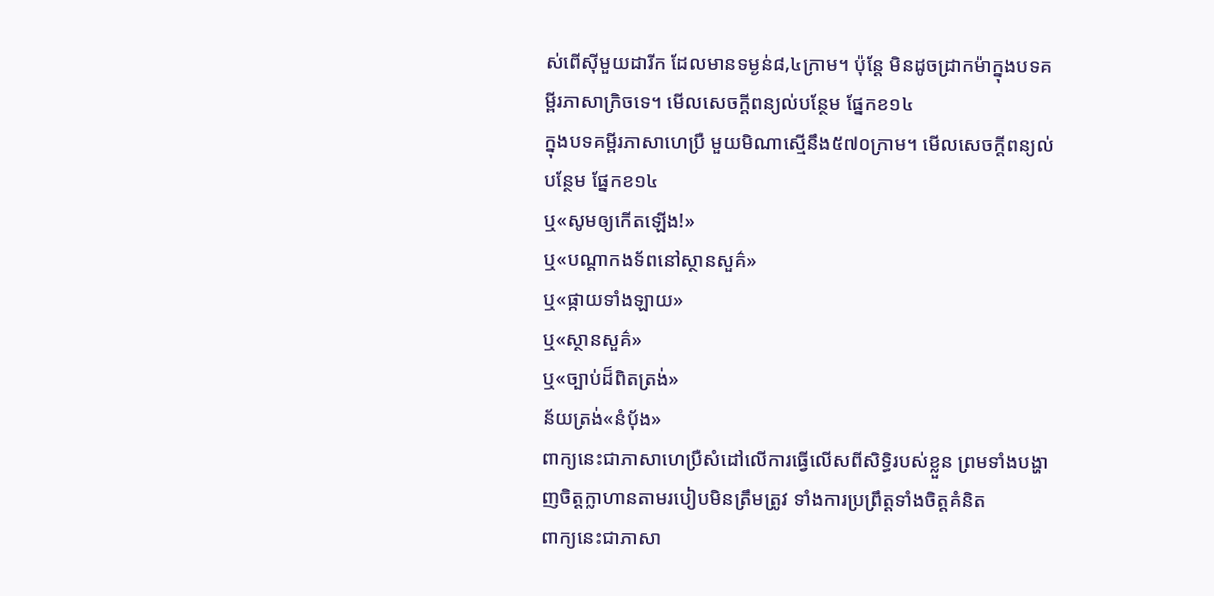ស់ពើស៊ីមួយដារីក ដែលមានទម្ងន់៨,៤ក្រាម។ ប៉ុន្តែ មិនដូចដ្រាកម៉ាក្នុងបទគម្ពីរភាសាក្រិចទេ។ មើលសេចក្ដីពន្យល់បន្ថែម ផ្នែកខ១៤
ក្នុងបទគម្ពីរភាសាហេប្រឺ មួយមិណាស្មើនឹង៥៧០ក្រាម។ មើលសេចក្ដីពន្យល់បន្ថែម ផ្នែកខ១៤
ឬ«សូមឲ្យកើតឡើង!»
ឬ«បណ្ដាកងទ័ពនៅស្ថានសួគ៌»
ឬ«ផ្កាយទាំងឡាយ»
ឬ«ស្ថានសួគ៌»
ឬ«ច្បាប់ដ៏ពិតត្រង់»
ន័យត្រង់«នំប៉័ង»
ពាក្យនេះជាភាសាហេប្រឺសំដៅលើការធ្វើលើសពីសិទ្ធិរបស់ខ្លួន ព្រមទាំងបង្ហាញចិត្តក្លាហានតាមរបៀបមិនត្រឹមត្រូវ ទាំងការប្រព្រឹត្តទាំងចិត្តគំនិត
ពាក្យនេះជាភាសា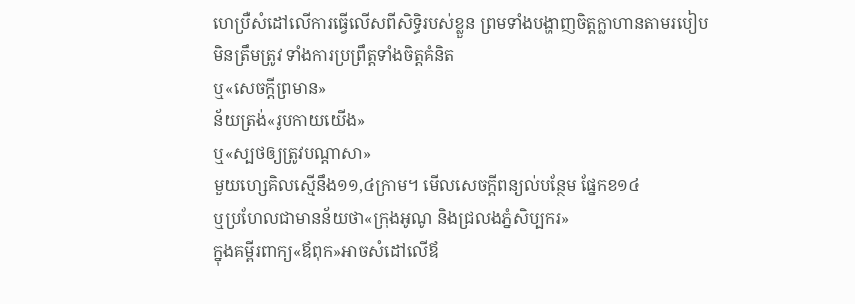ហេប្រឺសំដៅលើការធ្វើលើសពីសិទ្ធិរបស់ខ្លួន ព្រមទាំងបង្ហាញចិត្តក្លាហានតាមរបៀបមិនត្រឹមត្រូវ ទាំងការប្រព្រឹត្តទាំងចិត្តគំនិត
ឬ«សេចក្ដីព្រមាន»
ន័យត្រង់«រូបកាយយើង»
ឬ«ស្បថឲ្យត្រូវបណ្ដាសា»
មួយហ្សេគិលស្មើនឹង១១,៤ក្រាម។ មើលសេចក្ដីពន្យល់បន្ថែម ផ្នែកខ១៤
ឬប្រហែលជាមានន័យថា«ក្រុងអូណូ និងជ្រលងភ្នំសិប្បករ»
ក្នុងគម្ពីរពាក្យ«ឪពុក»អាចសំដៅលើឪ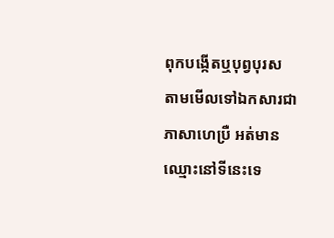ពុកបង្កើតឬបុព្វបុរស
តាមមើលទៅឯកសារជាភាសាហេប្រឺ អត់មានឈ្មោះនៅទីនេះទេ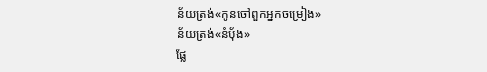ន័យត្រង់«កូនចៅពួកអ្នកចម្រៀង»
ន័យត្រង់«នំប៉័ង»
ផ្លែ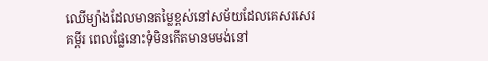ឈើម្យ៉ាងដែលមានតម្លៃខ្ពស់នៅសម័យដែលគេសរសេរគម្ពីរ ពេលផ្លែនោះទុំមិនកើតមានមមង់នៅ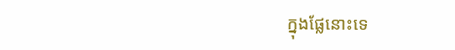ក្នុងផ្លែនោះទេ